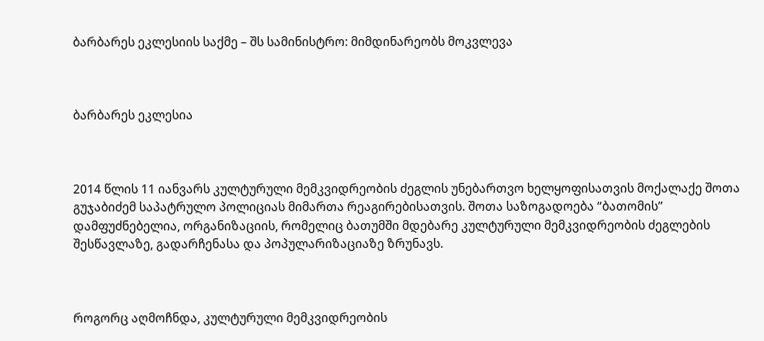ბარბარეს ეკლესიის საქმე – შს სამინისტრო: მიმდინარეობს მოკვლევა



ბარბარეს ეკლესია



2014 წლის 11 იანვარს კულტურული მემკვიდრეობის ძეგლის უნებართვო ხელყოფისათვის მოქალაქე შოთა გუჯაბიძემ საპატრულო პოლიციას მიმართა რეაგირებისათვის. შოთა საზოგადოება “ბათომის” დამფუძნებელია, ორგანიზაციის, რომელიც ბათუმში მდებარე კულტურული მემკვიდრეობის ძეგლების შესწავლაზე, გადარჩენასა და პოპულარიზაციაზე ზრუნავს.



როგორც აღმოჩნდა, კულტურული მემკვიდრეობის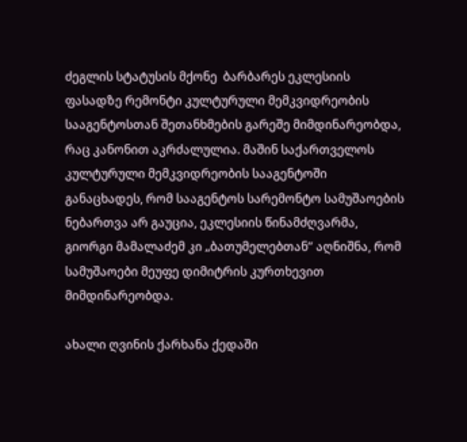ძეგლის სტატუსის მქონე  ბარბარეს ეკლესიის ფასადზე რემონტი კულტურული მემკვიდრეობის სააგენტოსთან შეთანხმების გარეშე მიმდინარეობდა, რაც კანონით აკრძალულია. მაშინ საქართველოს კულტურული მემკვიდრეობის სააგენტოში განაცხადეს, რომ სააგენტოს სარემონტო სამუშაოების ნებართვა არ გაუცია, ეკლესიის წინამძღვარმა, გიორგი მამალაძემ კი „ბათუმელებთან” აღნიშნა, რომ სამუშაოები მეუფე დიმიტრის კურთხევით მიმდინარეობდა.

ახალი ღვინის ქარხანა ქედაში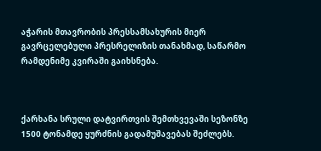აჭარის მთავრობის პრესსამსახურის მიერ გავრცელებული პრესრელიზის თანახმად, საწარმო რამდენიმე კვირაში გაიხსნება.



ქარხანა სრული დატვირთვის შემთხვევაში სეზონზე 1500 ტონამდე ყურძნის გადამუშავებას შეძლებს.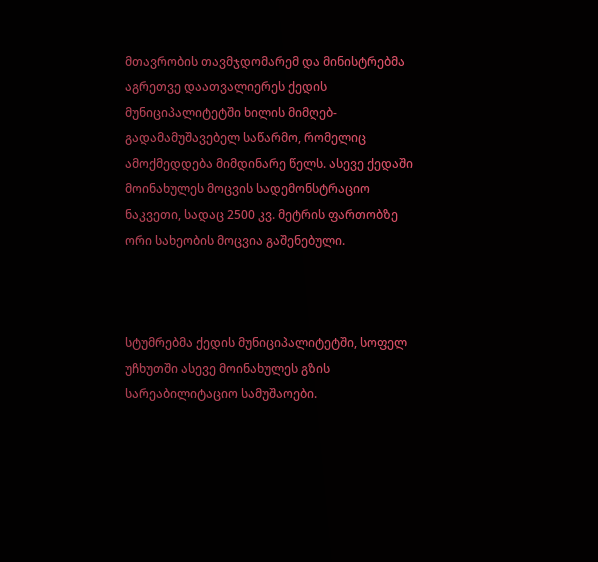მთავრობის თავმჯდომარემ და მინისტრებმა აგრეთვე დაათვალიერეს ქედის მუნიციპალიტეტში ხილის მიმღებ-გადამამუშავებელ საწარმო, რომელიც ამოქმედდება მიმდინარე წელს. ასევე ქედაში მოინახულეს მოცვის სადემონსტრაციო ნაკვეთი, სადაც 2500 კვ. მეტრის ფართობზე ორი სახეობის მოცვია გაშენებული.



სტუმრებმა ქედის მუნიციპალიტეტში, სოფელ უჩხუთში ასევე მოინახულეს გზის სარეაბილიტაციო სამუშაოები.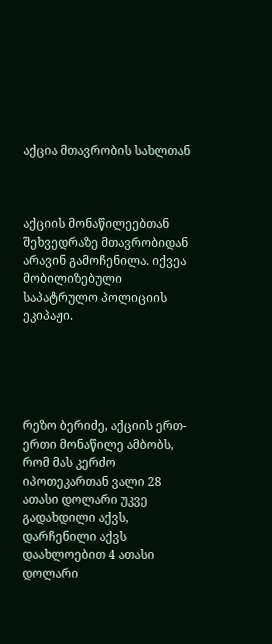აქცია მთავრობის სახლთან



აქციის მონაწილეებთან შეხვედრაზე მთავრობიდან არავინ გამოჩენილა. იქვეა მობილიზებული საპატრულო პოლიციის ეკიპაჟი.





რეზო ბერიძე, აქციის ერთ-ერთი მონაწილე ამბობს, რომ მას კერძო იპოთეკართან ვალი 28 ათასი დოლარი უკვე გადახდილი აქვს, დარჩენილი აქვს დაახლოებით 4 ათასი დოლარი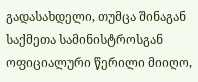გადასახდელი, თუმცა შინაგან საქმეთა სამინისტროსგან ოფიციალური წერილი მიიღო,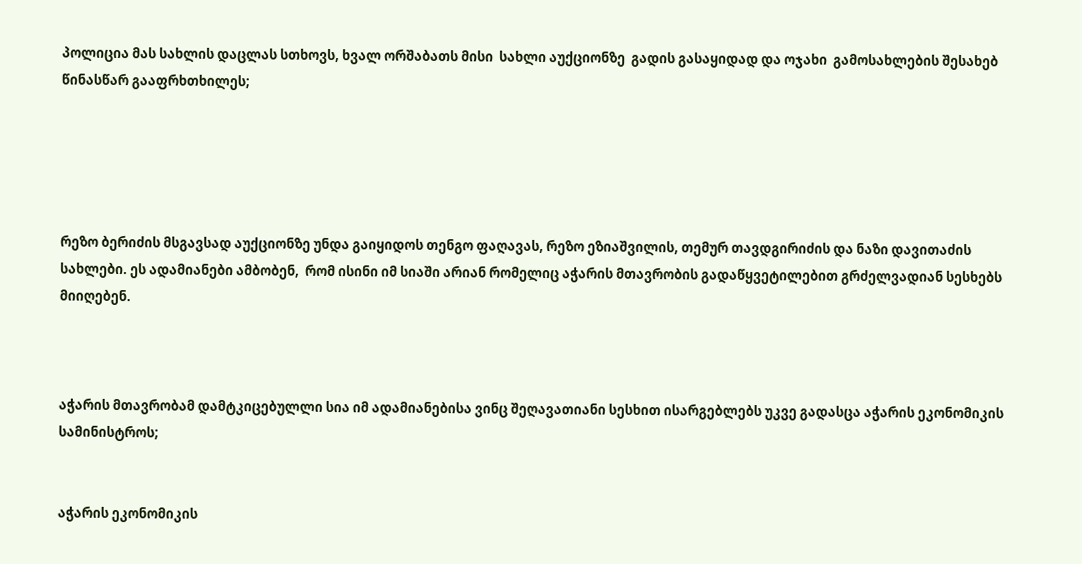პოლიცია მას სახლის დაცლას სთხოვს, ხვალ ორშაბათს მისი  სახლი აუქციონზე  გადის გასაყიდად და ოჯახი  გამოსახლების შესახებ წინასწარ გააფრხთხილეს;





რეზო ბერიძის მსგავსად აუქციონზე უნდა გაიყიდოს თენგო ფაღავას, რეზო ეზიაშვილის, თემურ თავდგირიძის და ნაზი დავითაძის სახლები. ეს ადამიანები ამბობენ,  რომ ისინი იმ სიაში არიან რომელიც აჭარის მთავრობის გადაწყვეტილებით გრძელვადიან სესხებს მიიღებენ.



აჭარის მთავრობამ დამტკიცებულლი სია იმ ადამიანებისა ვინც შეღავათიანი სესხით ისარგებლებს უკვე გადასცა აჭარის ეკონომიკის სამინისტროს;


აჭარის ეკონომიკის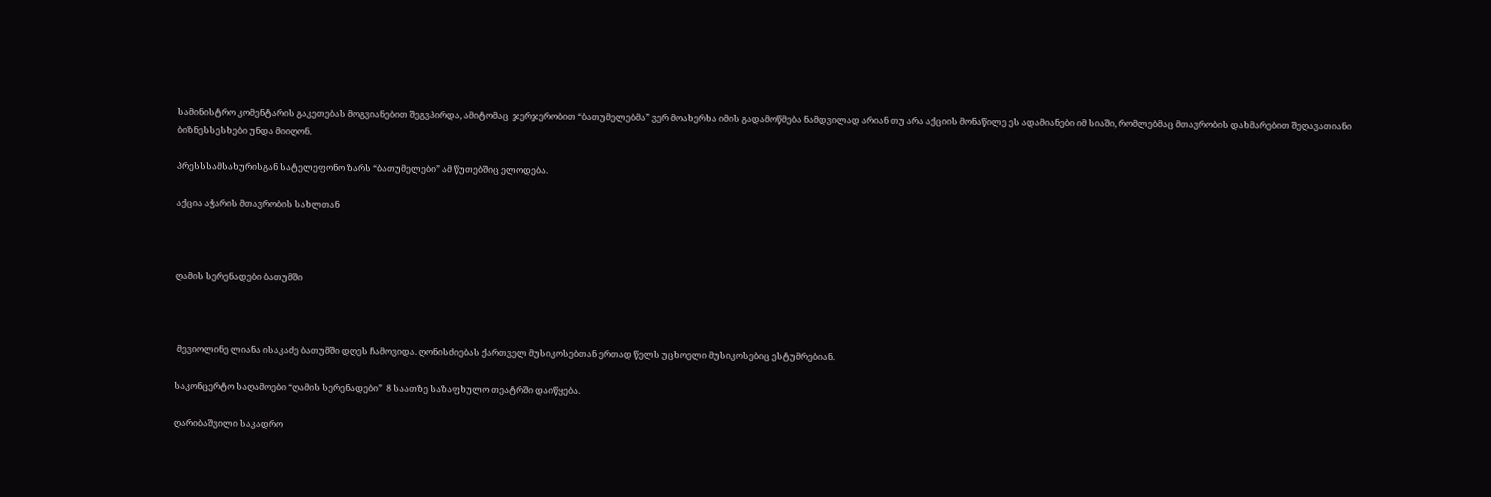სამინისტრო კომენტარის გაკეთებას მოგვიანებით შეგვპირდა, ამიტომაც  ჯერჯერობით “ბათუმელებმა” ვერ მოახერხა იმის გადამოწმება ნამდვილად არიან თუ არა აქციის მონაწილე ეს ადამიანები იმ სიაში, რომლებმაც მთავრობის დახმარებით შეღავათიანი ბიზნესსესხები უნდა მიიღონ.

პრესსსამსახურისგან სატელეფონო ზარს “ბათუმელები” ამ წუთებშიც ელოდება.

აქცია აჭარის მთავრობის სახლთან



ღამის სერენადები ბათუმში



 მევიოლინე ლიანა ისაკაძე ბათუმში დღეს ჩამოვიდა. ღონისძიებას ქართველ მუსიკოსებთან ერთად წელს უცხოელი მუსიკოსებიც ესტუმრებიან.

საკონცერტო საღამოები “ღამის სერენადები”  8 საათზე საზაფხულო თეატრში დაიწყება.

ღარიბაშვილი საკადრო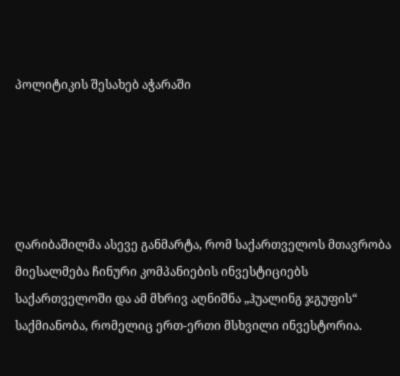პოლიტიკის შესახებ აჭარაში





ღარიბაშილმა ასევე განმარტა, რომ საქართველოს მთავრობა მიესალმება ჩინური კომპანიების ინვესტიციებს საქართველოში და ამ მხრივ აღნიშნა „ჰუალინგ ჯგუფის“ საქმიანობა, რომელიც ერთ-ერთი მსხვილი ინვესტორია.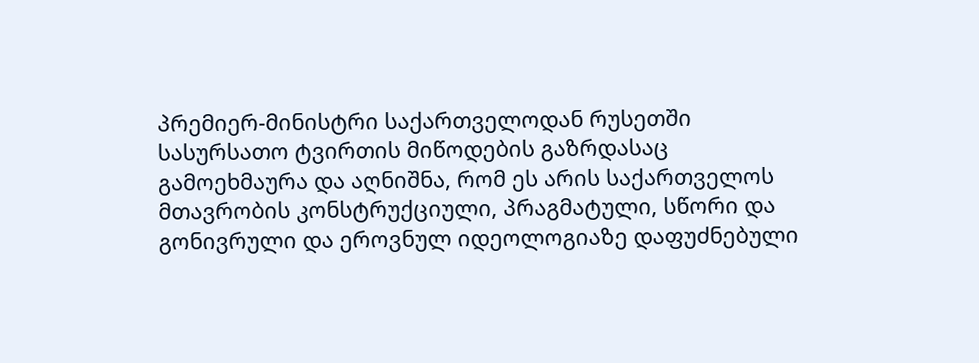პრემიერ-მინისტრი საქართველოდან რუსეთში სასურსათო ტვირთის მიწოდების გაზრდასაც გამოეხმაურა და აღნიშნა, რომ ეს არის საქართველოს მთავრობის კონსტრუქციული, პრაგმატული, სწორი და გონივრული და ეროვნულ იდეოლოგიაზე დაფუძნებული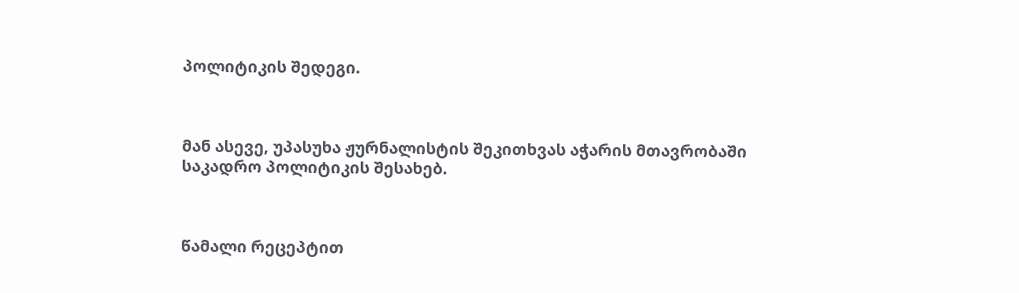პოლიტიკის შედეგი.



მან ასევე, უპასუხა ჟურნალისტის შეკითხვას აჭარის მთავრობაში საკადრო პოლიტიკის შესახებ.



წამალი რეცეპტით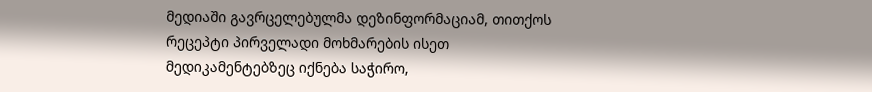მედიაში გავრცელებულმა დეზინფორმაციამ, თითქოს რეცეპტი პირველადი მოხმარების ისეთ მედიკამენტებზეც იქნება საჭირო,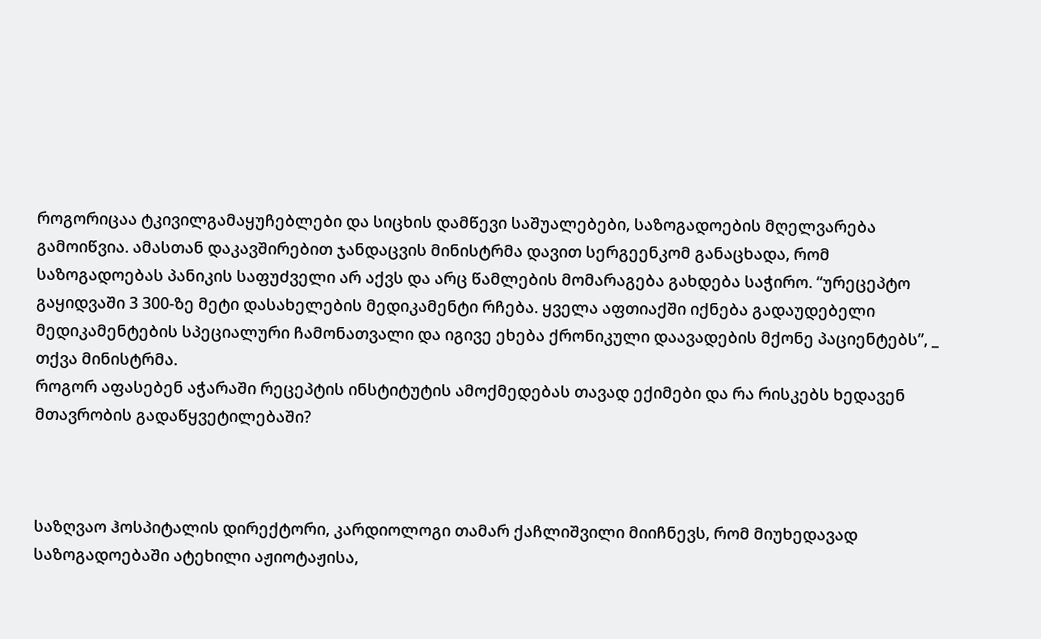როგორიცაა ტკივილგამაყუჩებლები და სიცხის დამწევი საშუალებები, საზოგადოების მღელვარება გამოიწვია. ამასთან დაკავშირებით ჯანდაცვის მინისტრმა დავით სერგეენკომ განაცხადა, რომ საზოგადოებას პანიკის საფუძველი არ აქვს და არც წამლების მომარაგება გახდება საჭირო. “ურეცეპტო გაყიდვაში 3 300-ზე მეტი დასახელების მედიკამენტი რჩება. ყველა აფთიაქში იქნება გადაუდებელი მედიკამენტების სპეციალური ჩამონათვალი და იგივე ეხება ქრონიკული დაავადების მქონე პაციენტებს”, _ თქვა მინისტრმა.
როგორ აფასებენ აჭარაში რეცეპტის ინსტიტუტის ამოქმედებას თავად ექიმები და რა რისკებს ხედავენ მთავრობის გადაწყვეტილებაში?



საზღვაო ჰოსპიტალის დირექტორი, კარდიოლოგი თამარ ქაჩლიშვილი მიიჩნევს, რომ მიუხედავად საზოგადოებაში ატეხილი აჟიოტაჟისა,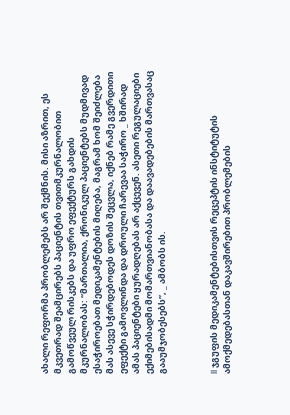ახალი რეფორმა პრობლემებს არ შექმნის. მისი აზრით, ეს მკვეთრად შეამცირებს პაციენტის თვითმკურნალობით გამოწვეულ რისკებს და უფრო ეფექტურს გახდის მკურნალობას: “მართალია, ქრონიკულ პაციენტებს მუდმივად ესაჭიროებათ მედიკამენტების მიღება, მაგრამ ხომ შეიძლება მას ასევე სჭირდებოდეს დოზის შეცვლა, იქნებ რამე გვერდითი ეფექტი გამოვლინდა და დროული ჩარევაა საჭირო _ ხშირად ამას პაციენტები ყურადღებას არ აქცევენ. ასეთი რეგულაციები ექიმებისადმი მომართვიანობასა და დაავადებების მართვასაც გააუმჯობესებს”, _ ამბობს ის.



II ჯგუფის მედიკამენტებისთვის რეცეპტის ინსტიტუტის ამოქმედებასთან დაკავშირებით პრობლემების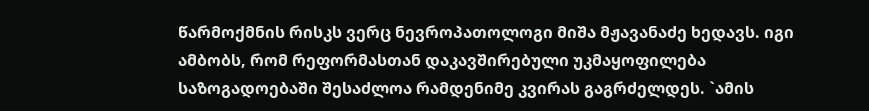წარმოქმნის რისკს ვერც ნევროპათოლოგი მიშა მჟავანაძე ხედავს. იგი ამბობს, რომ რეფორმასთან დაკავშირებული უკმაყოფილება საზოგადოებაში შესაძლოა რამდენიმე კვირას გაგრძელდეს. `ამის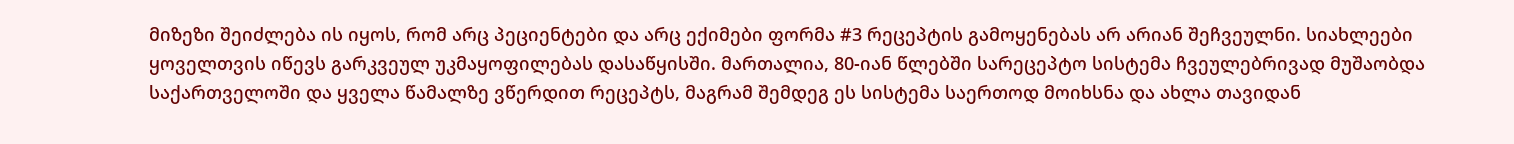მიზეზი შეიძლება ის იყოს, რომ არც პეციენტები და არც ექიმები ფორმა #3 რეცეპტის გამოყენებას არ არიან შეჩვეულნი. სიახლეები ყოველთვის იწევს გარკვეულ უკმაყოფილებას დასაწყისში. მართალია, 80-იან წლებში სარეცეპტო სისტემა ჩვეულებრივად მუშაობდა საქართველოში და ყველა წამალზე ვწერდით რეცეპტს, მაგრამ შემდეგ ეს სისტემა საერთოდ მოიხსნა და ახლა თავიდან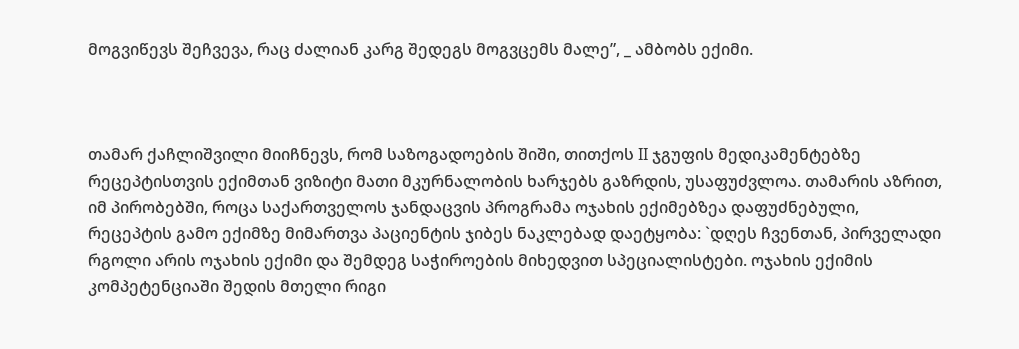მოგვიწევს შეჩვევა, რაც ძალიან კარგ შედეგს მოგვცემს მალე”, _ ამბობს ექიმი.



თამარ ქაჩლიშვილი მიიჩნევს, რომ საზოგადოების შიში, თითქოს II ჯგუფის მედიკამენტებზე რეცეპტისთვის ექიმთან ვიზიტი მათი მკურნალობის ხარჯებს გაზრდის, უსაფუძვლოა. თამარის აზრით, იმ პირობებში, როცა საქართველოს ჯანდაცვის პროგრამა ოჯახის ექიმებზეა დაფუძნებული, რეცეპტის გამო ექიმზე მიმართვა პაციენტის ჯიბეს ნაკლებად დაეტყობა: `დღეს ჩვენთან, პირველადი რგოლი არის ოჯახის ექიმი და შემდეგ საჭიროების მიხედვით სპეციალისტები. ოჯახის ექიმის კომპეტენციაში შედის მთელი რიგი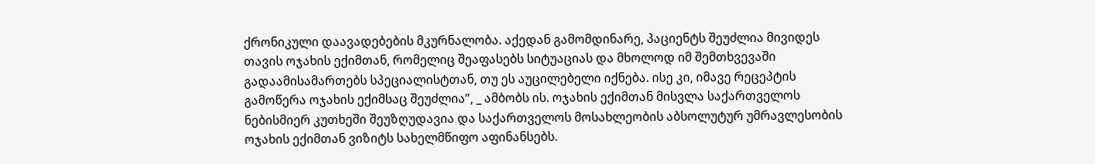ქრონიკული დაავადებების მკურნალობა. აქედან გამომდინარე, პაციენტს შეუძლია მივიდეს თავის ოჯახის ექიმთან, რომელიც შეაფასებს სიტუაციას და მხოლოდ იმ შემთხვევაში გადაამისამართებს სპეციალისტთან, თუ ეს აუცილებელი იქნება. ისე კი, იმავე რეცეპტის გამოწერა ოჯახის ექიმსაც შეუძლია”, _ ამბობს ის. ოჯახის ექიმთან მისვლა საქართველოს ნებისმიერ კუთხეში შეუზღუდავია და საქართველოს მოსახლეობის აბსოლუტურ უმრავლესობის ოჯახის ექიმთან ვიზიტს სახელმწიფო აფინანსებს.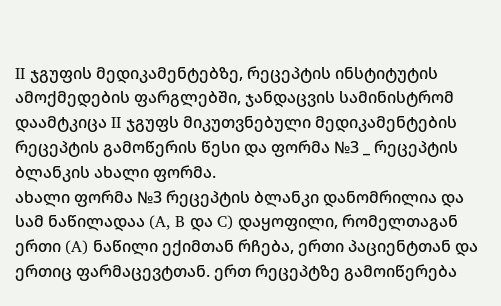II ჯგუფის მედიკამენტებზე, რეცეპტის ინსტიტუტის ამოქმედების ფარგლებში, ჯანდაცვის სამინისტრომ დაამტკიცა II ჯგუფს მიკუთვნებული მედიკამენტების რეცეპტის გამოწერის წესი და ფორმა №3 _ რეცეპტის ბლანკის ახალი ფორმა.
ახალი ფორმა №3 რეცეპტის ბლანკი დანომრილია და სამ ნაწილადაა (A, B და C) დაყოფილი, რომელთაგან ერთი (A) ნაწილი ექიმთან რჩება, ერთი პაციენტთან და ერთიც ფარმაცევტთან. ერთ რეცეპტზე გამოიწერება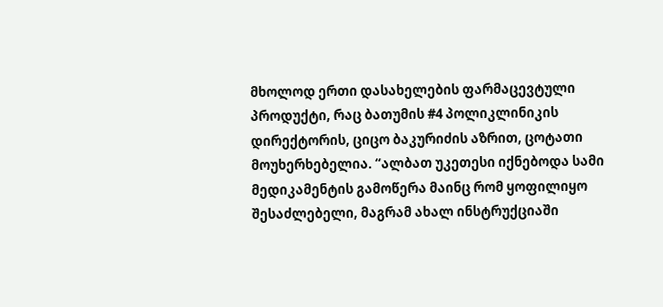მხოლოდ ერთი დასახელების ფარმაცევტული პროდუქტი, რაც ბათუმის #4 პოლიკლინიკის დირექტორის, ციცო ბაკურიძის აზრით, ცოტათი მოუხერხებელია. “ალბათ უკეთესი იქნებოდა სამი მედიკამენტის გამოწერა მაინც რომ ყოფილიყო შესაძლებელი, მაგრამ ახალ ინსტრუქციაში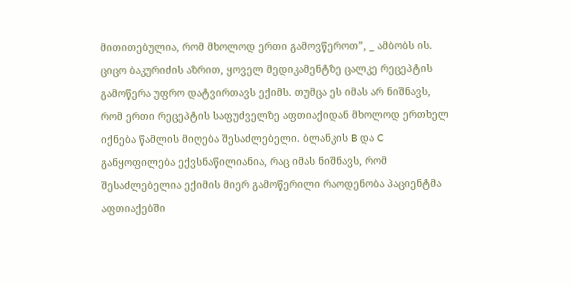მითითებულია, რომ მხოლოდ ერთი გამოვწეროთ”, _ ამბობს ის.
ციცო ბაკურიძის აზრით, ყოველ მედიკამენტზე ცალკე რეცეპტის გამოწერა უფრო დატვირთავს ექიმს. თუმცა ეს იმას არ ნიშნავს, რომ ერთი რეცეპტის საფუძველზე აფთიაქიდან მხოლოდ ერთხელ იქნება წამლის მიღება შესაძლებელი. ბლანკის B და C განყოფილება ექვსნაწილიანია, რაც იმას ნიშნავს, რომ შესაძლებელია ექიმის მიერ გამოწერილი რაოდენობა პაციენტმა აფთიაქებში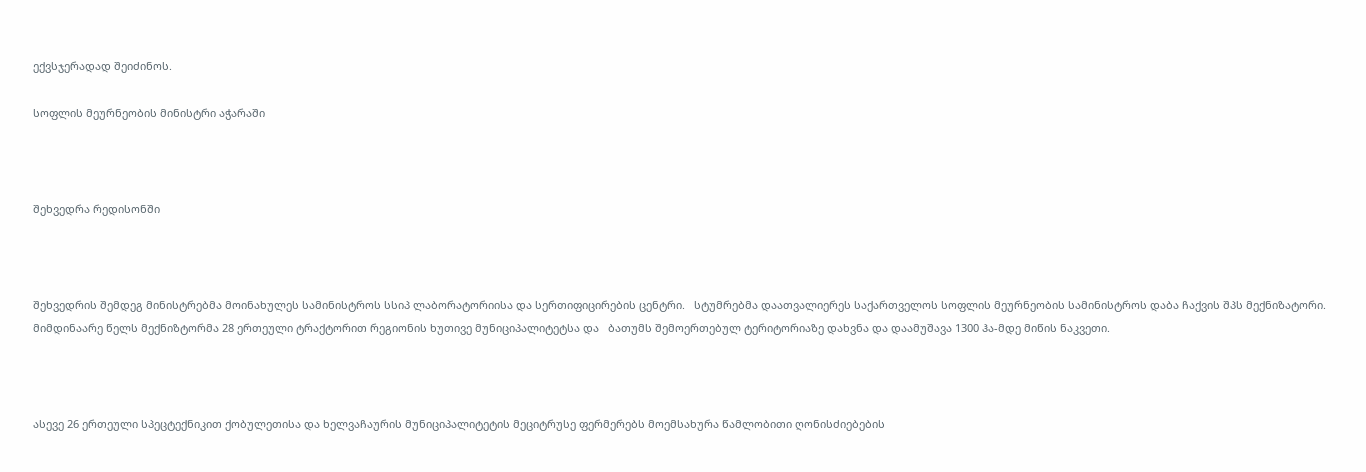ექვსჯერადად შეიძინოს.

სოფლის მეურნეობის მინისტრი აჭარაში



შეხვედრა რედისონში



შეხვედრის შემდეგ მინისტრებმა მოინახულეს სამინისტროს სსიპ ლაბორატორიისა და სერთიფიცირების ცენტრი.   სტუმრებმა დაათვალიერეს საქართველოს სოფლის მეურნეობის სამინისტროს დაბა ჩაქვის შპს მექნიზატორი. მიმდინაარე წელს მექნიზტორმა 28 ერთეული ტრაქტორით რეგიონის ხუთივე მუნიციპალიტეტსა და   ბათუმს შემოერთებულ ტერიტორიაზე დახვნა და დაამუშავა 1300 ჰა-მდე მიწის ნაკვეთი.



ასევე 26 ერთეული სპეცტექნიკით ქობულეთისა და ხელვაჩაურის მუნიციპალიტეტის მეციტრუსე ფერმერებს მოემსახურა წამლობითი ღონისძიებების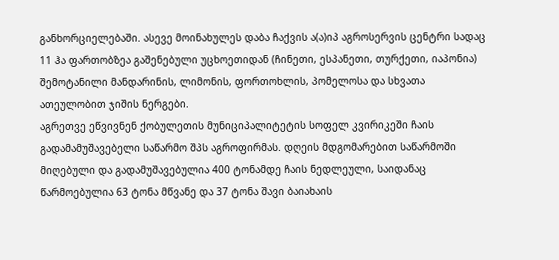განხორციელებაში. ასევე მოინახულეს დაბა ჩაქვის ა(ა)იპ აგროსერვის ცენტრი სადაც 11 ჰა ფართობზეა გაშენებული უცხოეთიდან (ჩინეთი, ესპანეთი, თურქეთი, იაპონია) შემოტანილი მანდარინის, ლიმონის, ფორთოხლის, პომელოსა და სხვათა ათეულობით ჯიშის ნერგები.
აგრეთვე ეწვივნენ ქობულეთის მუნიციპალიტეტის სოფელ კვირიკეში ჩაის გადამამუშავებელი საწარმო შპს აგროფირმას. დღეის მდგომარებით საწარმოში მიღებული და გადამუშავებულია 400 ტონამდე ჩაის ნედლეული, საიდანაც წარმოებულია 63 ტონა მწვანე და 37 ტონა შავი ბაიახაის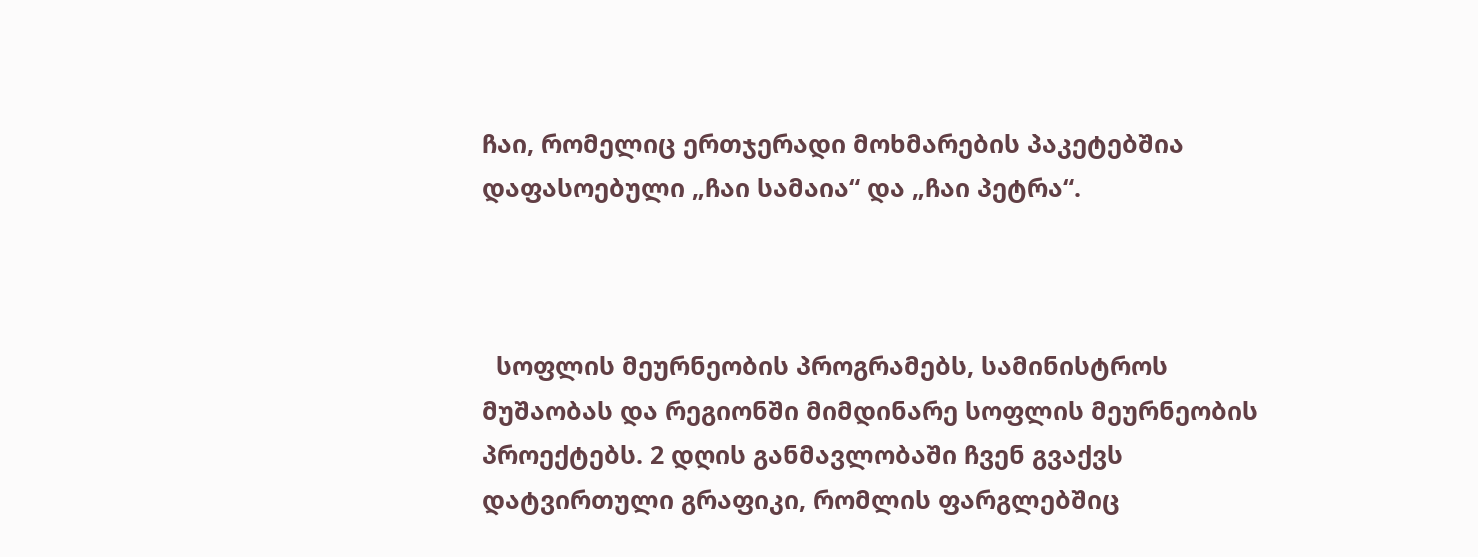ჩაი, რომელიც ერთჯერადი მოხმარების პაკეტებშია დაფასოებული „ჩაი სამაია“ და „ჩაი პეტრა“.



  სოფლის მეურნეობის პროგრამებს, სამინისტროს მუშაობას და რეგიონში მიმდინარე სოფლის მეურნეობის პროექტებს. 2 დღის განმავლობაში ჩვენ გვაქვს დატვირთული გრაფიკი, რომლის ფარგლებშიც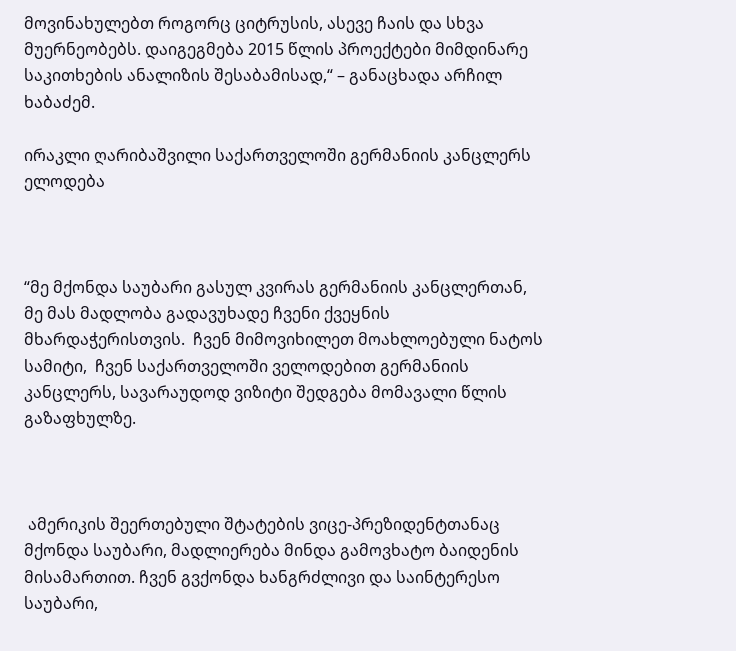მოვინახულებთ როგორც ციტრუსის, ასევე ჩაის და სხვა მუერნეობებს. დაიგეგმება 2015 წლის პროექტები მიმდინარე საკითხების ანალიზის შესაბამისად,“ – განაცხადა არჩილ ხაბაძემ.

ირაკლი ღარიბაშვილი საქართველოში გერმანიის კანცლერს ელოდება



“მე მქონდა საუბარი გასულ კვირას გერმანიის კანცლერთან, მე მას მადლობა გადავუხადე ჩვენი ქვეყნის მხარდაჭერისთვის.  ჩვენ მიმოვიხილეთ მოახლოებული ნატოს სამიტი,  ჩვენ საქართველოში ველოდებით გერმანიის კანცლერს, სავარაუდოდ ვიზიტი შედგება მომავალი წლის გაზაფხულზე.



 ამერიკის შეერთებული შტატების ვიცე-პრეზიდენტთანაც  მქონდა საუბარი, მადლიერება მინდა გამოვხატო ბაიდენის მისამართით. ჩვენ გვქონდა ხანგრძლივი და საინტერესო საუბარი,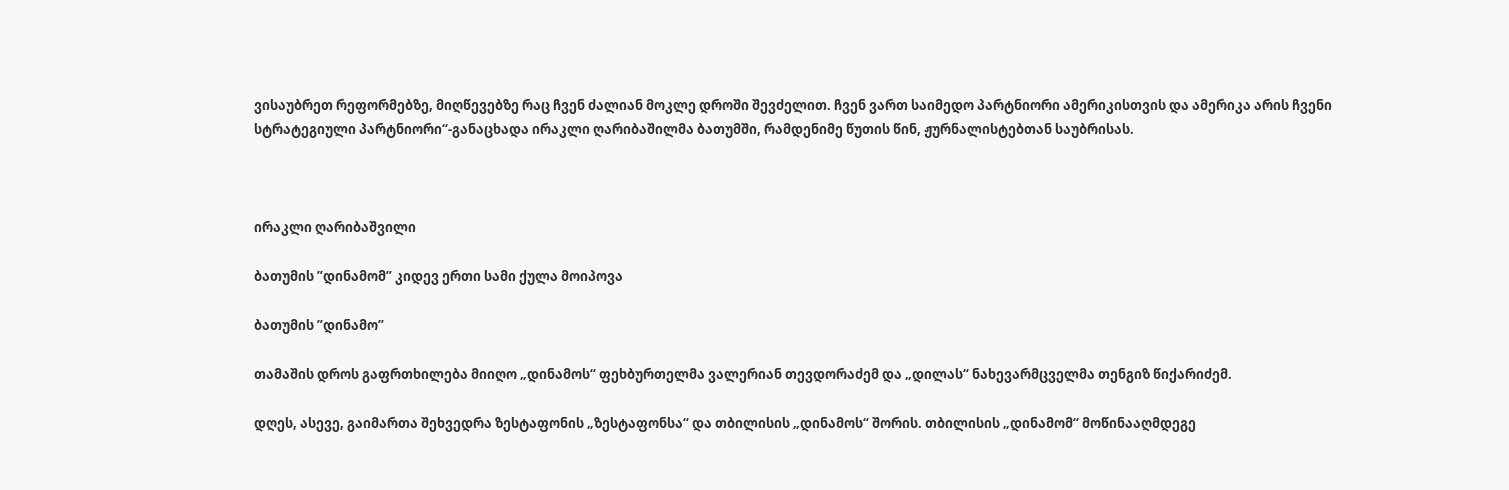ვისაუბრეთ რეფორმებზე, მიღწევებზე რაც ჩვენ ძალიან მოკლე დროში შევძელით. ჩვენ ვართ საიმედო პარტნიორი ამერიკისთვის და ამერიკა არის ჩვენი სტრატეგიული პარტნიორი“-განაცხადა ირაკლი ღარიბაშილმა ბათუმში, რამდენიმე წუთის წინ, ჟურნალისტებთან საუბრისას.



ირაკლი ღარიბაშვილი

ბათუმის ”დინამომ” კიდევ ერთი სამი ქულა მოიპოვა

ბათუმის ”დინამო”

თამაშის დროს გაფრთხილება მიიღო „დინამოს“ ფეხბურთელმა ვალერიან თევდორაძემ და „დილას“ ნახევარმცველმა თენგიზ წიქარიძემ.

დღეს, ასევე, გაიმართა შეხვედრა ზესტაფონის „ზესტაფონსა“ და თბილისის „დინამოს“ შორის. თბილისის „დინამომ“ მოწინააღმდეგე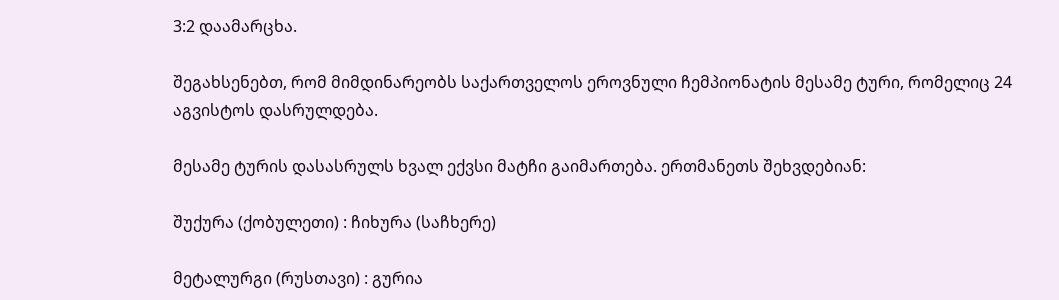3:2 დაამარცხა.

შეგახსენებთ, რომ მიმდინარეობს საქართველოს ეროვნული ჩემპიონატის მესამე ტური, რომელიც 24 აგვისტოს დასრულდება.

მესამე ტურის დასასრულს ხვალ ექვსი მატჩი გაიმართება. ერთმანეთს შეხვდებიან:

შუქურა (ქობულეთი) : ჩიხურა (საჩხერე)

მეტალურგი (რუსთავი) : გურია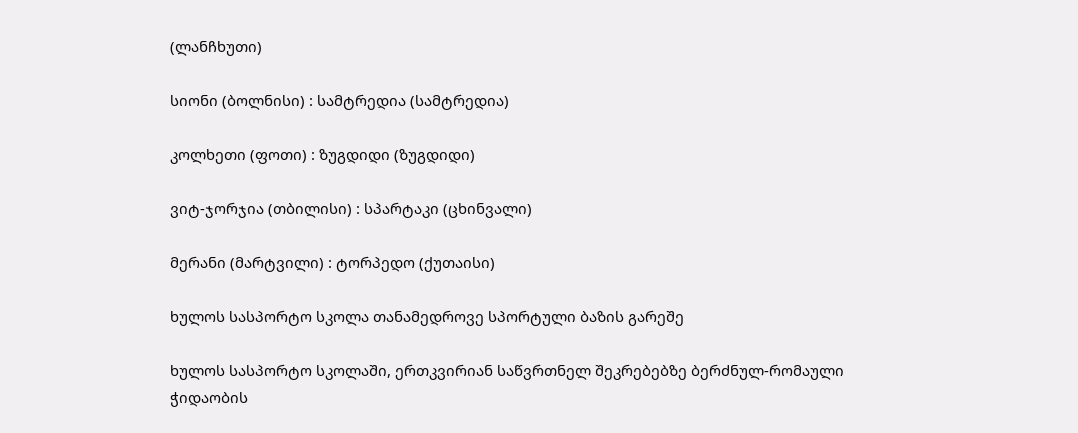(ლანჩხუთი)

სიონი (ბოლნისი) : სამტრედია (სამტრედია)

კოლხეთი (ფოთი) : ზუგდიდი (ზუგდიდი)

ვიტ-ჯორჯია (თბილისი) : სპარტაკი (ცხინვალი)

მერანი (მარტვილი) : ტორპედო (ქუთაისი)

ხულოს სასპორტო სკოლა თანამედროვე სპორტული ბაზის გარეშე

ხულოს სასპორტო სკოლაში, ერთკვირიან საწვრთნელ შეკრებებზე ბერძნულ-რომაული ჭიდაობის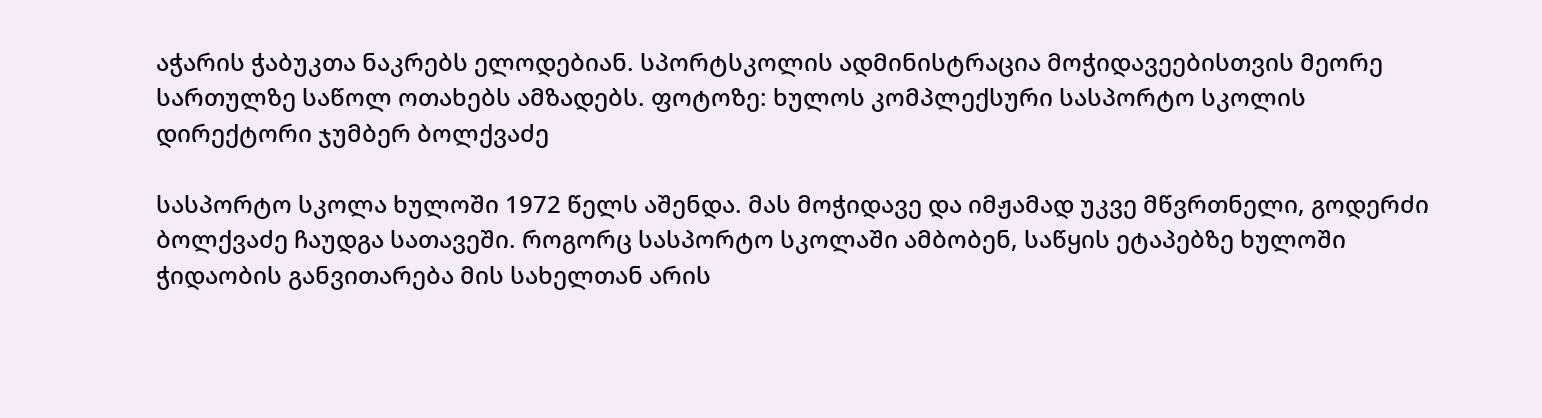აჭარის ჭაბუკთა ნაკრებს ელოდებიან. სპორტსკოლის ადმინისტრაცია მოჭიდავეებისთვის მეორე სართულზე საწოლ ოთახებს ამზადებს. ფოტოზე: ხულოს კომპლექსური სასპორტო სკოლის დირექტორი ჯუმბერ ბოლქვაძე

სასპორტო სკოლა ხულოში 1972 წელს აშენდა. მას მოჭიდავე და იმჟამად უკვე მწვრთნელი, გოდერძი ბოლქვაძე ჩაუდგა სათავეში. როგორც სასპორტო სკოლაში ამბობენ, საწყის ეტაპებზე ხულოში ჭიდაობის განვითარება მის სახელთან არის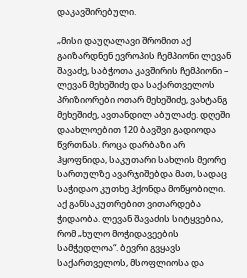დაკავშირებული.

„მისი დაუღალავი შრომით აქ გაიზარდნენ ევროპის ჩემპიონი ლევან შავაძე, საბჭოთა კავშირის ჩემპიონი – ლევან მეხეშიძე და საქართველოს პრიზიორები ოთარ მეხეშიძე, ვახტანგ მეხეშიძე, ავთანდილ აბულაძე. დღეში დაახლოებით 120 ბავშვი გადიოდა წვრთნას. როცა დარბაზი არ ჰყოფნიდა, საკუთარი სახლის მეორე სართულზე ავარჯიშებდა მათ, სადაც საჭიდაო კუთხე ჰქონდა მოწყობილი. აქ განსაკუთრებით ვითარდება ჭიდაობა. ლევან შავაძის სიტყვებია, რომ „ხულო მოჭიდავეების სამჭედლოა“. ბევრი გვყავს საქართველოს, მსოფლიოსა და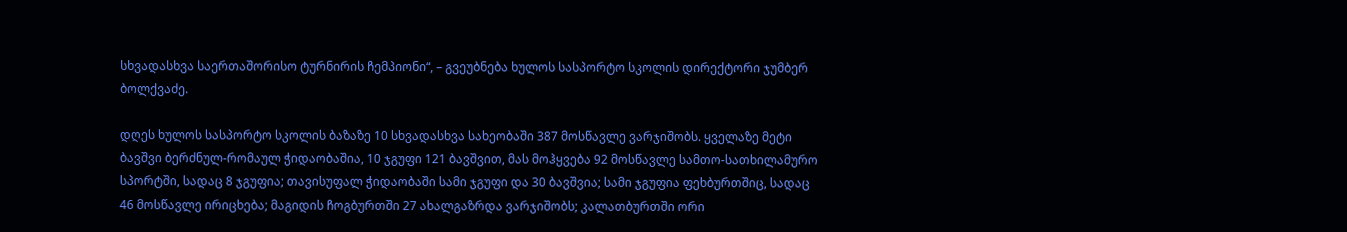სხვადასხვა საერთაშორისო ტურნირის ჩემპიონი“, – გვეუბნება ხულოს სასპორტო სკოლის დირექტორი ჯუმბერ ბოლქვაძე.

დღეს ხულოს სასპორტო სკოლის ბაზაზე 10 სხვადასხვა სახეობაში 387 მოსწავლე ვარჯიშობს. ყველაზე მეტი ბავშვი ბერძნულ-რომაულ ჭიდაობაშია, 10 ჯგუფი 121 ბავშვით, მას მოჰყვება 92 მოსწავლე სამთო-სათხილამურო სპორტში, სადაც 8 ჯგუფია; თავისუფალ ჭიდაობაში სამი ჯგუფი და 30 ბავშვია; სამი ჯგუფია ფეხბურთშიც, სადაც 46 მოსწავლე ირიცხება; მაგიდის ჩოგბურთში 27 ახალგაზრდა ვარჯიშობს; კალათბურთში ორი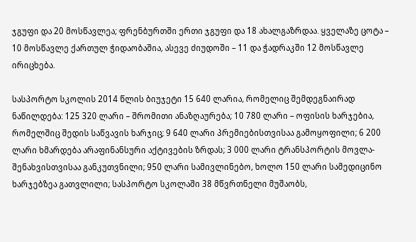ჯგუფი და 20 მოსწავლეა; ფრენბურთში ერთი ჯგუფი და 18 ახალგაზრდაა. ყველაზე ცოტა – 10 მოსწავლე ქართულ ჭიდაობაშია, ასევე ძიუდოში – 11 და ჭადრაკში 12 მოსწავლე ირიცხება.

სასპორტო სკოლის 2014 წლის ბიუჯეტი 15 640 ლარია, რომელიც შემდეგნაირად ნაწილდება: 125 320 ლარი – შრომითი ანაზღაურება; 10 780 ლარი – ოფისის ხარჯებია, რომელშიც შედის საწვავის ხარჯიც; 9 640 ლარი პრემიებისთვისაა გამოყოფილი; 6 200 ლარი ხმარდება არაფინანსური აქტივების ზრდას; 3 000 ლარი ტრანსპორტის მოვლა-შენახვისთვისაა განკუთვნილი; 950 ლარი სამივლინებო, ხოლო 150 ლარი სამედიცინო ხარჯებზეა გათვლილი; სასპორტო სკოლაში 38 მწვრთნელი მუშაობს,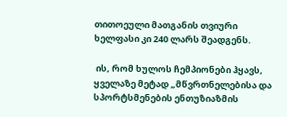თითოეული მათგანის თვიური ხელფასი კი 240 ლარს შეადგენს.

 ის, რომ ხულოს ჩემპიონები ჰყავს, ყველაზე მეტად „მწვრთნელებისა და სპორტსმენების ენთუზიაზმის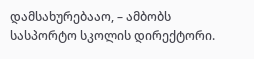დამსახურებააო, – ამბობს სასპორტო სკოლის დირექტორი.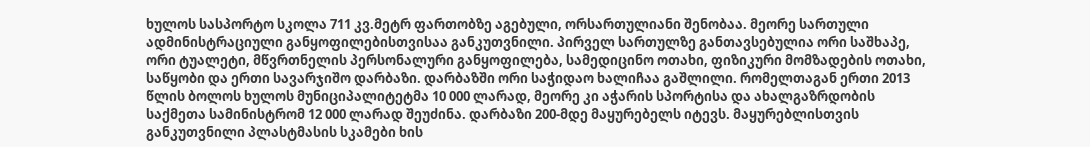ხულოს სასპორტო სკოლა 711 კვ.მეტრ ფართობზე აგებული, ორსართულიანი შენობაა. მეორე სართული ადმინისტრაციული განყოფილებისთვისაა განკუთვნილი. პირველ სართულზე განთავსებულია ორი საშხაპე, ორი ტუალეტი, მწვრთნელის პერსონალური განყოფილება, სამედიცინო ოთახი, ფიზიკური მომზადების ოთახი, საწყობი და ერთი სავარჯიშო დარბაზი. დარბაზში ორი საჭიდაო ხალიჩაა გაშლილი. რომელთაგან ერთი 2013 წლის ბოლოს ხულოს მუნიციპალიტეტმა 10 000 ლარად, მეორე კი აჭარის სპორტისა და ახალგაზრდობის საქმეთა სამინისტრომ 12 000 ლარად შეუძინა. დარბაზი 200-მდე მაყურებელს იტევს. მაყურებლისთვის განკუთვნილი პლასტმასის სკამები ხის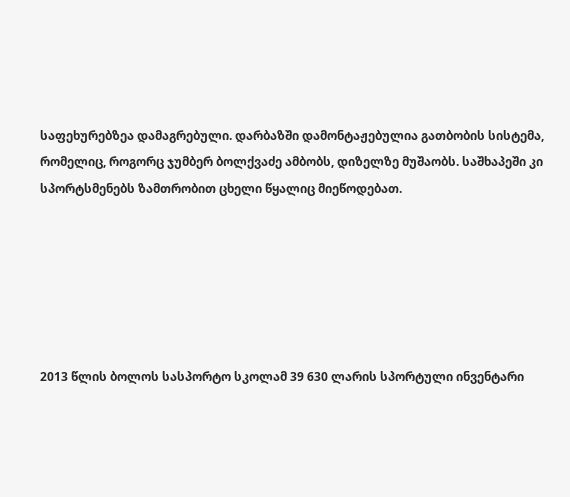საფეხურებზეა დამაგრებული. დარბაზში დამონტაჟებულია გათბობის სისტემა, რომელიც, როგორც ჯუმბერ ბოლქვაძე ამბობს, დიზელზე მუშაობს. საშხაპეში კი სპორტსმენებს ზამთრობით ცხელი წყალიც მიეწოდებათ.






2013 წლის ბოლოს სასპორტო სკოლამ 39 630 ლარის სპორტული ინვენტარი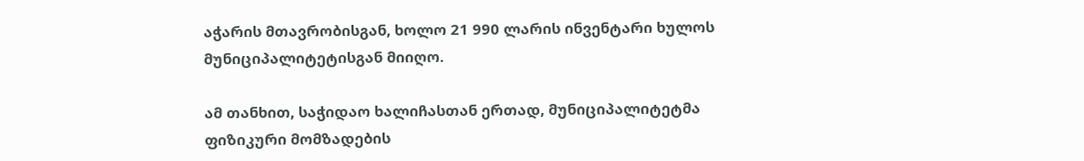აჭარის მთავრობისგან, ხოლო 21 990 ლარის ინვენტარი ხულოს მუნიციპალიტეტისგან მიიღო.

ამ თანხით, საჭიდაო ხალიჩასთან ერთად, მუნიციპალიტეტმა ფიზიკური მომზადების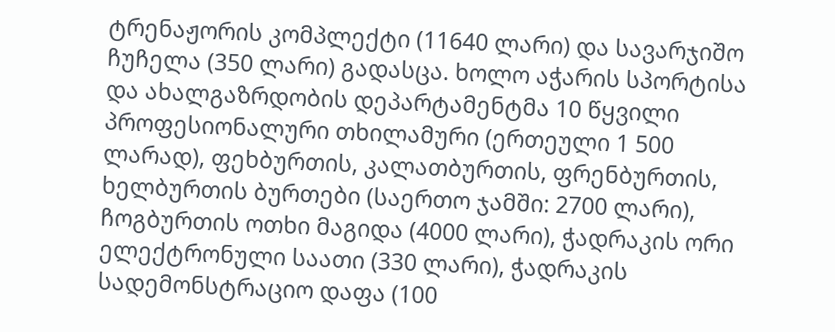ტრენაჟორის კომპლექტი (11640 ლარი) და სავარჯიშო ჩუჩელა (350 ლარი) გადასცა. ხოლო აჭარის სპორტისა და ახალგაზრდობის დეპარტამენტმა 10 წყვილი პროფესიონალური თხილამური (ერთეული 1 500 ლარად), ფეხბურთის, კალათბურთის, ფრენბურთის, ხელბურთის ბურთები (საერთო ჯამში: 2700 ლარი), ჩოგბურთის ოთხი მაგიდა (4000 ლარი), ჭადრაკის ორი ელექტრონული საათი (330 ლარი), ჭადრაკის სადემონსტრაციო დაფა (100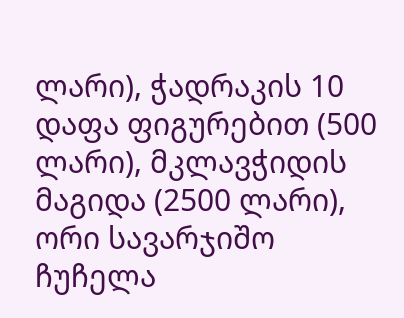ლარი), ჭადრაკის 10 დაფა ფიგურებით (500 ლარი), მკლავჭიდის მაგიდა (2500 ლარი), ორი სავარჯიშო ჩუჩელა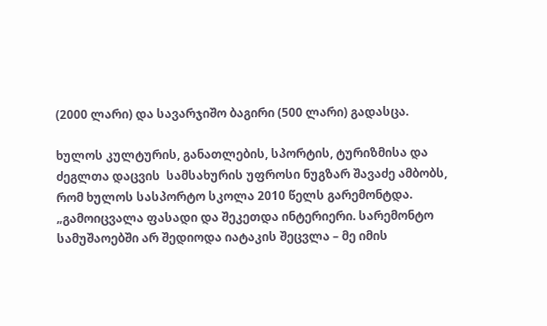(2000 ლარი) და სავარჯიშო ბაგირი (500 ლარი) გადასცა.

ხულოს კულტურის, განათლების, სპორტის, ტურიზმისა და ძეგლთა დაცვის  სამსახურის უფროსი ნუგზარ შავაძე ამბობს, რომ ხულოს სასპორტო სკოლა 2010 წელს გარემონტდა. „გამოიცვალა ფასადი და შეკეთდა ინტერიერი. სარემონტო სამუშაოებში არ შედიოდა იატაკის შეცვლა – მე იმის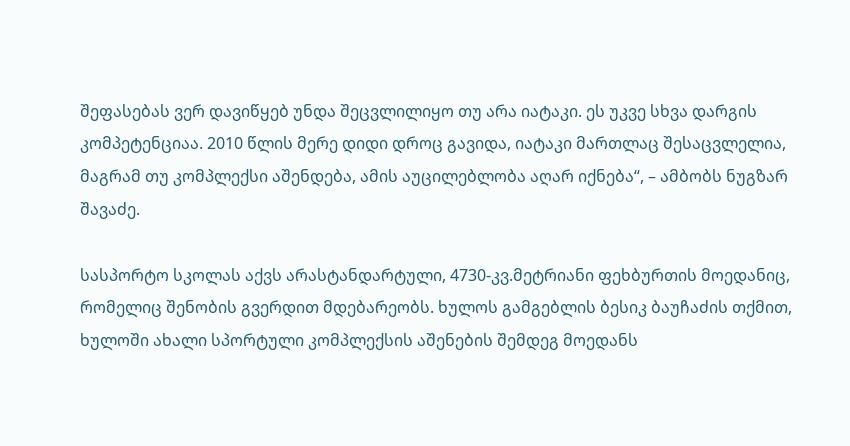შეფასებას ვერ დავიწყებ უნდა შეცვლილიყო თუ არა იატაკი. ეს უკვე სხვა დარგის კომპეტენციაა. 2010 წლის მერე დიდი დროც გავიდა, იატაკი მართლაც შესაცვლელია, მაგრამ თუ კომპლექსი აშენდება, ამის აუცილებლობა აღარ იქნება“, – ამბობს ნუგზარ შავაძე.

სასპორტო სკოლას აქვს არასტანდარტული, 4730-კვ.მეტრიანი ფეხბურთის მოედანიც, რომელიც შენობის გვერდით მდებარეობს. ხულოს გამგებლის ბესიკ ბაუჩაძის თქმით, ხულოში ახალი სპორტული კომპლექსის აშენების შემდეგ მოედანს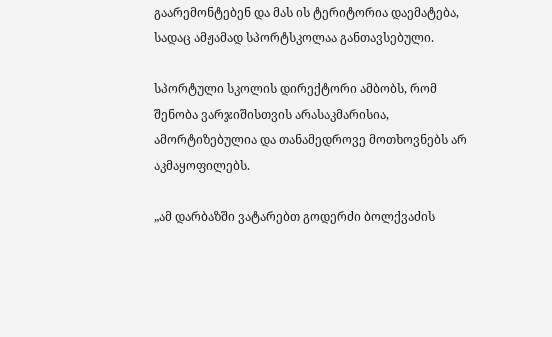გაარემონტებენ და მას ის ტერიტორია დაემატება, სადაც ამჟამად სპორტსკოლაა განთავსებული.

სპორტული სკოლის დირექტორი ამბობს, რომ შენობა ვარჯიშისთვის არასაკმარისია, ამორტიზებულია და თანამედროვე მოთხოვნებს არ აკმაყოფილებს.

„ამ დარბაზში ვატარებთ გოდერძი ბოლქვაძის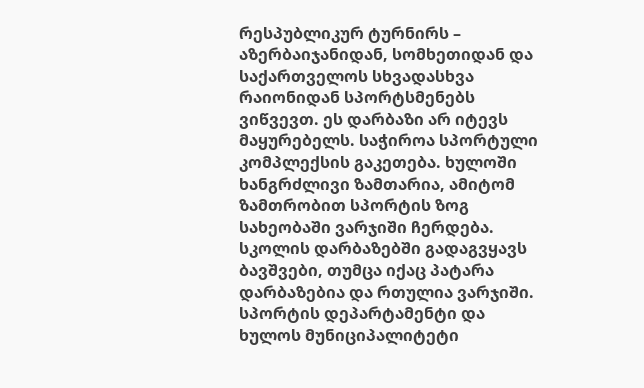რესპუბლიკურ ტურნირს – აზერბაიჯანიდან, სომხეთიდან და საქართველოს სხვადასხვა რაიონიდან სპორტსმენებს ვიწვევთ. ეს დარბაზი არ იტევს მაყურებელს. საჭიროა სპორტული კომპლექსის გაკეთება. ხულოში ხანგრძლივი ზამთარია, ამიტომ ზამთრობით სპორტის ზოგ სახეობაში ვარჯიში ჩერდება. სკოლის დარბაზებში გადაგვყავს ბავშვები, თუმცა იქაც პატარა დარბაზებია და რთულია ვარჯიში. სპორტის დეპარტამენტი და ხულოს მუნიციპალიტეტი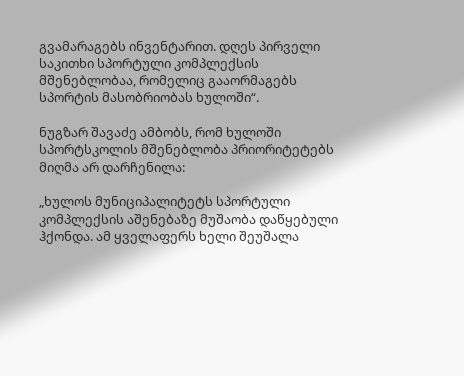გვამარაგებს ინვენტარით. დღეს პირველი საკითხი სპორტული კომპლექსის მშენებლობაა, რომელიც გააორმაგებს სპორტის მასობრიობას ხულოში“.

ნუგზარ შავაძე ამბობს, რომ ხულოში სპორტსკოლის მშენებლობა პრიორიტეტებს მიღმა არ დარჩენილა:

„ხულოს მუნიციპალიტეტს სპორტული კომპლექსის აშენებაზე მუშაობა დაწყებული ჰქონდა. ამ ყველაფერს ხელი შეუშალა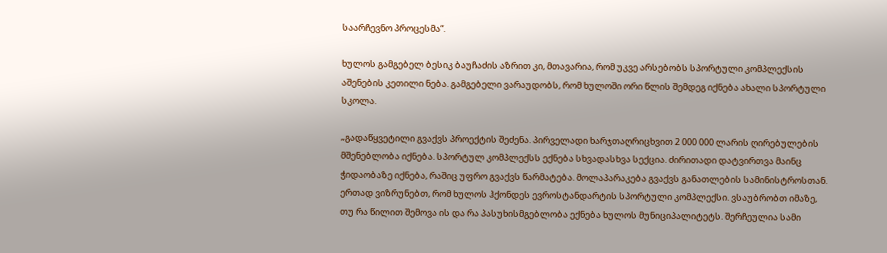საარჩევნო პროცესმა“.

ხულოს გამგებელ ბესიკ ბაუჩაძის აზრით კი, მთავარია, რომ უკვე არსებობს სპორტული კომპლექსის აშენების კეთილი ნება. გამგებელი ვარაუდობს, რომ ხულოში ორი წლის შემდეგ იქნება ახალი სპორტული სკოლა.

„გადაწყვეტილი გვაქვს პროექტის შეძენა. პირველადი ხარჯთაღრიცხვით 2 000 000 ლარის ღირებულების მშენებლობა იქნება. სპორტულ კომპლექსს ექნება სხვადასხვა სექცია. ძირითადი დატვირთვა მაინც ჭიდაობაზე იქნება, რაშიც უფრო გვაქვს წარმატება. მოლაპარაკება გვაქვს განათლების სამინისტროსთან. ერთად ვიზრუნებთ, რომ ხულოს ჰქონდეს ევროსტანდარტის სპორტული კომპლექსი. ვსაუბრობთ იმაზე, თუ რა წილით შემოვა ის და რა პასუხისმგებლობა ექნება ხულოს მუნიციპალიტეტს. შერჩეულია სამი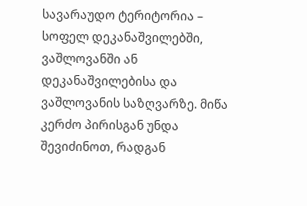სავარაუდო ტერიტორია – სოფელ დეკანაშვილებში, ვაშლოვანში ან დეკანაშვილებისა და ვაშლოვანის საზღვარზე. მიწა კერძო პირისგან უნდა შევიძინოთ, რადგან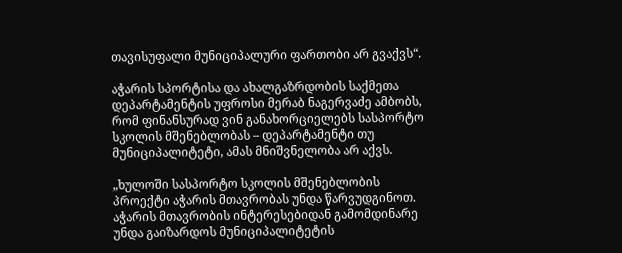თავისუფალი მუნიციპალური ფართობი არ გვაქვს“.

აჭარის სპორტისა და ახალგაზრდობის საქმეთა დეპარტამენტის უფროსი მერაბ ნაგერვაძე ამბობს, რომ ფინანსურად ვინ განახორციელებს სასპორტო სკოლის მშენებლობას – დეპარტამენტი თუ მუნიციპალიტეტი, ამას მნიშვნელობა არ აქვს.

„ხულოში სასპორტო სკოლის მშენებლობის პროექტი აჭარის მთავრობას უნდა წარვუდგინოთ. აჭარის მთავრობის ინტერესებიდან გამომდინარე უნდა გაიზარდოს მუნიციპალიტეტის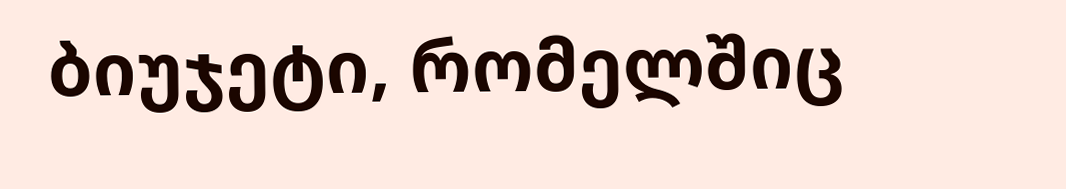ბიუჯეტი, რომელშიც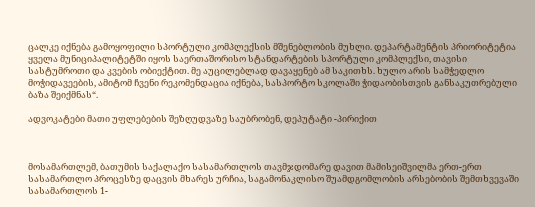ცალკე იქნება გამოყოფილი სპორტული კომპლექსის მშენებლობის მუხლი. დეპარტამენტის პრიორიტეტია ყველა მუნიციპალიტეტში იყოს საერთაშორისო სტანდარტების სპორტული კომპლექსი, თავისი სასტუმროთი და კვების ობიექტით. მე აუცილებლად დავაყენებ ამ საკითხს. ხულო არის სამჭედლო მოჭიდავეების, ამიტომ ჩვენი რეკომენდაცია იქნება, სასპორტო სკოლაში ჭიდაობისთვის განსაკუთრებული ბაზა შეიქმნას“.

ადვოკატები მათი უფლებების შეზღუდვაზე საუბრობენ, დეპუტატი -პირიქით



მოსამართლემ, ბათუმის საქალაქო სასამართლოს თავმჯდომარე დავით მამისეიშვილმა ერთ-ერთ სასამართლო პროცესზე დაცვის მხარეს ურჩია, საგამონაკლისო შუამდგომლობის არსებობის შემთხვევაში სასამართლოს 1-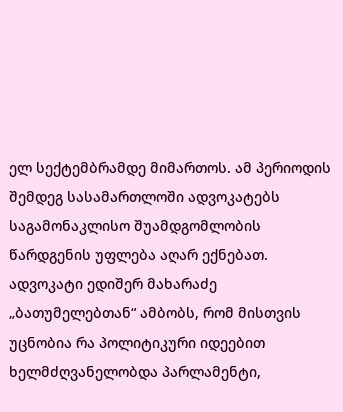ელ სექტემბრამდე მიმართოს. ამ პერიოდის შემდეგ სასამართლოში ადვოკატებს საგამონაკლისო შუამდგომლობის წარდგენის უფლება აღარ ექნებათ. ადვოკატი ედიშერ მახარაძე „ბათუმელებთან“ ამბობს, რომ მისთვის უცნობია რა პოლიტიკური იდეებით ხელმძღვანელობდა პარლამენტი,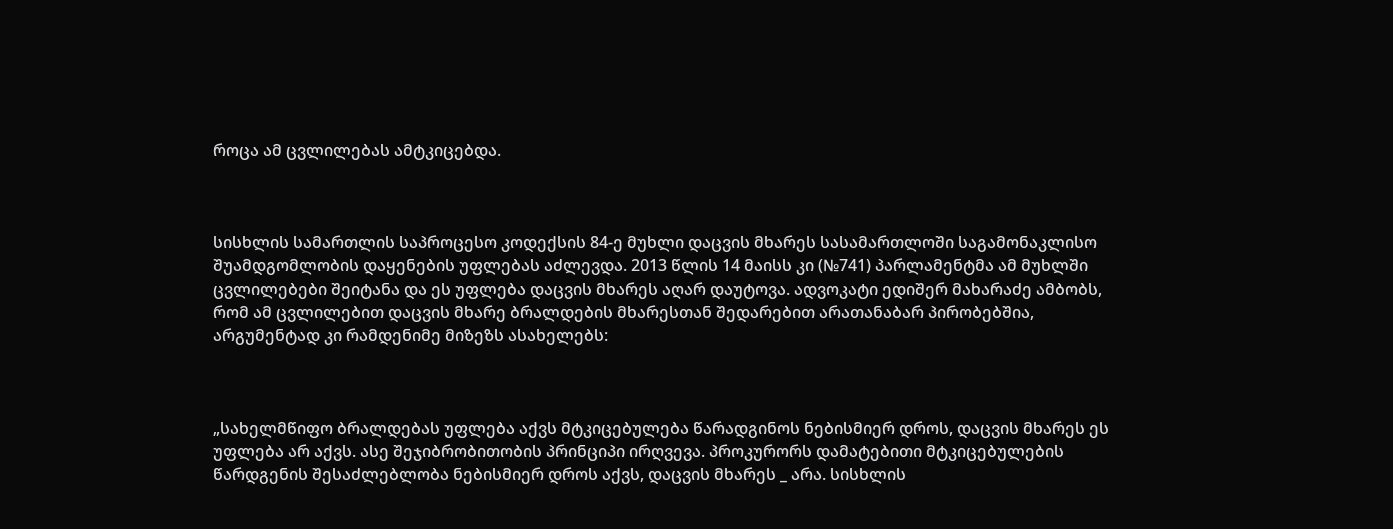როცა ამ ცვლილებას ამტკიცებდა.



სისხლის სამართლის საპროცესო კოდექსის 84-ე მუხლი დაცვის მხარეს სასამართლოში საგამონაკლისო შუამდგომლობის დაყენების უფლებას აძლევდა. 2013 წლის 14 მაისს კი (№741) პარლამენტმა ამ მუხლში ცვლილებები შეიტანა და ეს უფლება დაცვის მხარეს აღარ დაუტოვა. ადვოკატი ედიშერ მახარაძე ამბობს, რომ ამ ცვლილებით დაცვის მხარე ბრალდების მხარესთან შედარებით არათანაბარ პირობებშია, არგუმენტად კი რამდენიმე მიზეზს ასახელებს:



„სახელმწიფო ბრალდებას უფლება აქვს მტკიცებულება წარადგინოს ნებისმიერ დროს, დაცვის მხარეს ეს უფლება არ აქვს. ასე შეჯიბრობითობის პრინციპი ირღვევა. პროკურორს დამატებითი მტკიცებულების წარდგენის შესაძლებლობა ნებისმიერ დროს აქვს, დაცვის მხარეს _ არა. სისხლის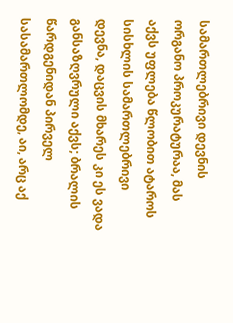სამართლებრივი დევნის ორგანო პროკურატურაა, მას აქვს უფლება წლობით ატაროს სისხლის სამართლებრივი დევნა, დაცვის მხარეს კი ეს ვადა განსაზღვრული აქვს; ბრალის წარდგენიდან პირველ სასამართლომდე, აი, არც აქ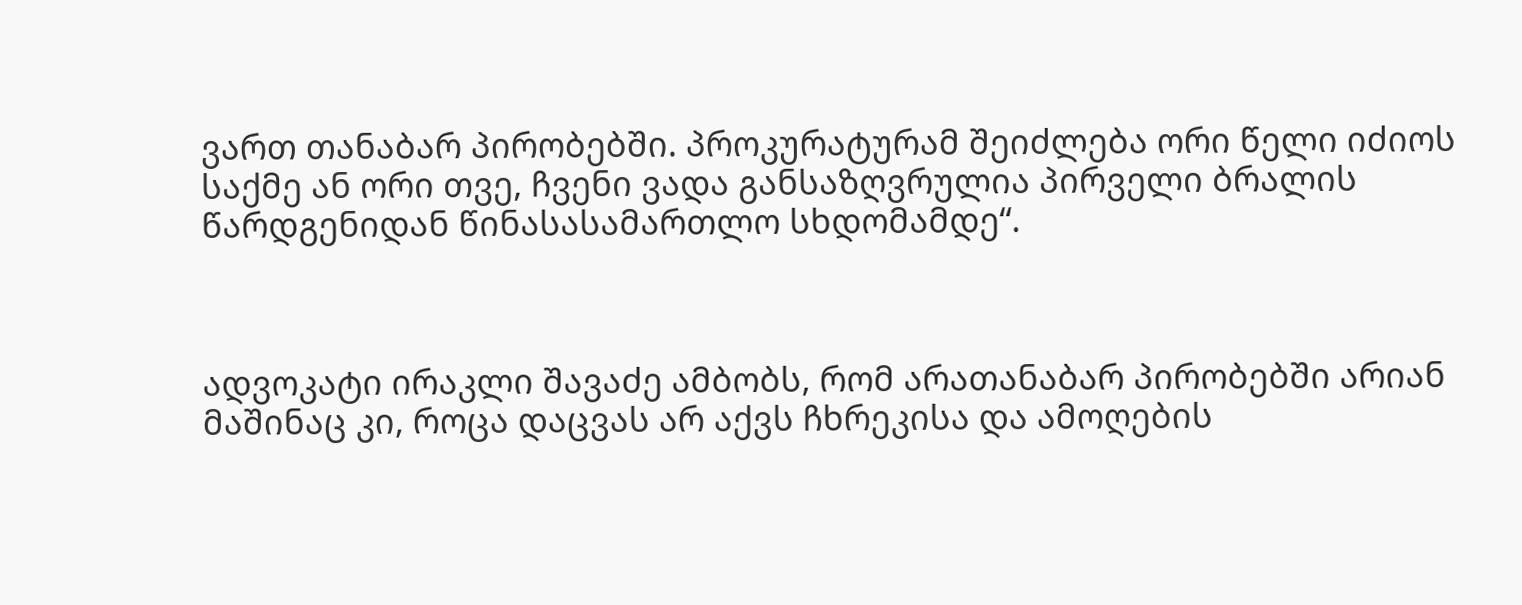ვართ თანაბარ პირობებში. პროკურატურამ შეიძლება ორი წელი იძიოს საქმე ან ორი თვე, ჩვენი ვადა განსაზღვრულია პირველი ბრალის წარდგენიდან წინასასამართლო სხდომამდე“.



ადვოკატი ირაკლი შავაძე ამბობს, რომ არათანაბარ პირობებში არიან მაშინაც კი, როცა დაცვას არ აქვს ჩხრეკისა და ამოღების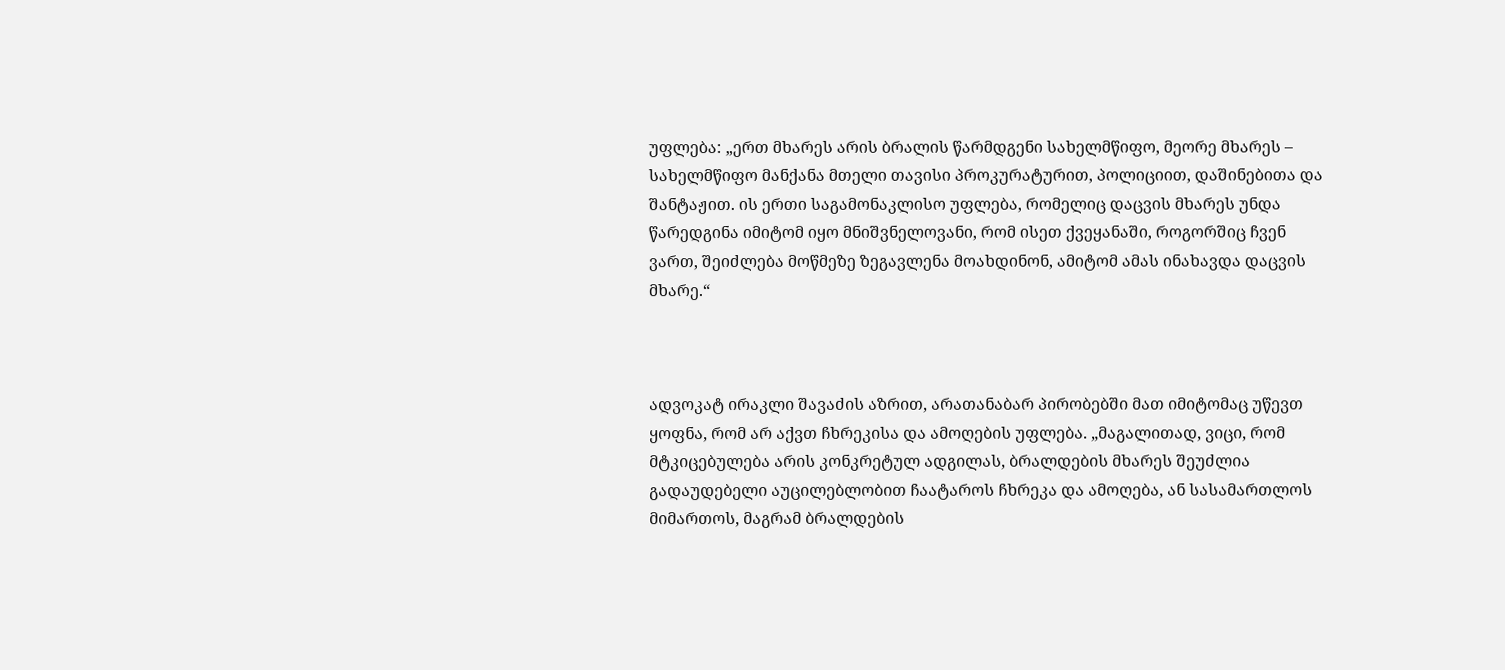უფლება: „ერთ მხარეს არის ბრალის წარმდგენი სახელმწიფო, მეორე მხარეს –  სახელმწიფო მანქანა მთელი თავისი პროკურატურით, პოლიციით, დაშინებითა და შანტაჟით. ის ერთი საგამონაკლისო უფლება, რომელიც დაცვის მხარეს უნდა წარედგინა იმიტომ იყო მნიშვნელოვანი, რომ ისეთ ქვეყანაში, როგორშიც ჩვენ ვართ, შეიძლება მოწმეზე ზეგავლენა მოახდინონ, ამიტომ ამას ინახავდა დაცვის მხარე.“



ადვოკატ ირაკლი შავაძის აზრით, არათანაბარ პირობებში მათ იმიტომაც უწევთ ყოფნა, რომ არ აქვთ ჩხრეკისა და ამოღების უფლება. „მაგალითად, ვიცი, რომ მტკიცებულება არის კონკრეტულ ადგილას, ბრალდების მხარეს შეუძლია გადაუდებელი აუცილებლობით ჩაატაროს ჩხრეკა და ამოღება, ან სასამართლოს მიმართოს, მაგრამ ბრალდების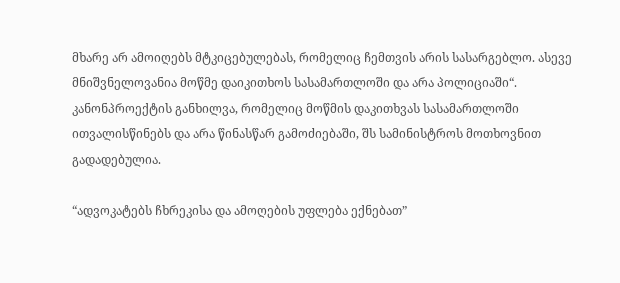მხარე არ ამოიღებს მტკიცებულებას, რომელიც ჩემთვის არის სასარგებლო. ასევე მნიშვნელოვანია მოწმე დაიკითხოს სასამართლოში და არა პოლიციაში“.
კანონპროექტის განხილვა, რომელიც მოწმის დაკითხვას სასამართლოში ითვალისწინებს და არა წინასწარ გამოძიებაში, შს სამინისტროს მოთხოვნით გადადებულია.

“ადვოკატებს ჩხრეკისა და ამოღების უფლება ექნებათ”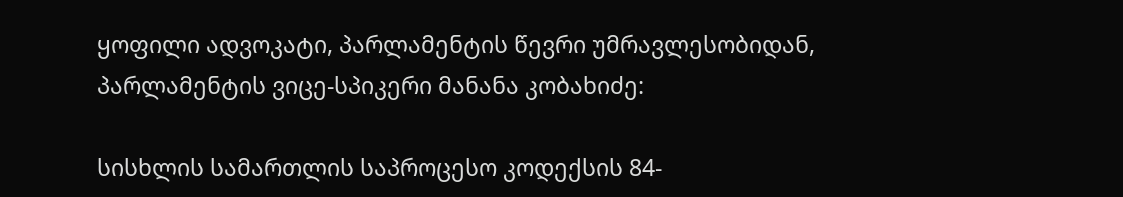ყოფილი ადვოკატი, პარლამენტის წევრი უმრავლესობიდან, პარლამენტის ვიცე-სპიკერი მანანა კობახიძე:

სისხლის სამართლის საპროცესო კოდექსის 84-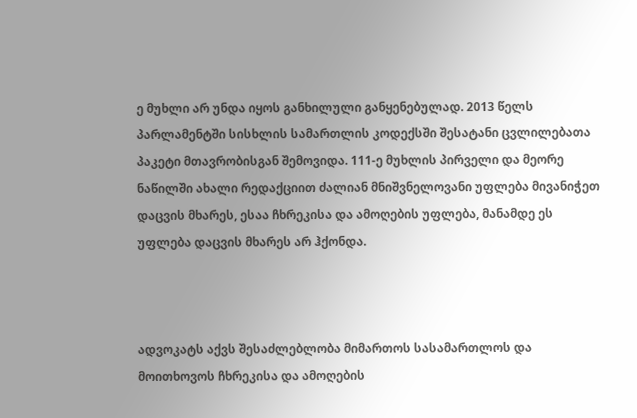ე მუხლი არ უნდა იყოს განხილული განყენებულად. 2013 წელს პარლამენტში სისხლის სამართლის კოდექსში შესატანი ცვლილებათა პაკეტი მთავრობისგან შემოვიდა. 111-ე მუხლის პირველი და მეორე ნაწილში ახალი რედაქციით ძალიან მნიშვნელოვანი უფლება მივანიჭეთ დაცვის მხარეს, ესაა ჩხრეკისა და ამოღების უფლება, მანამდე ეს უფლება დაცვის მხარეს არ ჰქონდა.



ადვოკატს აქვს შესაძლებლობა მიმართოს სასამართლოს და მოითხოვოს ჩხრეკისა და ამოღების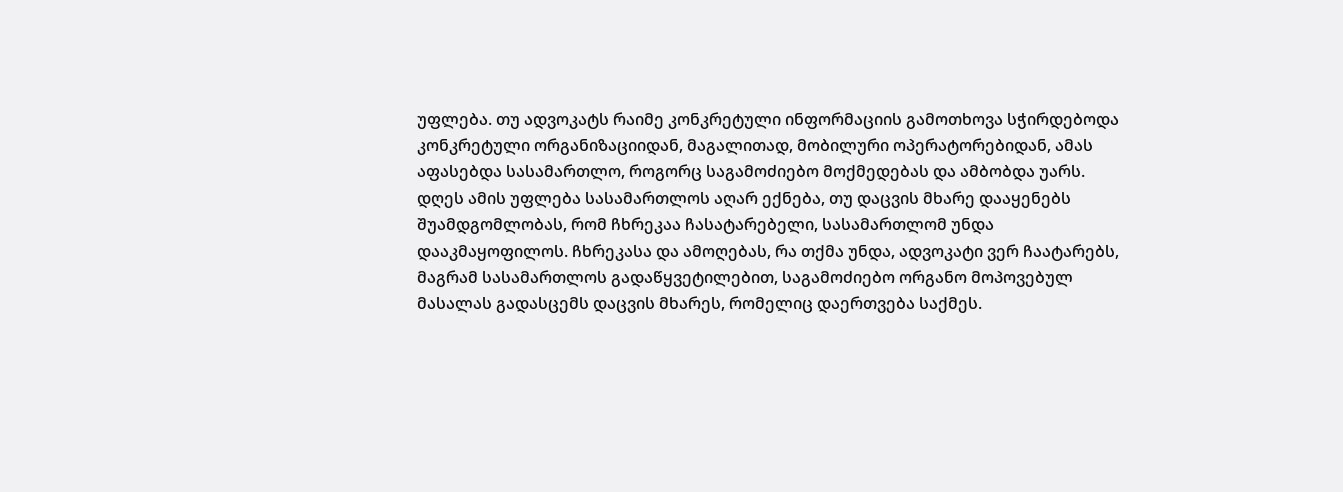უფლება. თუ ადვოკატს რაიმე კონკრეტული ინფორმაციის გამოთხოვა სჭირდებოდა კონკრეტული ორგანიზაციიდან, მაგალითად, მობილური ოპერატორებიდან, ამას აფასებდა სასამართლო, როგორც საგამოძიებო მოქმედებას და ამბობდა უარს.
დღეს ამის უფლება სასამართლოს აღარ ექნება, თუ დაცვის მხარე დააყენებს შუამდგომლობას, რომ ჩხრეკაა ჩასატარებელი, სასამართლომ უნდა დააკმაყოფილოს. ჩხრეკასა და ამოღებას, რა თქმა უნდა, ადვოკატი ვერ ჩაატარებს, მაგრამ სასამართლოს გადაწყვეტილებით, საგამოძიებო ორგანო მოპოვებულ მასალას გადასცემს დაცვის მხარეს, რომელიც დაერთვება საქმეს.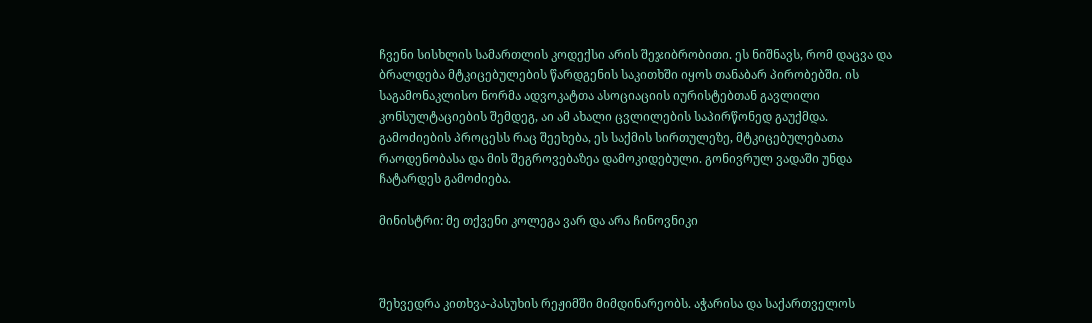ჩვენი სისხლის სამართლის კოდექსი არის შეჯიბრობითი. ეს ნიშნავს, რომ დაცვა და ბრალდება მტკიცებულების წარდგენის საკითხში იყოს თანაბარ პირობებში. ის საგამონაკლისო ნორმა ადვოკატთა ასოციაციის იურისტებთან გავლილი კონსულტაციების შემდეგ, აი ამ ახალი ცვლილების საპირწონედ გაუქმდა.
გამოძიების პროცესს რაც შეეხება, ეს საქმის სირთულეზე, მტკიცებულებათა რაოდენობასა და მის შეგროვებაზეა დამოკიდებული. გონივრულ ვადაში უნდა ჩატარდეს გამოძიება.

მინისტრი: მე თქვენი კოლეგა ვარ და არა ჩინოვნიკი



შეხვედრა კითხვა-პასუხის რეჟიმში მიმდინარეობს. აჭარისა და საქართველოს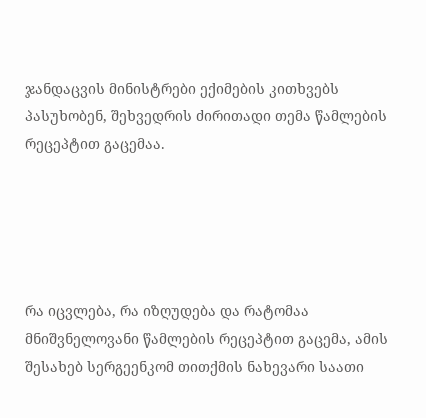ჯანდაცვის მინისტრები ექიმების კითხვებს პასუხობენ, შეხვედრის ძირითადი თემა წამლების რეცეპტით გაცემაა.





რა იცვლება, რა იზღუდება და რატომაა  მნიშვნელოვანი წამლების რეცეპტით გაცემა, ამის შესახებ სერგეენკომ თითქმის ნახევარი საათი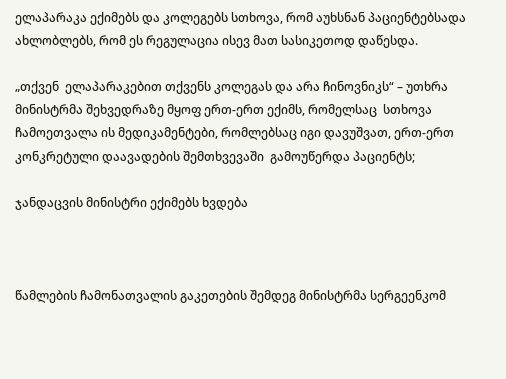ელაპარაკა ექიმებს და კოლეგებს სთხოვა, რომ აუხსნან პაციენტებსადა ახლობლებს, რომ ეს რეგულაცია ისევ მათ სასიკეთოდ დაწესდა.

„თქვენ  ელაპარაკებით თქვენს კოლეგას და არა ჩინოვნიკს“ – უთხრა მინისტრმა შეხვედრაზე მყოფ ერთ-ერთ ექიმს, რომელსაც  სთხოვა ჩამოეთვალა ის მედიკამენტები, რომლებსაც იგი დავუშვათ, ერთ-ერთ კონკრეტული დაავადების შემთხვევაში  გამოუწერდა პაციენტს;

ჯანდაცვის მინისტრი ექიმებს ხვდება



წამლების ჩამონათვალის გაკეთების შემდეგ მინისტრმა სერგეენკომ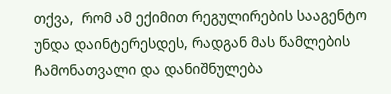თქვა,  რომ ამ ექიმით რეგულირების სააგენტო უნდა დაინტერესდეს, რადგან მას წამლების ჩამონათვალი და დანიშნულება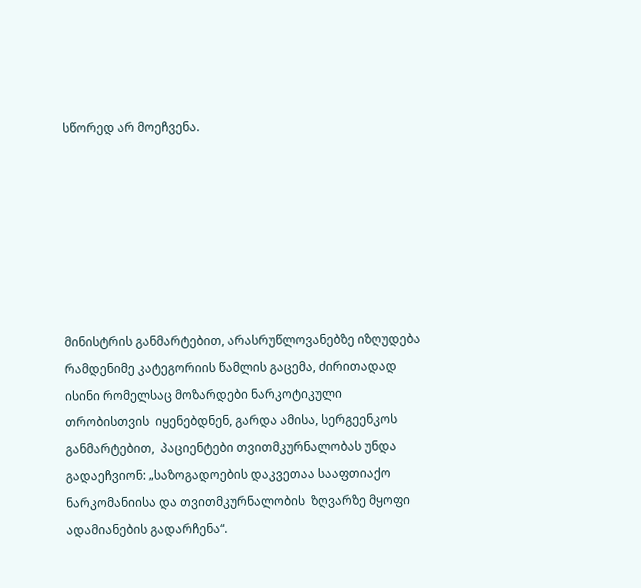სწორედ არ მოეჩვენა.







მინისტრის განმარტებით, არასრუწლოვანებზე იზღუდება რამდენიმე კატეგორიის წამლის გაცემა, ძირითადად ისინი რომელსაც მოზარდები ნარკოტიკული თრობისთვის  იყენებდნენ, გარდა ამისა, სერგეენკოს განმარტებით,  პაციენტები თვითმკურნალობას უნდა გადაეჩვიონ: „საზოგადოების დაკვეთაა სააფთიაქო ნარკომანიისა და თვითმკურნალობის  ზღვარზე მყოფი ადამიანების გადარჩენა“.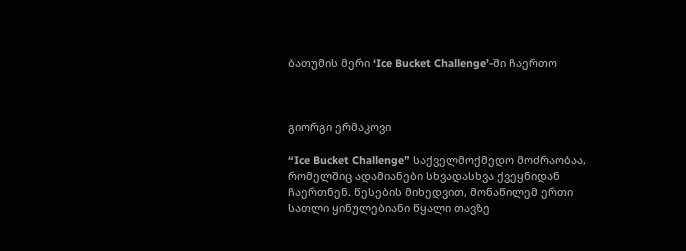ბათუმის მერი ‘Ice Bucket Challenge’-ში ჩაერთო



გიორგი ერმაკოვი

“Ice Bucket Challenge” საქველმოქმედო მოძრაობაა, რომელშიც ადამიანები სხვადასხვა ქვეყნიდან ჩაერთნენ. წესების მიხედვით, მონაწილემ ერთი სათლი ყინულებიანი წყალი თავზე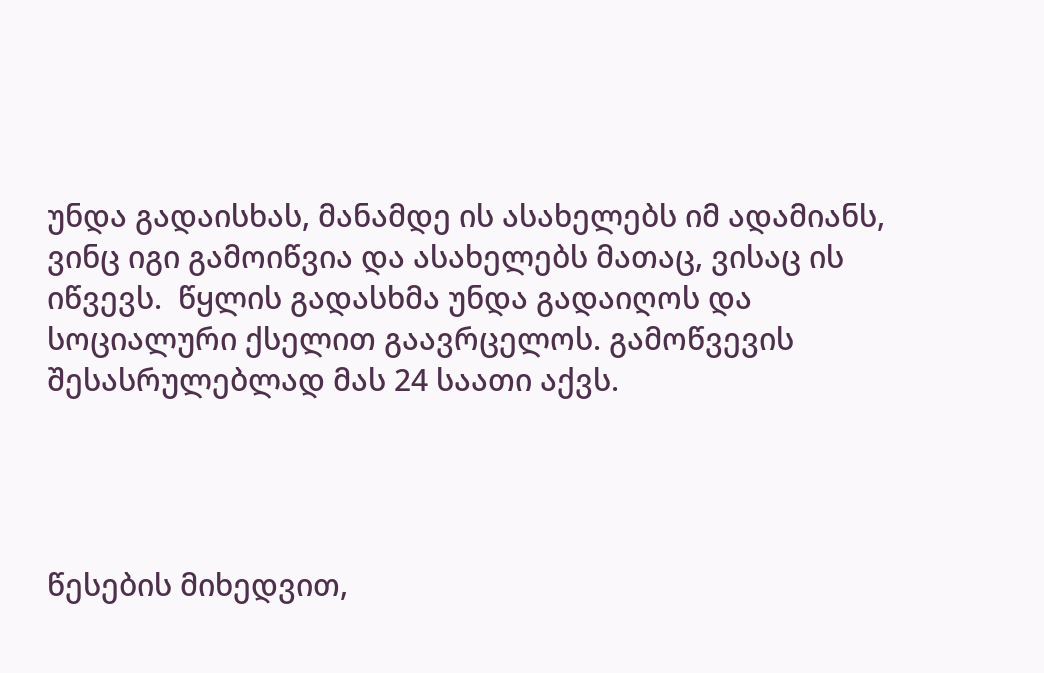უნდა გადაისხას, მანამდე ის ასახელებს იმ ადამიანს, ვინც იგი გამოიწვია და ასახელებს მათაც, ვისაც ის იწვევს.  წყლის გადასხმა უნდა გადაიღოს და სოციალური ქსელით გაავრცელოს. გამოწვევის შესასრულებლად მას 24 საათი აქვს.




წესების მიხედვით,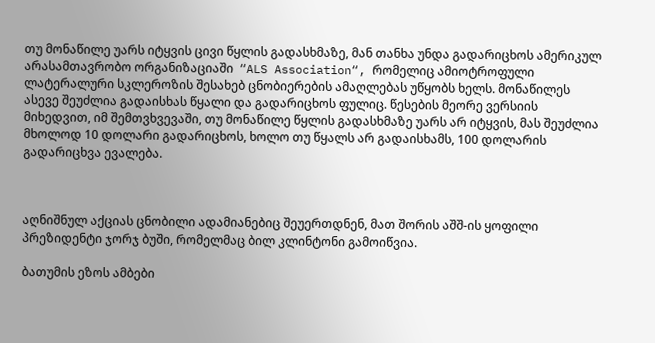თუ მონაწილე უარს იტყვის ცივი წყლის გადასხმაზე, მან თანხა უნდა გადარიცხოს ამერიკულ არასამთავრობო ორგანიზაციაში  “ALS Association“, რომელიც ამიოტროფული ლატერალური სკლეროზის შესახებ ცნობიერების ამაღლებას უწყობს ხელს. მონაწილეს ასევე შეუძლია გადაისხას წყალი და გადარიცხოს ფულიც. წესების მეორე ვერსიის მიხედვით, იმ შემთვხვევაში, თუ მონაწილე წყლის გადასხმაზე უარს არ იტყვის, მას შეუძლია მხოლოდ 10 დოლარი გადარიცხოს, ხოლო თუ წყალს არ გადაისხამს, 100 დოლარის გადარიცხვა ევალება.



აღნიშნულ აქციას ცნობილი ადამიანებიც შეუერთდნენ, მათ შორის აშშ-ის ყოფილი პრეზიდენტი ჯორჯ ბუში, რომელმაც ბილ კლინტონი გამოიწვია.

ბათუმის ეზოს ამბები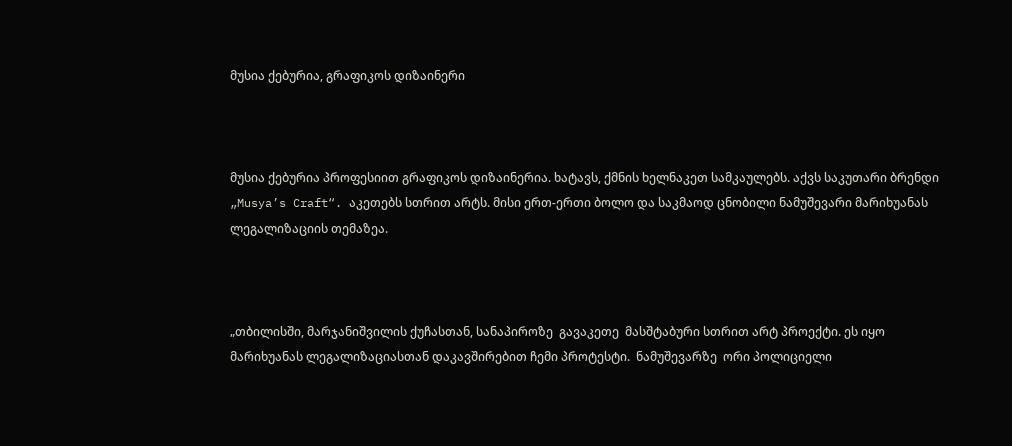მუსია ქებურია, გრაფიკოს დიზაინერი



მუსია ქებურია პროფესიით გრაფიკოს დიზაინერია. ხატავს, ქმნის ხელნაკეთ სამკაულებს. აქვს საკუთარი ბრენდი „Musya’s Craft“. აკეთებს სთრით არტს. მისი ერთ-ერთი ბოლო და საკმაოდ ცნობილი ნამუშევარი მარიხუანას ლეგალიზაციის თემაზეა.



„თბილისში, მარჯანიშვილის ქუჩასთან, სანაპიროზე  გავაკეთე  მასშტაბური სთრით არტ პროექტი. ეს იყო მარიხუანას ლეგალიზაციასთან დაკავშირებით ჩემი პროტესტი.  ნამუშევარზე  ორი პოლიციელი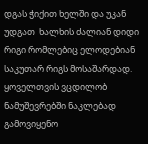დგას ჭიქით ხელში და უკან უდგათ  ხალხის ძალიან დიდი რიგი რომლებიც ელოდებიან საკუთარ რიგს მოსაშარდად. ყოველთვის ვცდილობ ნამუშევრებში ნაკლებად გამოვიყენო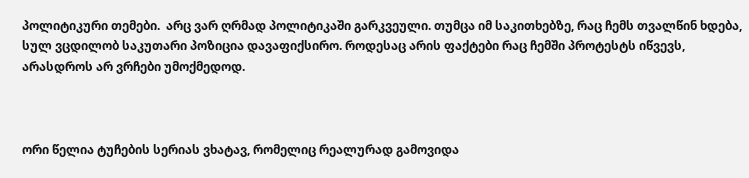პოლიტიკური თემები.  არც ვარ ღრმად პოლიტიკაში გარკვეული. თუმცა იმ საკითხებზე, რაც ჩემს თვალწინ ხდება, სულ ვცდილობ საკუთარი პოზიცია დავაფიქსირო. როდესაც არის ფაქტები რაც ჩემში პროტესტს იწვევს, არასდროს არ ვრჩები უმოქმედოდ.



ორი წელია ტუჩების სერიას ვხატავ, რომელიც რეალურად გამოვიდა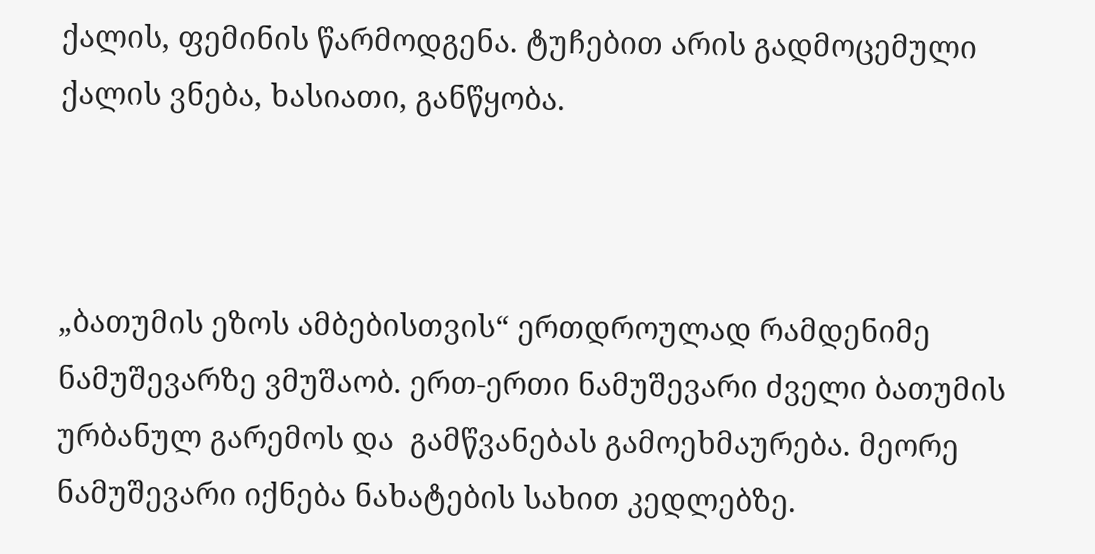ქალის, ფემინის წარმოდგენა. ტუჩებით არის გადმოცემული ქალის ვნება, ხასიათი, განწყობა.



„ბათუმის ეზოს ამბებისთვის“ ერთდროულად რამდენიმე ნამუშევარზე ვმუშაობ. ერთ-ერთი ნამუშევარი ძველი ბათუმის ურბანულ გარემოს და  გამწვანებას გამოეხმაურება. მეორე ნამუშევარი იქნება ნახატების სახით კედლებზე.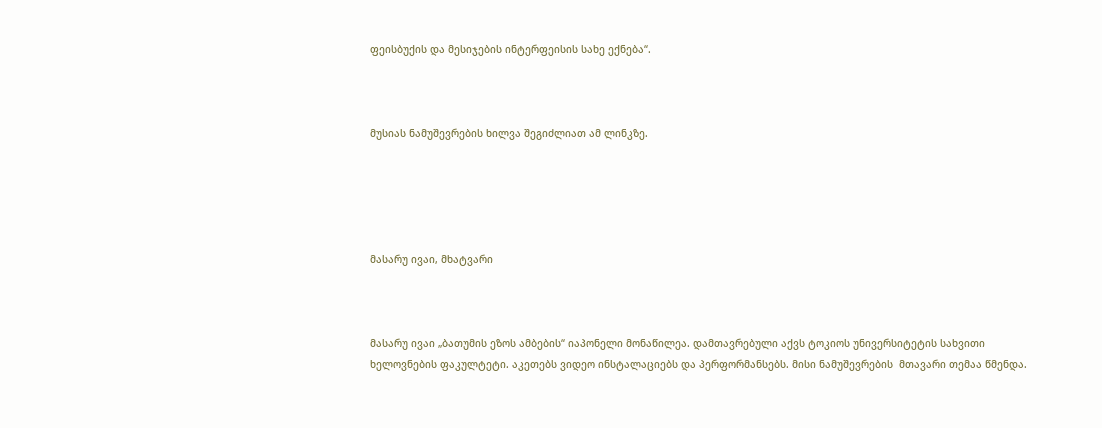ფეისბუქის და მესიჯების ინტერფეისის სახე ექნება“.



მუსიას ნამუშევრების ხილვა შეგიძლიათ ამ ლინკზე.





მასარუ ივაი, მხატვარი



მასარუ ივაი „ბათუმის ეზოს ამბების“ იაპონელი მონაწილეა. დამთავრებული აქვს ტოკიოს უნივერსიტეტის სახვითი ხელოვნების ფაკულტეტი. აკეთებს ვიდეო ინსტალაციებს და პერფორმანსებს. მისი ნამუშევრების  მთავარი თემაა წმენდა.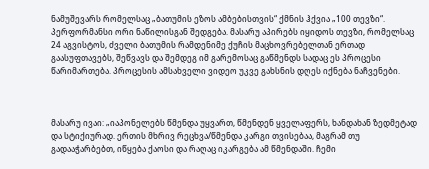ნამუშევარს რომელსაც „ბათუმის ეზოს ამბებისთვის“ ქმნის ჰქვია „100 თევზი“. პერფორმანსი ორი ნაწილისგან შედგება. მასარუ აპირებს იყიდოს თევზი, რომელსაც 24 აგვისტოს, ძველი ბათუმის რამდენიმე ქუჩის მაცხოვრებელთან ერთად გაასუფთავებს, შეწვავს და შემდეგ იმ გარემოსაც გაწმენდს სადაც ეს პროცესი წარიმართება. პროცესის ამსახველი ვიდეო უკვე გახსნის დღეს იქნება ნაჩვენები.



მასარუ ივაი: „იაპონელებს წმენდა უყვართ, წმენდენ ყველაფერს, ხანდახან ზედმეტად და სტიქიურად. ერთის მხრივ რეცხვა/წმენდა კარგი თვისებაა, მაგრამ თუ გადააჭარბებთ, იწყება ქაოსი და რაღაც იკარგება ამ წმენდაში. ჩემი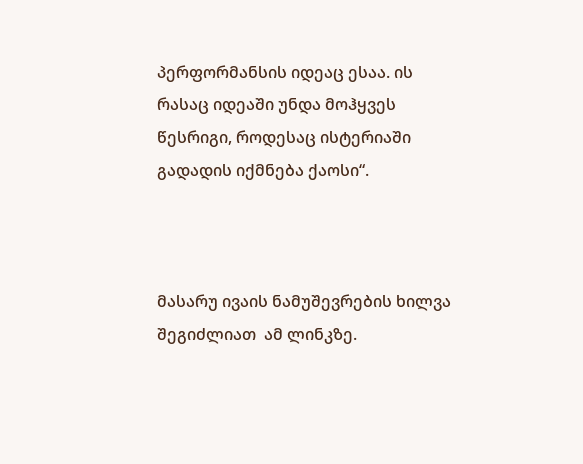პერფორმანსის იდეაც ესაა. ის რასაც იდეაში უნდა მოჰყვეს წესრიგი, როდესაც ისტერიაში გადადის იქმნება ქაოსი“.



მასარუ ივაის ნამუშევრების ხილვა შეგიძლიათ  ამ ლინკზე.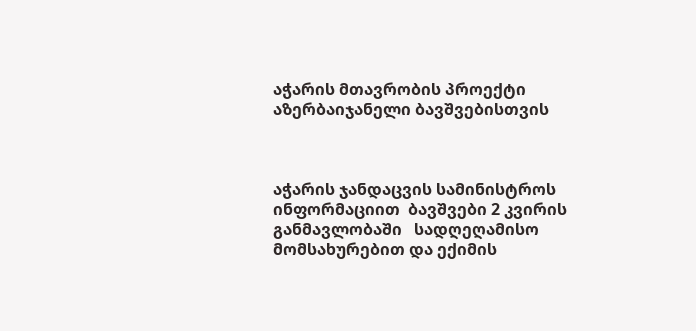აჭარის მთავრობის პროექტი აზერბაიჯანელი ბავშვებისთვის



აჭარის ჯანდაცვის სამინისტროს ინფორმაციით  ბავშვები 2 კვირის განმავლობაში   სადღეღამისო მომსახურებით და ექიმის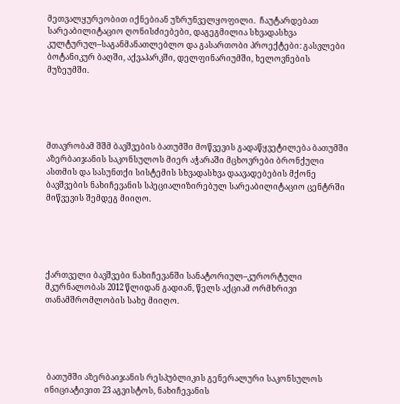მეთვალყურეობით იქნებიან უზრუნველყოფილი.  ჩაუტარდებათ სარეაბილიტაციო ღონისძიებები, დაგეგმილია სხვადასხვა კულტურულ–საგანმანათლებლო და გასართობი პროექტები: გასვლები ბოტანიკურ ბაღში, აქვაპარკში, დელფინარიუმში, ხელოვნების მუზეუმში.





მთავრობამ შშმ ბავშვების ბათუმში მოწვევის გადაწყვეტილება ბათუმში აზერბაიჯანის საკონსულოს მიერ აჭარაში მცხოვრები ბრონქული ასთმის და სასუნთქი სისტემის სხვადასხვა დაავადებების მქონე ბავშვების ნახიჩევანის სპეციალიზირებულ სარეაბილიტაციო ცენტრში მიწვევის შემდეგ მიიღო.





ქართველი ბავშვები ნახიჩევანში სანატორიულ–კურორტული მკურნალობას 2012 წლიდან გადიან, წელს აქციამ ორმხრივი თანამშრომლობის სახე მიიღო.





 ბათუმში აზერბაიჯანის რესპუბლიკის გენერალური საკონსულოს ინიციატივით 23 აგვისტოს, ნახიჩევანის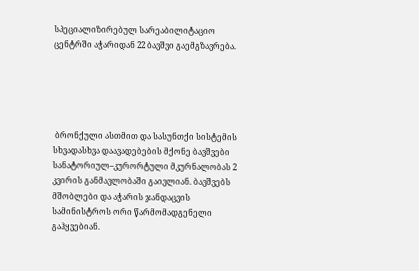სპეციალიზირებულ სარეაბილიტაციო ცენტრში აჭარიდან 22 ბავშვი გაემგზავრება.





 ბრონქული ასთმით და სასუნთქი სისტემის სხვადასხვა დაავადებების მქონე ბავშვები სანატორიულ–კურორტული მკურნალობას 2 კვირის განმავლობაში გაივლიან. ბავშვებს მშობლები და აჭარის ჯანდაცვის სამინისტროს ორი წარმომადგენელი გაჰყვებიან.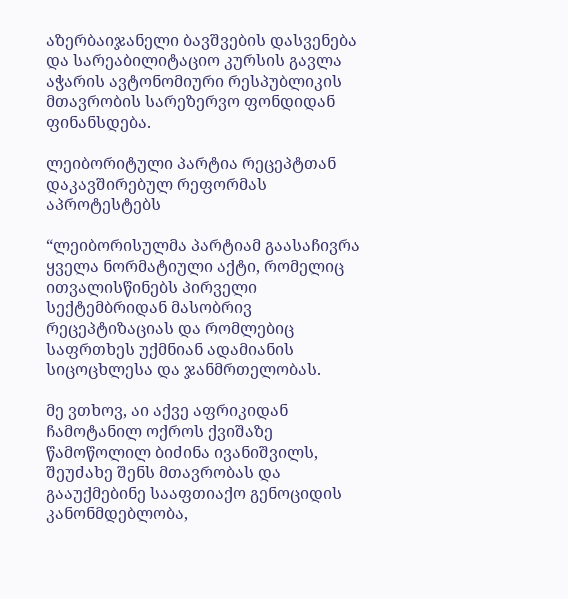აზერბაიჯანელი ბავშვების დასვენება და სარეაბილიტაციო კურსის გავლა აჭარის ავტონომიური რესპუბლიკის მთავრობის სარეზერვო ფონდიდან ფინანსდება.

ლეიბორიტული პარტია რეცეპტთან დაკავშირებულ რეფორმას აპროტესტებს

“ლეიბორისულმა პარტიამ გაასაჩივრა ყველა ნორმატიული აქტი, რომელიც ითვალისწინებს პირველი სექტემბრიდან მასობრივ რეცეპტიზაციას და რომლებიც საფრთხეს უქმნიან ადამიანის სიცოცხლესა და ჯანმრთელობას.

მე ვთხოვ, აი აქვე აფრიკიდან ჩამოტანილ ოქროს ქვიშაზე წამოწოლილ ბიძინა ივანიშვილს, შეუძახე შენს მთავრობას და გააუქმებინე სააფთიაქო გენოციდის კანონმდებლობა,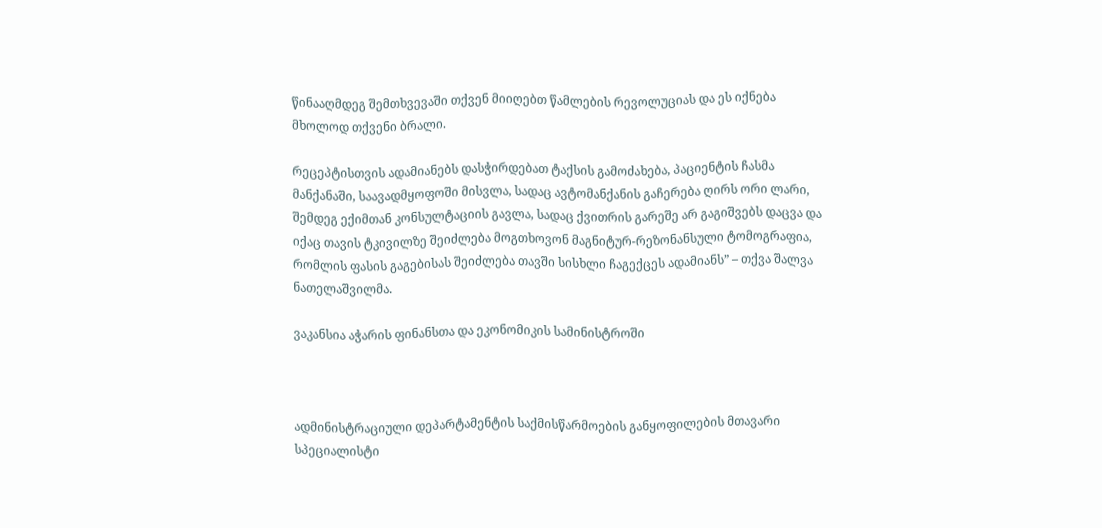წინააღმდეგ შემთხვევაში თქვენ მიიღებთ წამლების რევოლუციას და ეს იქნება მხოლოდ თქვენი ბრალი.

რეცეპტისთვის ადამიანებს დასჭირდებათ ტაქსის გამოძახება, პაციენტის ჩასმა მანქანაში, საავადმყოფოში მისვლა, სადაც ავტომანქანის გაჩერება ღირს ორი ლარი, შემდეგ ექიმთან კონსულტაციის გავლა, სადაც ქვითრის გარეშე არ გაგიშვებს დაცვა და იქაც თავის ტკივილზე შეიძლება მოგთხოვონ მაგნიტურ-რეზონანსული ტომოგრაფია, რომლის ფასის გაგებისას შეიძლება თავში სისხლი ჩაგექცეს ადამიანს” – თქვა შალვა ნათელაშვილმა.

ვაკანსია აჭარის ფინანსთა და ეკონომიკის სამინისტროში



ადმინისტრაციული დეპარტამენტის საქმისწარმოების განყოფილების მთავარი სპეციალისტი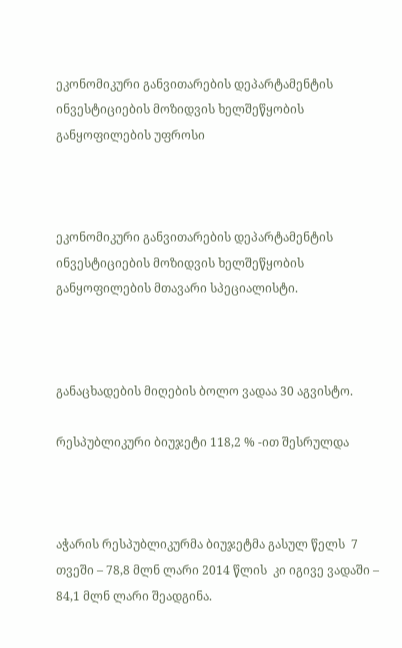ეკონომიკური განვითარების დეპარტამენტის ინვესტიციების მოზიდვის ხელშეწყობის განყოფილების უფროსი



ეკონომიკური განვითარების დეპარტამენტის ინვესტიციების მოზიდვის ხელშეწყობის განყოფილების მთავარი სპეციალისტი.



განაცხადების მიღების ბოლო ვადაა 30 აგვისტო.

რესპუბლიკური ბიუჯეტი 118,2 % -ით შესრულდა



აჭარის რესპუბლიკურმა ბიუჯეტმა გასულ წელს  7 თვეში – 78,8 მლნ ლარი 2014 წლის  კი იგივე ვადაში – 84,1 მლნ ლარი შეადგინა.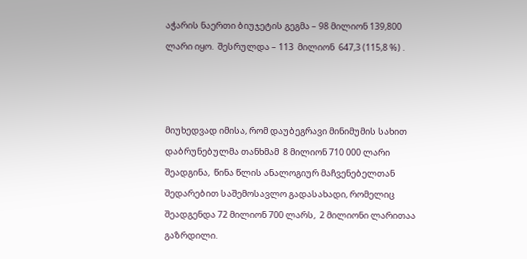აჭარის ნაერთი ბიუჯეტის გეგმა – 98 მილიონ 139,800 ლარი იყო.  შესრულდა – 113  მილიონ  647,3 (115,8 %) .



მიუხედვად იმისა, რომ დაუბეგრავი მინიმუმის სახით დაბრუნებულმა თანხმამ  8 მილიონ 710 000 ლარი შეადგინა,  წინა წლის ანალოგიურ მაჩვენებელთან შედარებით საშემოსავლო გადასახადი, რომელიც შეადგენდა 72 მილიონ 700 ლარს,  2 მილიონი ლარითაა  გაზრდილი.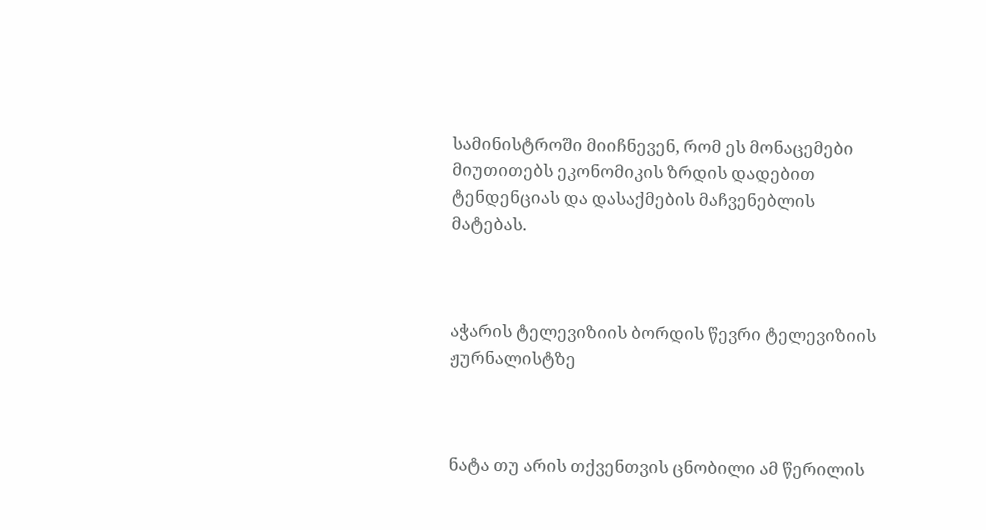სამინისტროში მიიჩნევენ, რომ ეს მონაცემები მიუთითებს ეკონომიკის ზრდის დადებით ტენდენციას და დასაქმების მაჩვენებლის მატებას.



აჭარის ტელევიზიის ბორდის წევრი ტელევიზიის ჟურნალისტზე



ნატა თუ არის თქვენთვის ცნობილი ამ წერილის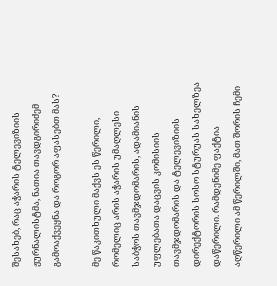შესახებ, რაც აჭარის ტელევიზიის ჟურნალისტმა, ნათია თავდგირიძემ გამოაქვეყნა და როგორ აფასებთ მას?

მე წაკითხული მაქვს ეს წერილი, რომელიც არის აჭარის უმაღლესი საბჭოს თავმჯდომარის, ადამიანის უფლებათა დაცვის კომისიის თავმჯდომარის და ტელევიზიის დირექტორის სოსო სტურუას სახელზეა დაწერილი. რამდენიმე ფაქტია აღწერილი ამ წერილში, მათ შორის ჩემი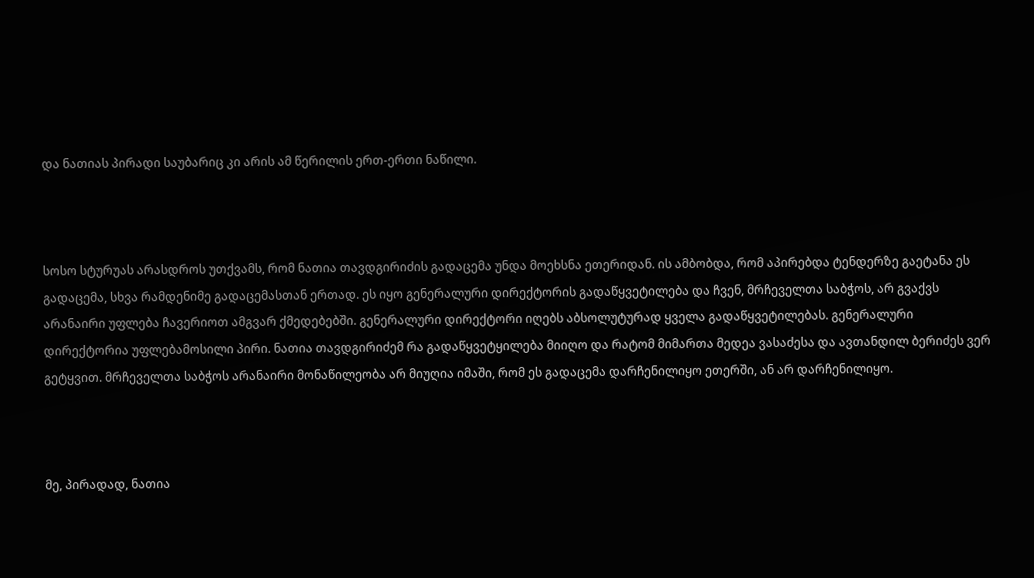და ნათიას პირადი საუბარიც კი არის ამ წერილის ერთ-ერთი ნაწილი.



სოსო სტურუას არასდროს უთქვამს, რომ ნათია თავდგირიძის გადაცემა უნდა მოეხსნა ეთერიდან. ის ამბობდა, რომ აპირებდა ტენდერზე გაეტანა ეს გადაცემა, სხვა რამდენიმე გადაცემასთან ერთად. ეს იყო გენერალური დირექტორის გადაწყვეტილება და ჩვენ, მრჩეველთა საბჭოს, არ გვაქვს არანაირი უფლება ჩავერიოთ ამგვარ ქმედებებში. გენერალური დირექტორი იღებს აბსოლუტურად ყველა გადაწყვეტილებას. გენერალური დირექტორია უფლებამოსილი პირი. ნათია თავდგირიძემ რა გადაწყვეტყილება მიიღო და რატომ მიმართა მედეა ვასაძესა და ავთანდილ ბერიძეს ვერ გეტყვით. მრჩეველთა საბჭოს არანაირი მონაწილეობა არ მიუღია იმაში, რომ ეს გადაცემა დარჩენილიყო ეთერში, ან არ დარჩენილიყო.



მე, პირადად, ნათია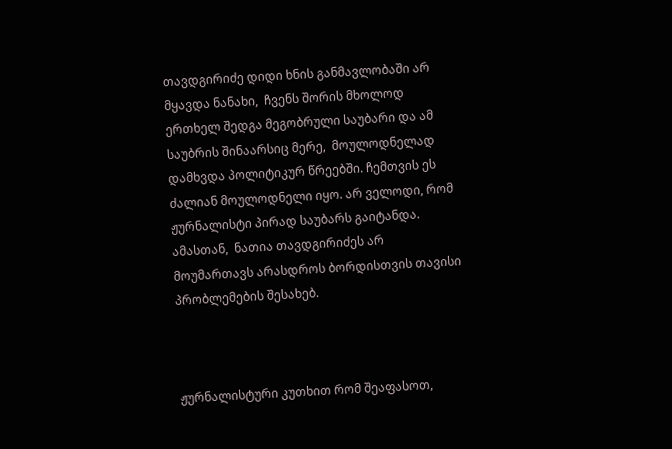თავდგირიძე დიდი ხნის განმავლობაში არ მყავდა ნანახი,  ჩვენს შორის მხოლოდ ერთხელ შედგა მეგობრული საუბარი და ამ საუბრის შინაარსიც მერე,  მოულოდნელად დამხვდა პოლიტიკურ წრეებში. ჩემთვის ეს ძალიან მოულოდნელი იყო. არ ველოდი, რომ ჟურნალისტი პირად საუბარს გაიტანდა. ამასთან,  ნათია თავდგირიძეს არ  მოუმართავს არასდროს ბორდისთვის თავისი პრობლემების შესახებ.



ჟურნალისტური კუთხით რომ შეაფასოთ,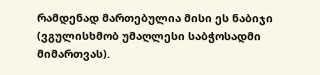რამდენად მართებულია მისი ეს ნაბიჯი (ვგულისხმობ უმაღლესი საბჭოსადმი მიმართვას).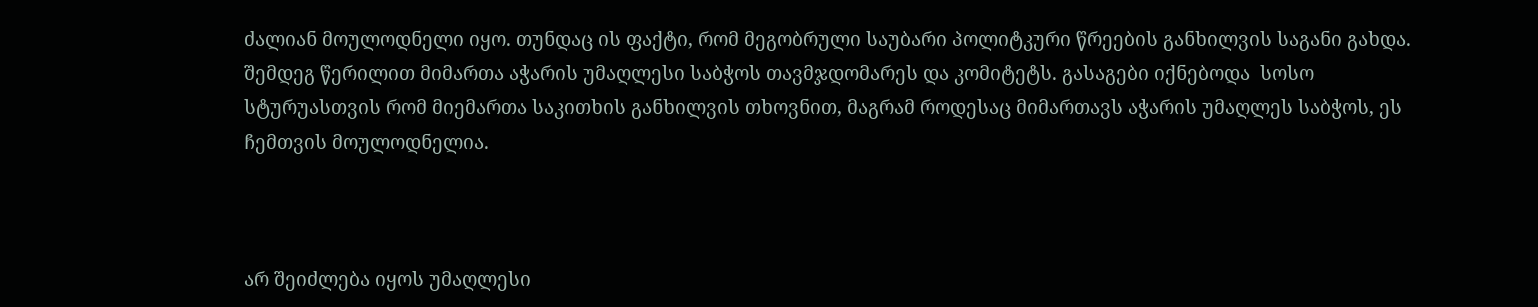ძალიან მოულოდნელი იყო. თუნდაც ის ფაქტი, რომ მეგობრული საუბარი პოლიტკური წრეების განხილვის საგანი გახდა. შემდეგ წერილით მიმართა აჭარის უმაღლესი საბჭოს თავმჯდომარეს და კომიტეტს. გასაგები იქნებოდა  სოსო სტურუასთვის რომ მიემართა საკითხის განხილვის თხოვნით, მაგრამ როდესაც მიმართავს აჭარის უმაღლეს საბჭოს, ეს ჩემთვის მოულოდნელია.



არ შეიძლება იყოს უმაღლესი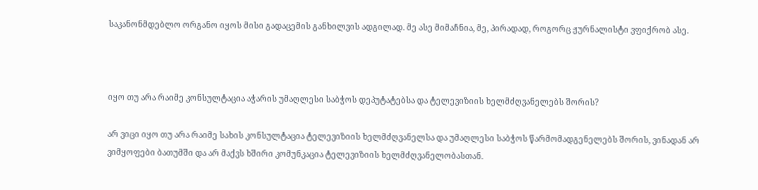საკანონმდებლო ორგანო იყოს მისი გადაცემის განხილვის ადგილად. მე ასე მიმაჩნია, მე, პირადად, როგორც ჟურნალისტი ვფიქრობ ასე.



იყო თუ არა რაიმე კონსულტაცია აჭარის უმაღლესი საბჭოს დეპუტატებსა და ტელევიზიის ხელმძღვანელებს შორის?

არ ვიცი იყო თუ არა რაიმე სახის კონსულტაცია ტელევიზიის ხელმძღვანელსა და უმაღლესი საბჭოს წარმომადგენელებს შორის, ვინადან არ ვიმყოფები ბათუმში და არ მაქვს ხშირი კომუნკაცია ტელევიზიის ხელმძღვანელობასთან.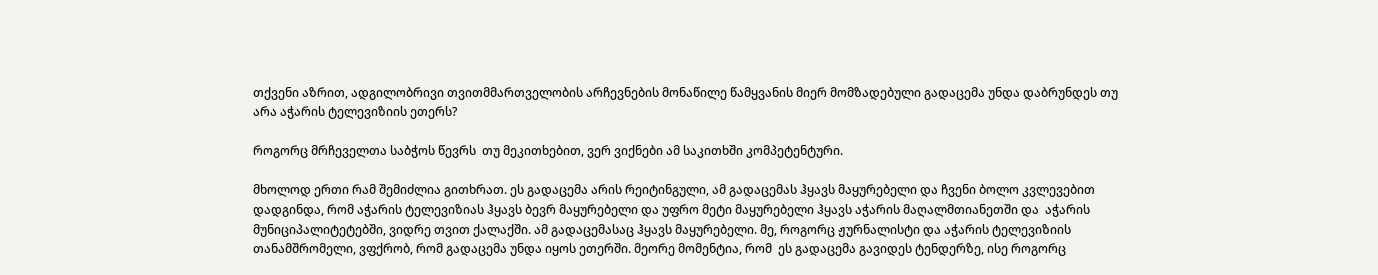თქვენი აზრით, ადგილობრივი თვითმმართველობის არჩევნების მონაწილე წამყვანის მიერ მომზადებული გადაცემა უნდა დაბრუნდეს თუ არა აჭარის ტელევიზიის ეთერს?

როგორც მრჩეველთა საბჭოს წევრს  თუ მეკითხებით, ვერ ვიქნები ამ საკითხში კომპეტენტური.

მხოლოდ ერთი რამ შემიძლია გითხრათ. ეს გადაცემა არის რეიტინგული, ამ გადაცემას ჰყავს მაყურებელი და ჩვენი ბოლო კვლევებით დადგინდა, რომ აჭარის ტელევიზიას ჰყავს ბევრ მაყურებელი და უფრო მეტი მაყურებელი ჰყავს აჭარის მაღალმთიანეთში და  აჭარის მუნიციპალიტეტებში, ვიდრე თვით ქალაქში. ამ გადაცემასაც ჰყავს მაყურებელი. მე, როგორც ჟურნალისტი და აჭარის ტელევიზიის თანამშრომელი, ვფქრობ, რომ გადაცემა უნდა იყოს ეთერში. მეორე მომენტია, რომ  ეს გადაცემა გავიდეს ტენდერზე, ისე როგორც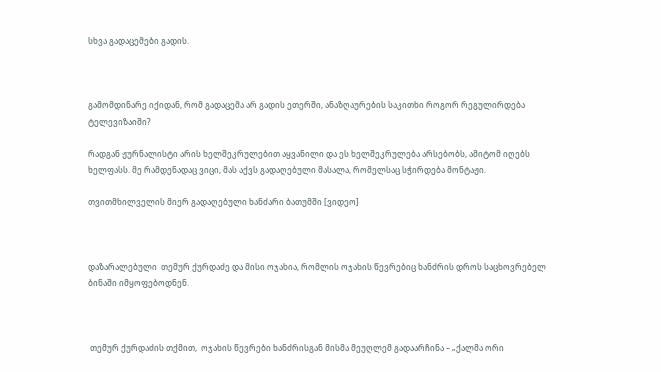სხვა გადაცემები გადის.



გამომდინარე იქიდან, რომ გადაცემა არ გადის ეთერში, ანაზღაურების საკითხი როგორ რეგულირდება ტელევიზაიში?

რადგან ჟურნალისტი არის ხელშეკრულებით აყვანილი და ეს ხელშეკრულება არსებობს, ამიტომ იღებს ხელფასს. მე რამდენადაც ვიცი, მას აქვს გადაღებული მასალა, რომელსაც სჭირდება მონტაჟი.

თვითმხილველის მიერ გადაღებული ხანძარი ბათუმში [ვიდეო]



დაზარალებული  თემურ ქურდაძე და მისი ოჯახია, რომლის ოჯახის წევრებიც ხანძრის დროს საცხოვრებელ ბინაში იმყოფებოდნენ.



 თემურ ქურდაძის თქმით,  ოჯახის წევრები ხანძრისგან მისმა მეუღლემ გადაარჩინა – „ქალმა ორი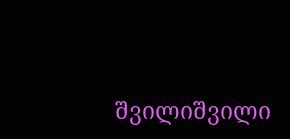შვილიშვილი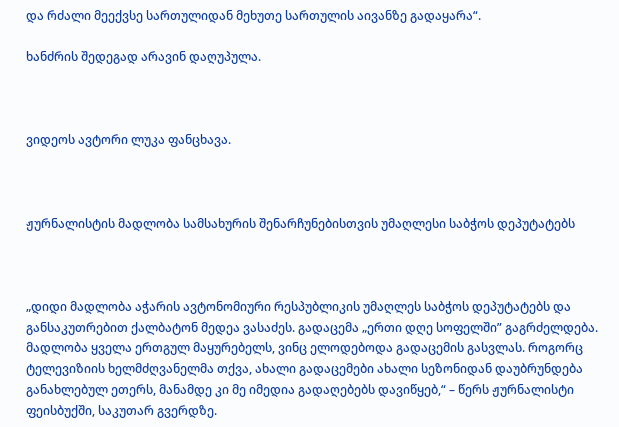და რძალი მეექვსე სართულიდან მეხუთე სართულის აივანზე გადაყარა“.

ხანძრის შედეგად არავინ დაღუპულა.



ვიდეოს ავტორი ლუკა ფანცხავა.



ჟურნალისტის მადლობა სამსახურის შენარჩუნებისთვის უმაღლესი საბჭოს დეპუტატებს



„დიდი მადლობა აჭარის ავტონომიური რესპუბლიკის უმაღლეს საბჭოს დეპუტატებს და განსაკუთრებით ქალბატონ მედეა ვასაძეს. გადაცემა „ერთი დღე სოფელში” გაგრძელდება. მადლობა ყველა ერთგულ მაყურებელს, ვინც ელოდებოდა გადაცემის გასვლას. როგორც ტელევიზიის ხელმძღვანელმა თქვა, ახალი გადაცემები ახალი სეზონიდან დაუბრუნდება განახლებულ ეთერს, მანამდე კი მე იმედია გადაღებებს დავიწყებ,“ – წერს ჟურნალისტი ფეისბუქში, საკუთარ გვერდზე.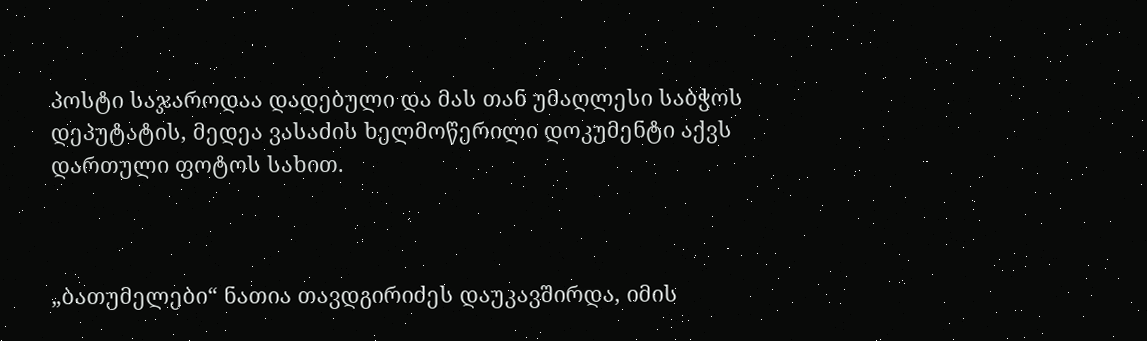პოსტი საჯაროდაა დადებული და მას თან უმაღლესი საბჭოს დეპუტატის, მედეა ვასაძის ხელმოწერილი დოკუმენტი აქვს დართული ფოტოს სახით.



„ბათუმელები“ ნათია თავდგირიძეს დაუკავშირდა, იმის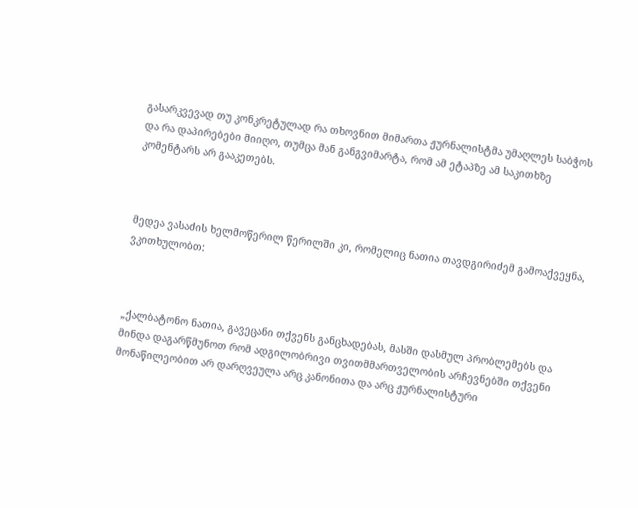გასარკვევად თუ კონკრეტულად რა თხოვნით მიმართა ჟურნალისტმა უმაღლეს საბჭოს და რა დაპირებები მიიღო, თუმცა მან განგვიმარტა, რომ ამ ეტაპზე ამ საკითხზე კომენტარს არ გააკეთებს.



მედეა ვასაძის ხელმოწერილ წერილში კი, რომელიც ნათია თავდგირიძემ გამოაქვეყნა, ვკითხულობთ:



„ქალბატონო ნათია, გავეცანი თქვენს განცხადებას, მასში დასმულ პრობლემებს და მინდა დაგარწმუნოთ რომ ადგილობრივი თვითმმართველობის არჩევნებში თქვენი მონაწილეობით არ დარღვეულა არც კანონითა და არც ჟურნალისტური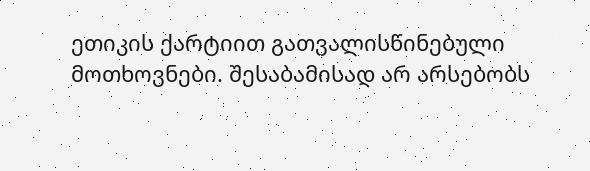ეთიკის ქარტიით გათვალისწინებული მოთხოვნები. შესაბამისად არ არსებობს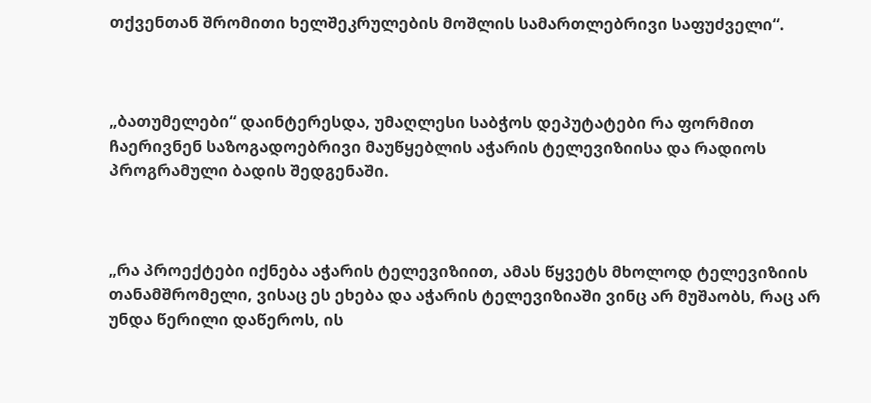თქვენთან შრომითი ხელშეკრულების მოშლის სამართლებრივი საფუძველი“.



„ბათუმელები“ დაინტერესდა, უმაღლესი საბჭოს დეპუტატები რა ფორმით ჩაერივნენ საზოგადოებრივი მაუწყებლის აჭარის ტელევიზიისა და რადიოს პროგრამული ბადის შედგენაში.



„რა პროექტები იქნება აჭარის ტელევიზიით, ამას წყვეტს მხოლოდ ტელევიზიის თანამშრომელი, ვისაც ეს ეხება და აჭარის ტელევიზიაში ვინც არ მუშაობს, რაც არ უნდა წერილი დაწეროს, ის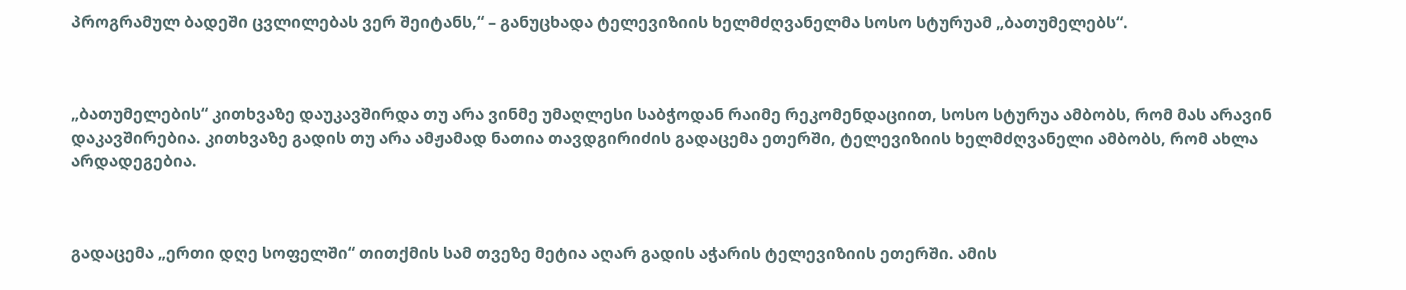პროგრამულ ბადეში ცვლილებას ვერ შეიტანს,“ – განუცხადა ტელევიზიის ხელმძღვანელმა სოსო სტურუამ „ბათუმელებს“.



„ბათუმელების“ კითხვაზე დაუკავშირდა თუ არა ვინმე უმაღლესი საბჭოდან რაიმე რეკომენდაციით, სოსო სტურუა ამბობს, რომ მას არავინ დაკავშირებია. კითხვაზე გადის თუ არა ამჟამად ნათია თავდგირიძის გადაცემა ეთერში, ტელევიზიის ხელმძღვანელი ამბობს, რომ ახლა არდადეგებია.



გადაცემა „ერთი დღე სოფელში“ თითქმის სამ თვეზე მეტია აღარ გადის აჭარის ტელევიზიის ეთერში. ამის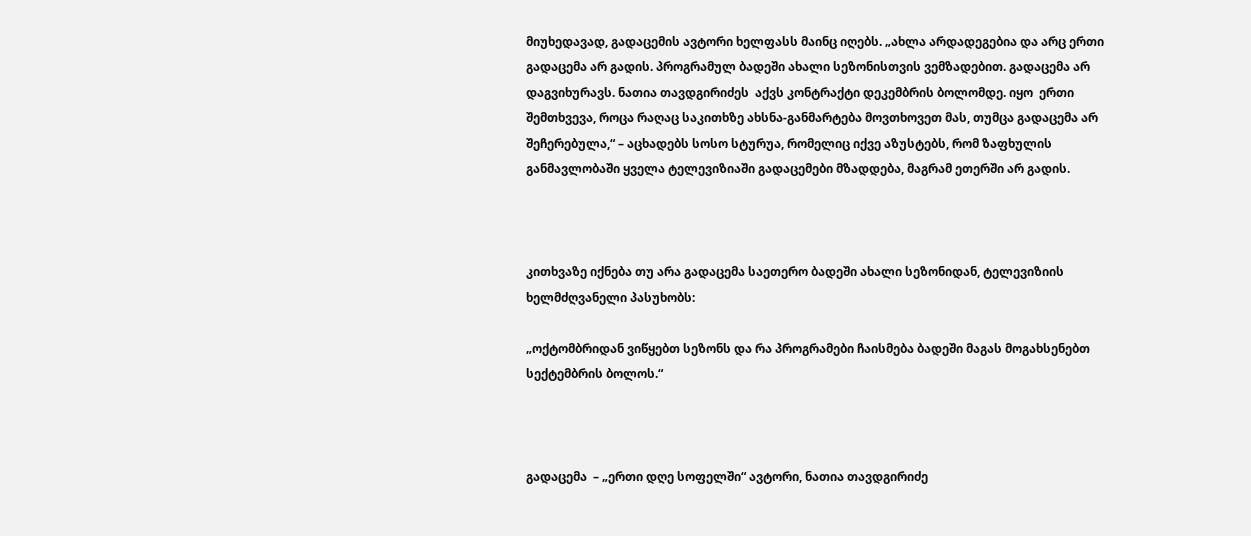მიუხედავად, გადაცემის ავტორი ხელფასს მაინც იღებს. „ახლა არდადეგებია და არც ერთი გადაცემა არ გადის. პროგრამულ ბადეში ახალი სეზონისთვის ვემზადებით. გადაცემა არ დაგვიხურავს. ნათია თავდგირიძეს  აქვს კონტრაქტი დეკემბრის ბოლომდე. იყო  ერთი შემთხვევა, როცა რაღაც საკითხზე ახსნა-განმარტება მოვთხოვეთ მას, თუმცა გადაცემა არ შეჩერებულა,“ – აცხადებს სოსო სტურუა, რომელიც იქვე აზუსტებს, რომ ზაფხულის განმავლობაში ყველა ტელევიზიაში გადაცემები მზადდება, მაგრამ ეთერში არ გადის.



კითხვაზე იქნება თუ არა გადაცემა საეთერო ბადეში ახალი სეზონიდან, ტელევიზიის ხელმძღვანელი პასუხობს:

„ოქტომბრიდან ვიწყებთ სეზონს და რა პროგრამები ჩაისმება ბადეში მაგას მოგახსენებთ სექტემბრის ბოლოს.“



გადაცემა  – „ერთი დღე სოფელში“ ავტორი, ნათია თავდგირიძე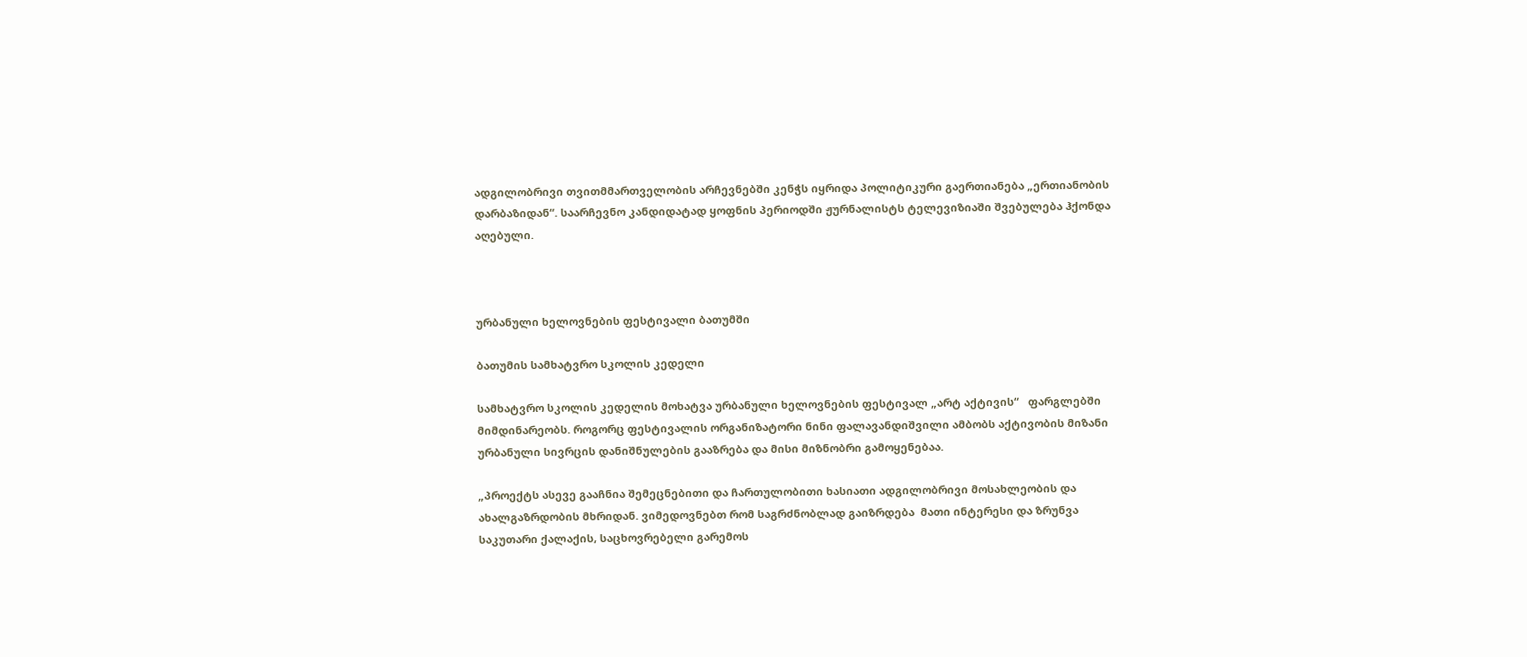ადგილობრივი თვითმმართველობის არჩევნებში კენჭს იყრიდა პოლიტიკური გაერთიანება „ერთიანობის დარბაზიდან“. საარჩევნო კანდიდატად ყოფნის პერიოდში ჟურნალისტს ტელევიზიაში შვებულება ჰქონდა აღებული.



ურბანული ხელოვნების ფესტივალი ბათუმში

ბათუმის სამხატვრო სკოლის კედელი

სამხატვრო სკოლის კედელის მოხატვა ურბანული ხელოვნების ფესტივალ „არტ აქტივის“   ფარგლებში მიმდინარეობს. როგორც ფესტივალის ორგანიზატორი ნინი ფალავანდიშვილი ამბობს აქტივობის მიზანი ურბანული სივრცის დანიშნულების გააზრება და მისი მიზნობრი გამოყენებაა.

„პროექტს ასევე გააჩნია შემეცნებითი და ჩართულობითი ხასიათი ადგილობრივი მოსახლეობის და ახალგაზრდობის მხრიდან. ვიმედოვნებთ რომ საგრძნობლად გაიზრდება  მათი ინტერესი და ზრუნვა საკუთარი ქალაქის, საცხოვრებელი გარემოს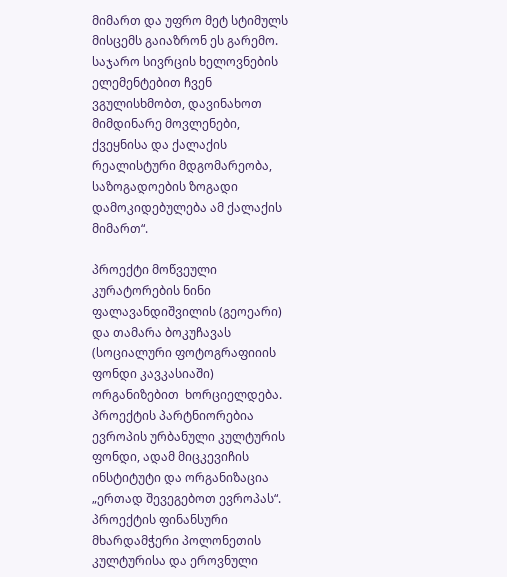მიმართ და უფრო მეტ სტიმულს მისცემს გაიაზრონ ეს გარემო. საჯარო სივრცის ხელოვნების ელემენტებით ჩვენ ვგულისხმობთ, დავინახოთ მიმდინარე მოვლენები, ქვეყნისა და ქალაქის რეალისტური მდგომარეობა, საზოგადოების ზოგადი დამოკიდებულება ამ ქალაქის მიმართ“.

პროექტი მოწვეული კურატორების ნინი ფალავანდიშვილის (გეოეარი) და თამარა ბოკუჩავას (სოციალური ფოტოგრაფიიის ფონდი კავკასიაში) ორგანიზებით  ხორციელდება. პროექტის პარტნიორებია  ევროპის ურბანული კულტურის ფონდი, ადამ მიცკევიჩის ინსტიტუტი და ორგანიზაცია „ერთად შევეგებოთ ევროპას“. პროექტის ფინანსური მხარდამჭერი პოლონეთის კულტურისა და ეროვნული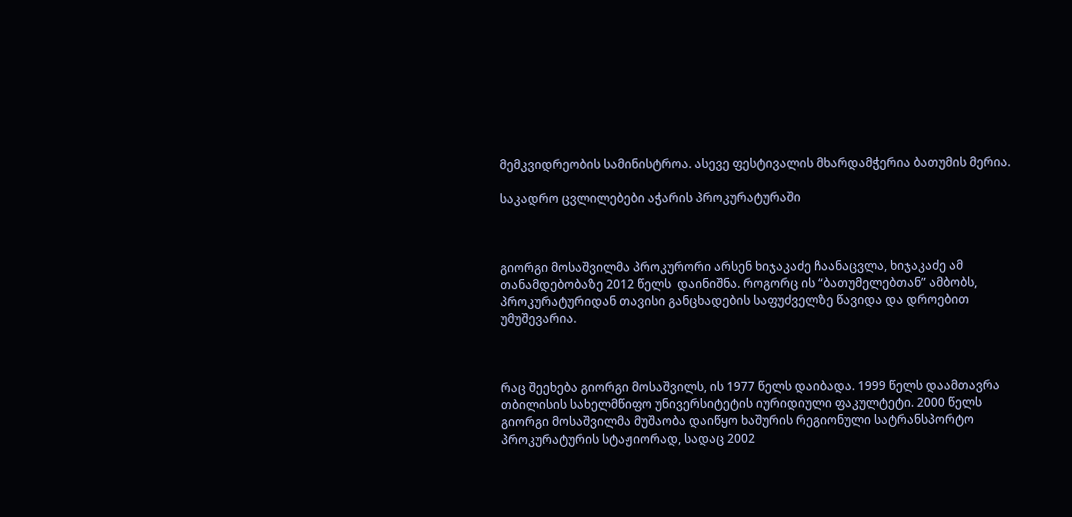მემკვიდრეობის სამინისტროა. ასევე ფესტივალის მხარდამჭერია ბათუმის მერია.

საკადრო ცვლილებები აჭარის პროკურატურაში



გიორგი მოსაშვილმა პროკურორი არსენ ხიჯაკაძე ჩაანაცვლა, ხიჯაკაძე ამ თანამდებობაზე 2012 წელს  დაინიშნა. როგორც ის “ბათუმელებთან” ამბობს, პროკურატურიდან თავისი განცხადების საფუძველზე წავიდა და დროებით უმუშევარია.



რაც შეეხება გიორგი მოსაშვილს, ის 1977 წელს დაიბადა. 1999 წელს დაამთავრა თბილისის სახელმწიფო უნივერსიტეტის იურიდიული ფაკულტეტი. 2000 წელს გიორგი მოსაშვილმა მუშაობა დაიწყო ხაშურის რეგიონული სატრანსპორტო პროკურატურის სტაჟიორად, სადაც 2002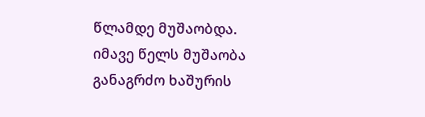წლამდე მუშაობდა. იმავე წელს მუშაობა განაგრძო ხაშურის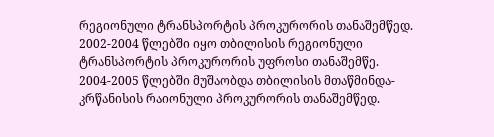რეგიონული ტრანსპორტის პროკურორის თანაშემწედ. 2002-2004 წლებში იყო თბილისის რეგიონული ტრანსპორტის პროკურორის უფროსი თანაშემწე. 2004-2005 წლებში მუშაობდა თბილისის მთაწმინდა-კრწანისის რაიონული პროკურორის თანაშემწედ.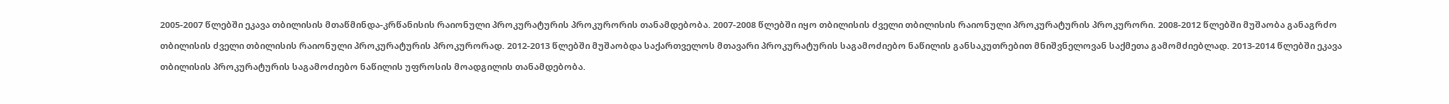2005-2007 წლებში ეკავა თბილისის მთაწმინდა-კრწანისის რაიონული პროკურატურის პროკურორის თანამდებობა. 2007-2008 წლებში იყო თბილისის ძველი თბილისის რაიონული პროკურატურის პროკურორი. 2008-2012 წლებში მუშაობა განაგრძო  თბილისის ძველი თბილისის რაიონული პროკურატურის პროკურორად. 2012-2013 წლებში მუშაობდა საქართველოს მთავარი პროკურატურის საგამოძიებო ნაწილის განსაკუთრებით მნიშვნელოვან საქმეთა გამომძიებლად. 2013-2014 წლებში ეკავა  თბილისის პროკურატურის საგამოძიებო ნაწილის უფროსის მოადგილის თანამდებობა.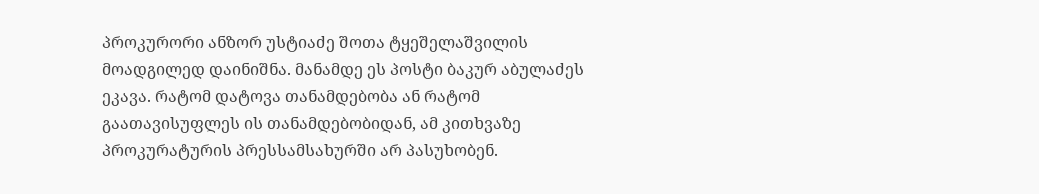პროკურორი ანზორ უსტიაძე შოთა ტყეშელაშვილის მოადგილედ დაინიშნა. მანამდე ეს პოსტი ბაკურ აბულაძეს ეკავა. რატომ დატოვა თანამდებობა ან რატომ გაათავისუფლეს ის თანამდებობიდან, ამ კითხვაზე პროკურატურის პრესსამსახურში არ პასუხობენ.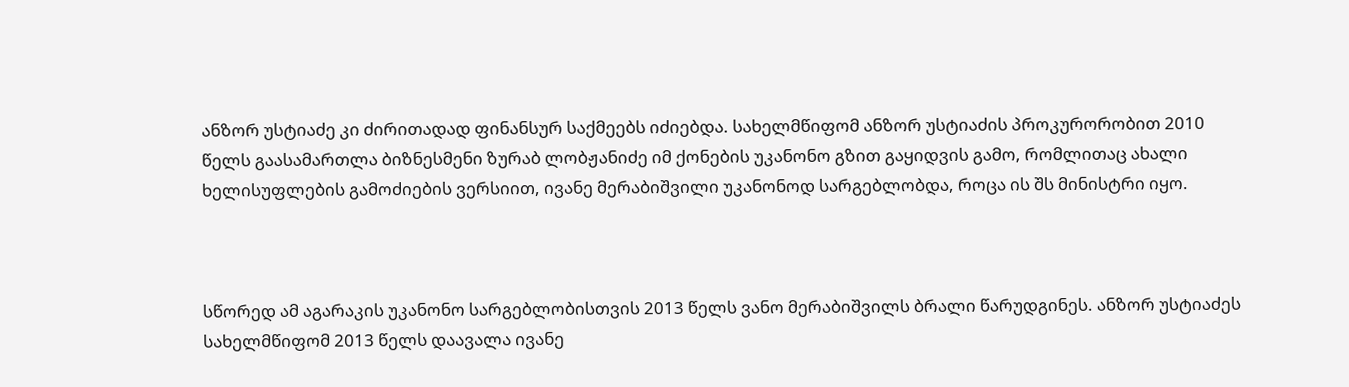ანზორ უსტიაძე კი ძირითადად ფინანსურ საქმეებს იძიებდა. სახელმწიფომ ანზორ უსტიაძის პროკურორობით 2010 წელს გაასამართლა ბიზნესმენი ზურაბ ლობჟანიძე იმ ქონების უკანონო გზით გაყიდვის გამო, რომლითაც ახალი ხელისუფლების გამოძიების ვერსიით, ივანე მერაბიშვილი უკანონოდ სარგებლობდა, როცა ის შს მინისტრი იყო.



სწორედ ამ აგარაკის უკანონო სარგებლობისთვის 2013 წელს ვანო მერაბიშვილს ბრალი წარუდგინეს. ანზორ უსტიაძეს სახელმწიფომ 2013 წელს დაავალა ივანე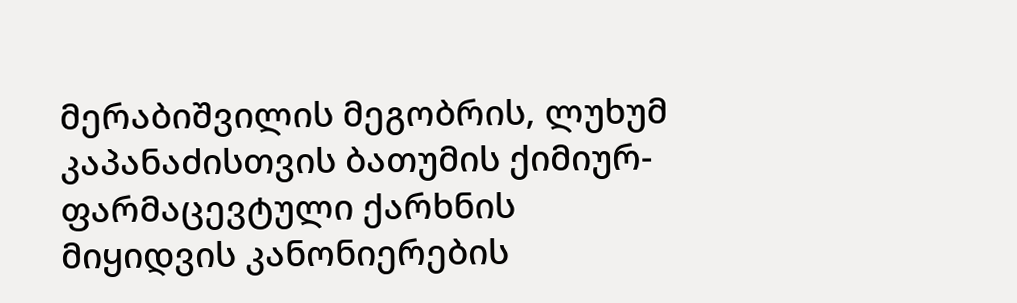მერაბიშვილის მეგობრის, ლუხუმ კაპანაძისთვის ბათუმის ქიმიურ-ფარმაცევტული ქარხნის მიყიდვის კანონიერების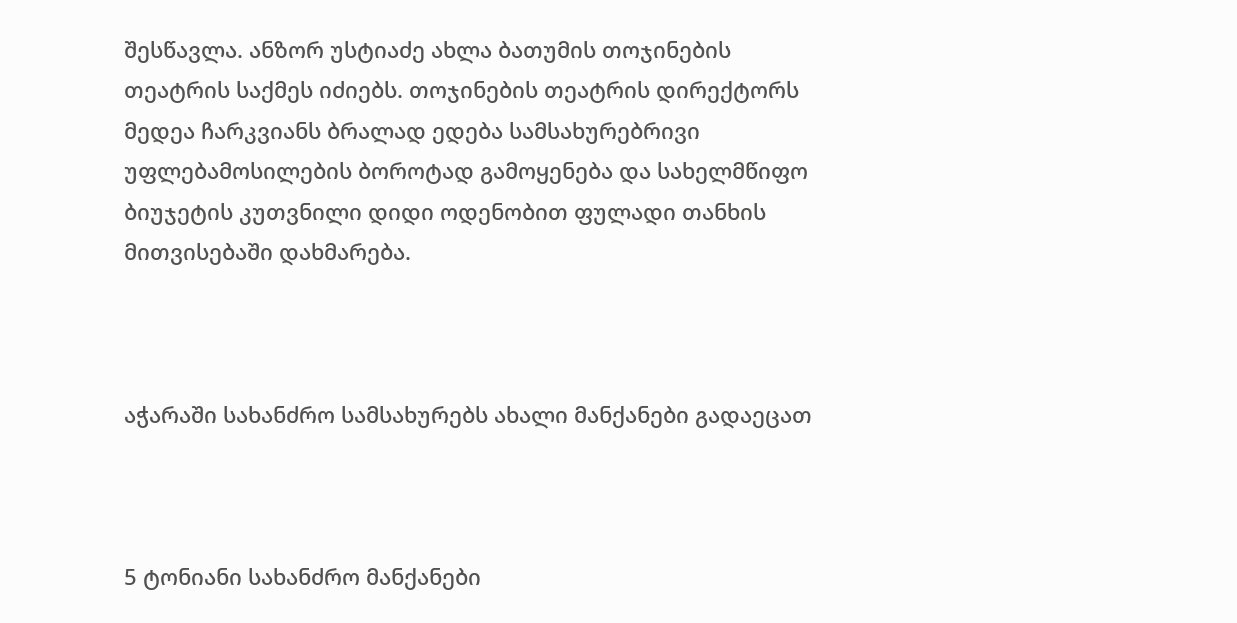შესწავლა. ანზორ უსტიაძე ახლა ბათუმის თოჯინების თეატრის საქმეს იძიებს. თოჯინების თეატრის დირექტორს მედეა ჩარკვიანს ბრალად ედება სამსახურებრივი უფლებამოსილების ბოროტად გამოყენება და სახელმწიფო ბიუჯეტის კუთვნილი დიდი ოდენობით ფულადი თანხის მითვისებაში დახმარება.



აჭარაში სახანძრო სამსახურებს ახალი მანქანები გადაეცათ



5 ტონიანი სახანძრო მანქანები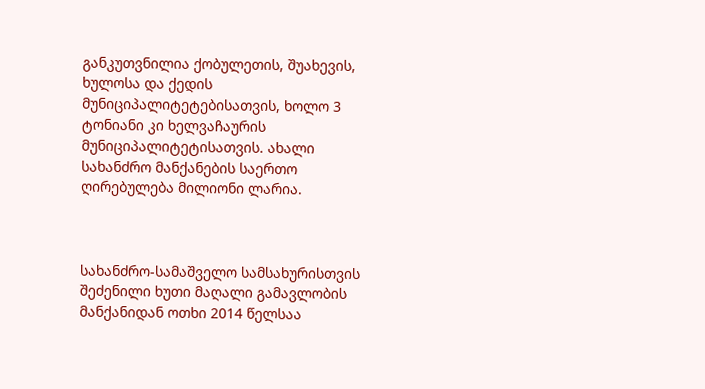განკუთვნილია ქობულეთის, შუახევის, ხულოსა და ქედის მუნიციპალიტეტებისათვის, ხოლო 3 ტონიანი კი ხელვაჩაურის მუნიციპალიტეტისათვის. ახალი სახანძრო მანქანების საერთო ღირებულება მილიონი ლარია.



სახანძრო-სამაშველო სამსახურისთვის შეძენილი ხუთი მაღალი გამავლობის მანქანიდან ოთხი 2014 წელსაა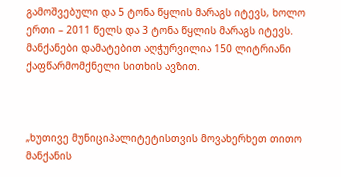გამოშვებული და 5 ტონა წყლის მარაგს იტევს, ხოლო ერთი – 2011 წელს და 3 ტონა წყლის მარაგს იტევს. მანქანები დამატებით აღჭურვილია 150 ლიტრიანი ქაფწარმომქნელი სითხის ავზით.



„ხუთივე მუნიციპალიტეტისთვის მოვახერხეთ თითო მანქანის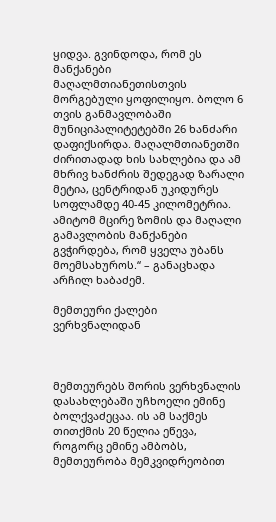ყიდვა. გვინდოდა, რომ ეს მანქანები მაღალმთიანეთისთვის მორგებული ყოფილიყო. ბოლო 6 თვის განმავლობაში მუნიციპალიტეტებში 26 ხანძარი დაფიქსირდა. მაღალმთიანეთში ძირითადად ხის სახლებია და ამ მხრივ ხანძრის შედეგად ზარალი მეტია, ცენტრიდან უკიდურეს სოფლამდე 40-45 კილომეტრია. ამიტომ მცირე ზომის და მაღალი გამავლობის მანქანები გვჭირდება, რომ ყველა უბანს მოემსახუროს.“ – განაცხადა არჩილ ხაბაძემ.

მემთეური ქალები ვერხვნალიდან



მემთეურებს შორის ვერხვნალის დასახლებაში უჩხოელი ემინე ბოლქვაძეცაა. ის ამ საქმეს თითქმის 20 წელია ეწევა, როგორც ემინე ამბობს, მემთეურობა მემკვიდრეობით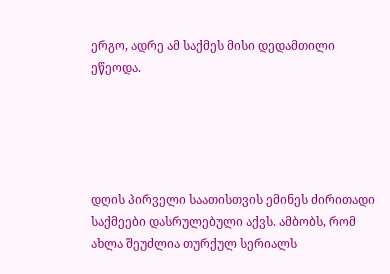ერგო, ადრე ამ საქმეს მისი დედამთილი ეწეოდა.





დღის პირველი საათისთვის ემინეს ძირითადი საქმეები დასრულებული აქვს. ამბობს, რომ ახლა შეუძლია თურქულ სერიალს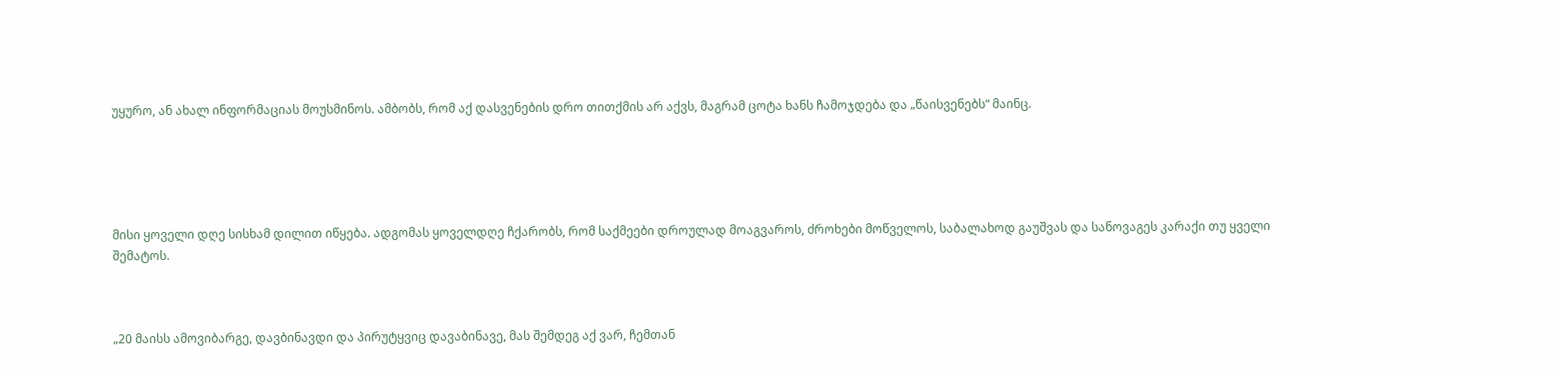უყურო, ან ახალ ინფორმაციას მოუსმინოს. ამბობს, რომ აქ დასვენების დრო თითქმის არ აქვს, მაგრამ ცოტა ხანს ჩამოჯდება და „წაისვენებს“ მაინც.





მისი ყოველი დღე სისხამ დილით იწყება. ადგომას ყოველდღე ჩქარობს, რომ საქმეები დროულად მოაგვაროს, ძროხები მოწველოს, საბალახოდ გაუშვას და სანოვაგეს კარაქი თუ ყველი შემატოს.



„20 მაისს ამოვიბარგე, დავბინავდი და პირუტყვიც დავაბინავე, მას შემდეგ აქ ვარ, ჩემთან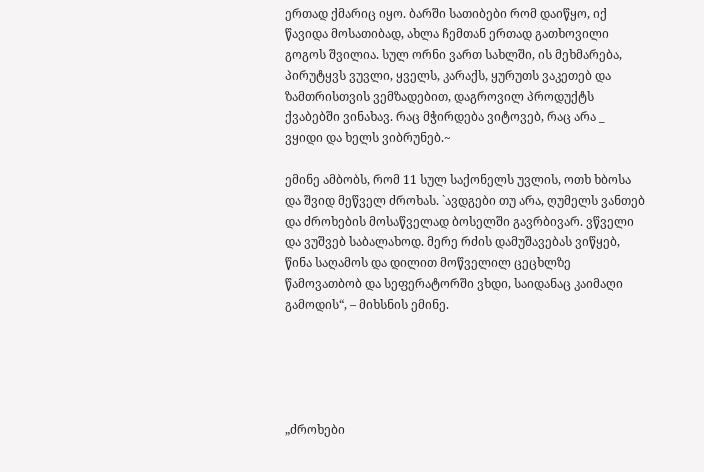ერთად ქმარიც იყო. ბარში სათიბები რომ დაიწყო, იქ წავიდა მოსათიბად, ახლა ჩემთან ერთად გათხოვილი გოგოს შვილია. სულ ორნი ვართ სახლში, ის მეხმარება, პირუტყვს ვუვლი, ყველს, კარაქს, ყურუთს ვაკეთებ და ზამთრისთვის ვემზადებით, დაგროვილ პროდუქტს ქვაბებში ვინახავ. რაც მჭირდება ვიტოვებ, რაც არა _ ვყიდი და ხელს ვიბრუნებ.~

ემინე ამბობს, რომ 11 სულ საქონელს უვლის, ოთხ ხბოსა და შვიდ მეწველ ძროხას. `ავდგები თუ არა, ღუმელს ვანთებ და ძროხების მოსაწველად ბოსელში გავრბივარ. ვწველი და ვუშვებ საბალახოდ. მერე რძის დამუშავებას ვიწყებ, წინა საღამოს და დილით მოწველილ ცეცხლზე წამოვათბობ და სეფერატორში ვხდი, საიდანაც კაიმაღი გამოდის“, – მიხსნის ემინე.





„ძროხები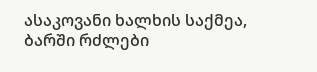ასაკოვანი ხალხის საქმეა, ბარში რძლები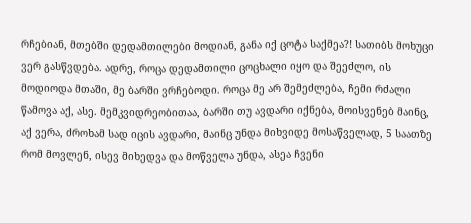რჩებიან, მთებში დედამთილები მოდიან, განა იქ ცოტა საქმეა?! სათიბს მოხუცი ვერ გასწვდება. ადრე, როცა დედამთილი ცოცხალი იყო და შეეძლო, ის მოდიოდა მთაში, მე ბარში ვრჩებოდი. როცა მე არ შემეძლება, ჩემი რძალი წამოვა აქ, ასე. მემკვიდრეობითაა, ბარში თუ ავდარი იქნება, მოისვენებ მაინც, აქ ვერა, ძროხამ სად იცის ავდარი, მაინც უნდა მიხვიდე მოსაწველად, 5 საათზე რომ მოვლენ, ისევ მიხედვა და მოწველა უნდა, ასეა ჩვენი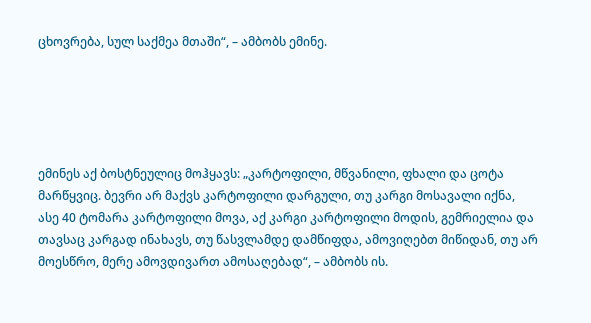ცხოვრება, სულ საქმეა მთაში“, – ამბობს ემინე.





ემინეს აქ ბოსტნეულიც მოჰყავს: „კარტოფილი, მწვანილი, ფხალი და ცოტა მარწყვიც. ბევრი არ მაქვს კარტოფილი დარგული, თუ კარგი მოსავალი იქნა, ასე 40 ტომარა კარტოფილი მოვა, აქ კარგი კარტოფილი მოდის, გემრიელია და თავსაც კარგად ინახავს, თუ წასვლამდე დამწიფდა, ამოვიღებთ მიწიდან, თუ არ მოესწრო, მერე ამოვდივართ ამოსაღებად“, – ამბობს ის.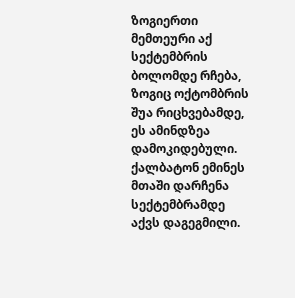ზოგიერთი მემთეური აქ სექტემბრის ბოლომდე რჩება, ზოგიც ოქტომბრის შუა რიცხვებამდე, ეს ამინდზეა დამოკიდებული. ქალბატონ ემინეს მთაში დარჩენა სექტემბრამდე აქვს დაგეგმილი.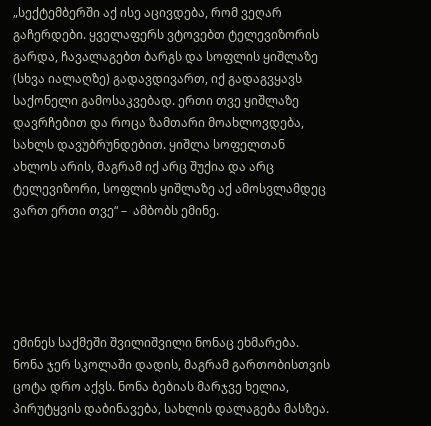„სექტემბერში აქ ისე აცივდება, რომ ვეღარ გაჩერდები. ყველაფერს ვტოვებთ ტელევიზორის გარდა, ჩავალაგებთ ბარგს და სოფლის ყიშლაზე (სხვა იალაღზე) გადავდივართ, იქ გადაგვყავს საქონელი გამოსაკვებად. ერთი თვე ყიშლაზე დავრჩებით და როცა ზამთარი მოახლოვდება, სახლს დავუბრუნდებით. ყიშლა სოფელთან ახლოს არის, მაგრამ იქ არც შუქია და არც ტელევიზორი, სოფლის ყიშლაზე აქ ამოსვლამდეც ვართ ერთი თვე“ –  ამბობს ემინე.





ემინეს საქმეში შვილიშვილი ნონაც ეხმარება. ნონა ჯერ სკოლაში დადის, მაგრამ გართობისთვის ცოტა დრო აქვს. ნონა ბებიას მარჯვე ხელია, პირუტყვის დაბინავება, სახლის დალაგება მასზეა.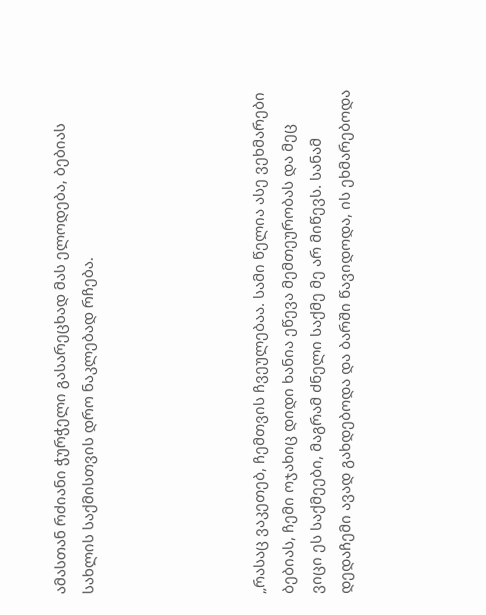ამასთან რძიანი ჭურჭელი გასარეცხად მას ელოდება, ბებიას სახლის საქმისთვის დრო ნაკლებად რჩება.





„რასაც ვაკეთებ, ჩემთვის ჩვეულებაა. სამი წელია ასე ვეხმარები ბებიას, ჩემი ოჯახიც დიდი ხანია ეწევა მემთეურობას და მეც ვიცი ეს საქმეები, მაგრამ ძნელი საქმე მე არ მიწევს. სანამ დედაჩემი ავად გახდებოდა და ბარში წავიდოდა, ის ეხმარებოდა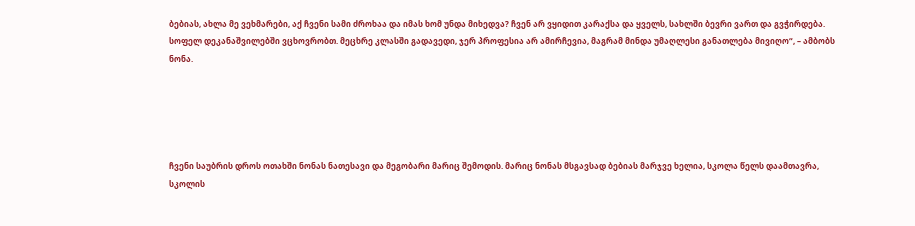ბებიას, ახლა მე ვეხმარები, აქ ჩვენი სამი ძროხაა და იმას ხომ უნდა მიხედვა? ჩვენ არ ვყიდით კარაქსა და ყველს, სახლში ბევრი ვართ და გვჭირდება. სოფელ დეკანაშვილებში ვცხოვრობთ. მეცხრე კლასში გადავედი, ჯერ პროფესია არ ამირჩევია, მაგრამ მინდა უმაღლესი განათლება მივიღო“, – ამბობს ნონა.





ჩვენი საუბრის დროს ოთახში ნონას ნათესავი და მეგობარი მარიც შემოდის. მარიც ნონას მსგავსად ბებიას მარჯვე ხელია, სკოლა წელს დაამთავრა, სკოლის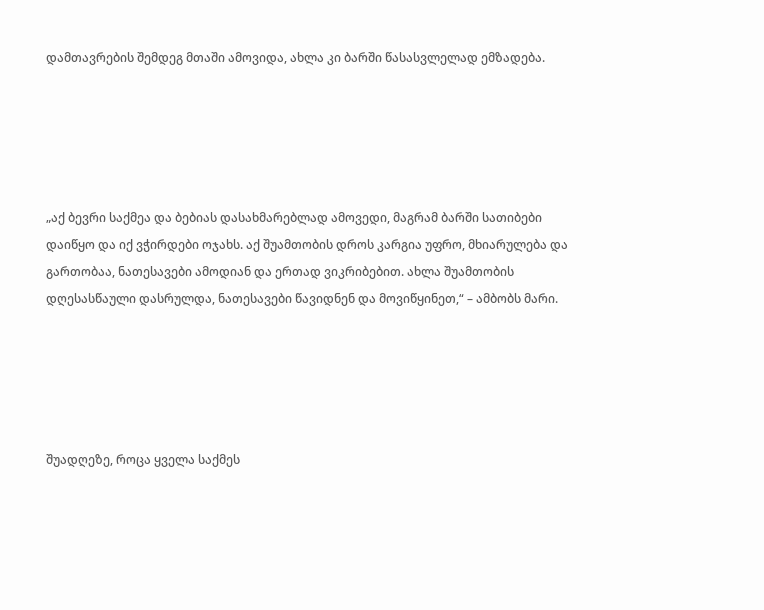დამთავრების შემდეგ მთაში ამოვიდა, ახლა კი ბარში წასასვლელად ემზადება.





„აქ ბევრი საქმეა და ბებიას დასახმარებლად ამოვედი, მაგრამ ბარში სათიბები დაიწყო და იქ ვჭირდები ოჯახს. აქ შუამთობის დროს კარგია უფრო, მხიარულება და გართობაა, ნათესავები ამოდიან და ერთად ვიკრიბებით. ახლა შუამთობის დღესასწაული დასრულდა, ნათესავები წავიდნენ და მოვიწყინეთ,“ – ამბობს მარი.





შუადღეზე, როცა ყველა საქმეს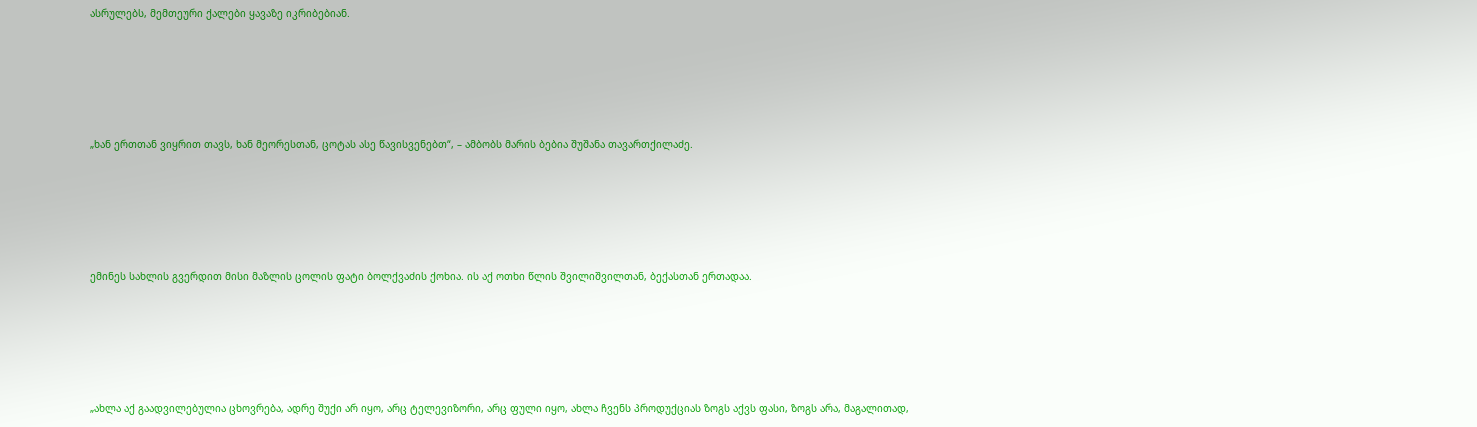ასრულებს, მემთეური ქალები ყავაზე იკრიბებიან.





„ხან ერთთან ვიყრით თავს, ხან მეორესთან, ცოტას ასე წავისვენებთ“, – ამბობს მარის ბებია შუშანა თავართქილაძე.





ემინეს სახლის გვერდით მისი მაზლის ცოლის ფატი ბოლქვაძის ქოხია. ის აქ ოთხი წლის შვილიშვილთან, ბექასთან ერთადაა.





„ახლა აქ გაადვილებულია ცხოვრება, ადრე შუქი არ იყო, არც ტელევიზორი, არც ფული იყო, ახლა ჩვენს პროდუქციას ზოგს აქვს ფასი, ზოგს არა, მაგალითად,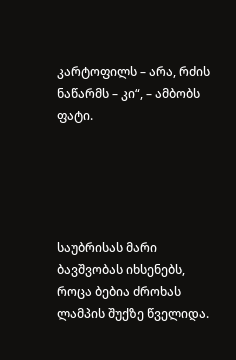კარტოფილს – არა, რძის ნაწარმს – კი“, – ამბობს ფატი.





საუბრისას მარი ბავშვობას იხსენებს, როცა ბებია ძროხას ლამპის შუქზე წველიდა.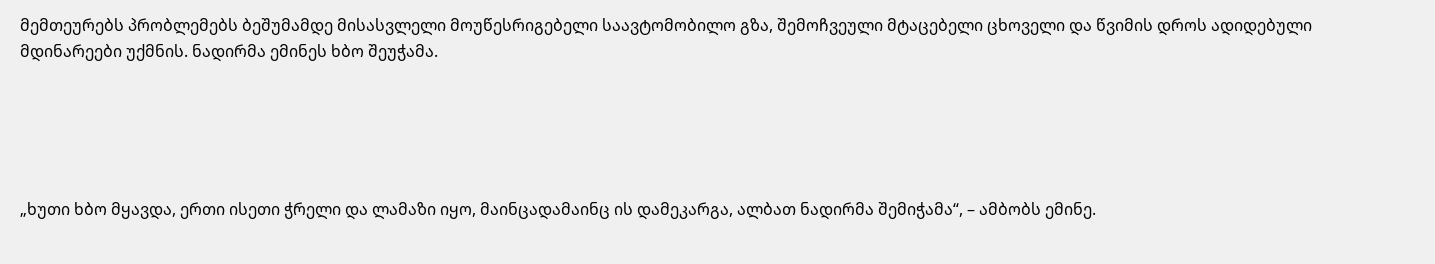მემთეურებს პრობლემებს ბეშუმამდე მისასვლელი მოუწესრიგებელი საავტომობილო გზა, შემოჩვეული მტაცებელი ცხოველი და წვიმის დროს ადიდებული მდინარეები უქმნის. ნადირმა ემინეს ხბო შეუჭამა.





„ხუთი ხბო მყავდა, ერთი ისეთი ჭრელი და ლამაზი იყო, მაინცადამაინც ის დამეკარგა, ალბათ ნადირმა შემიჭამა“, – ამბობს ემინე.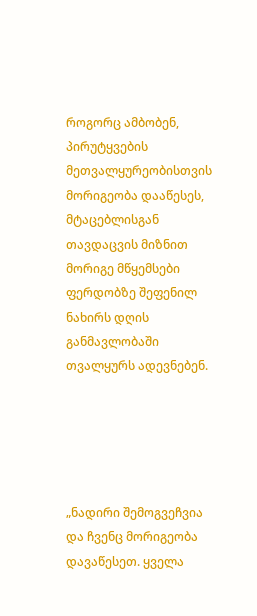როგორც ამბობენ, პირუტყვების მეთვალყურეობისთვის მორიგეობა დააწესეს, მტაცებლისგან თავდაცვის მიზნით მორიგე მწყემსები ფერდობზე შეფენილ ნახირს დღის განმავლობაში თვალყურს ადევნებენ.





„ნადირი შემოგვეჩვია და ჩვენც მორიგეობა დავაწესეთ. ყველა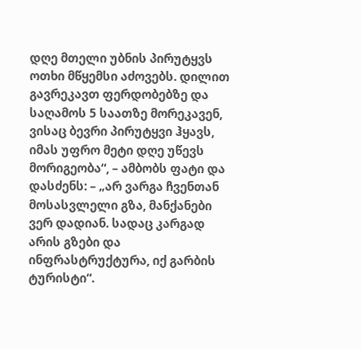დღე მთელი უბნის პირუტყვს ოთხი მწყემსი აძოვებს. დილით გავრეკავთ ფერდობებზე და საღამოს 5 საათზე მორეკავენ, ვისაც ბევრი პირუტყვი ჰყავს, იმას უფრო მეტი დღე უწევს მორიგეობა“, – ამბობს ფატი და დასძენს: – „არ ვარგა ჩვენთან მოსასვლელი გზა, მანქანები ვერ დადიან. სადაც კარგად არის გზები და ინფრასტრუქტურა, იქ გარბის ტურისტი“.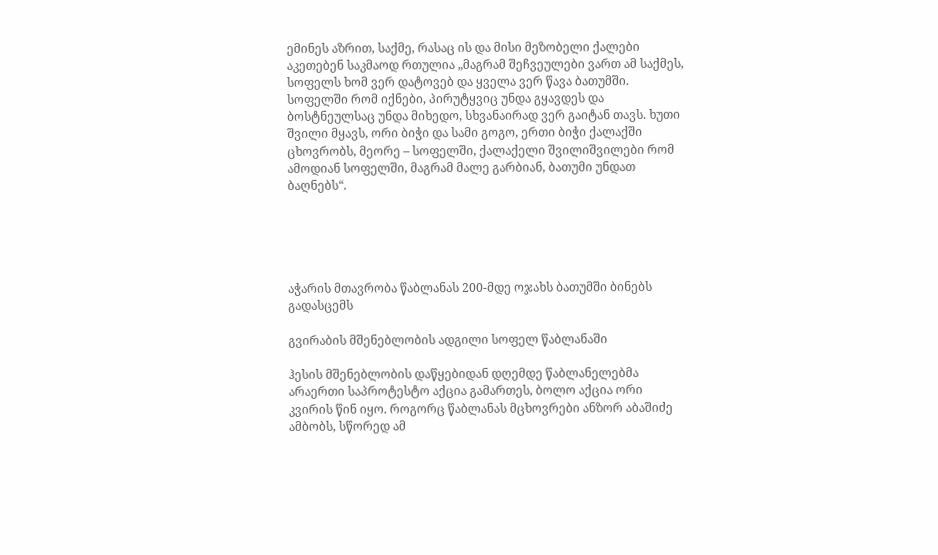ემინეს აზრით, საქმე, რასაც ის და მისი მეზობელი ქალები აკეთებენ საკმაოდ რთულია „მაგრამ შეჩვეულები ვართ ამ საქმეს, სოფელს ხომ ვერ დატოვებ და ყველა ვერ წავა ბათუმში. სოფელში რომ იქნები, პირუტყვიც უნდა გყავდეს და ბოსტნეულსაც უნდა მიხედო, სხვანაირად ვერ გაიტან თავს. ხუთი შვილი მყავს, ორი ბიჭი და სამი გოგო, ერთი ბიჭი ქალაქში ცხოვრობს, მეორე – სოფელში, ქალაქელი შვილიშვილები რომ ამოდიან სოფელში, მაგრამ მალე გარბიან, ბათუმი უნდათ ბაღნებს“.





აჭარის მთავრობა წაბლანას 200-მდე ოჯახს ბათუმში ბინებს გადასცემს

გვირაბის მშენებლობის ადგილი სოფელ წაბლანაში

ჰესის მშენებლობის დაწყებიდან დღემდე წაბლანელებმა არაერთი საპროტესტო აქცია გამართეს, ბოლო აქცია ორი კვირის წინ იყო. როგორც წაბლანას მცხოვრები ანზორ აბაშიძე ამბობს, სწორედ ამ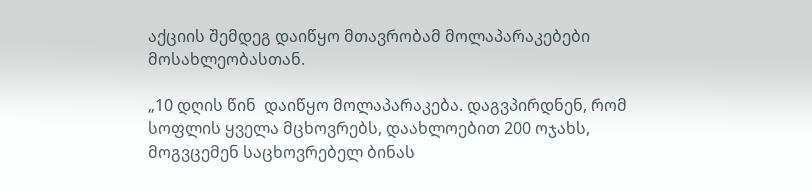აქციის შემდეგ დაიწყო მთავრობამ მოლაპარაკებები მოსახლეობასთან.

„10 დღის წინ  დაიწყო მოლაპარაკება. დაგვპირდნენ, რომ სოფლის ყველა მცხოვრებს, დაახლოებით 200 ოჯახს, მოგვცემენ საცხოვრებელ ბინას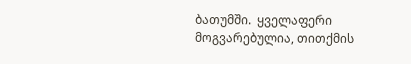ბათუმში.  ყველაფერი მოგვარებულია, თითქმის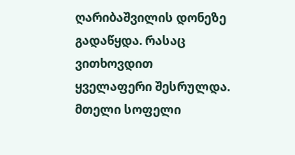ღარიბაშვილის დონეზე გადაწყდა. რასაც ვითხოვდით ყველაფერი შესრულდა. მთელი სოფელი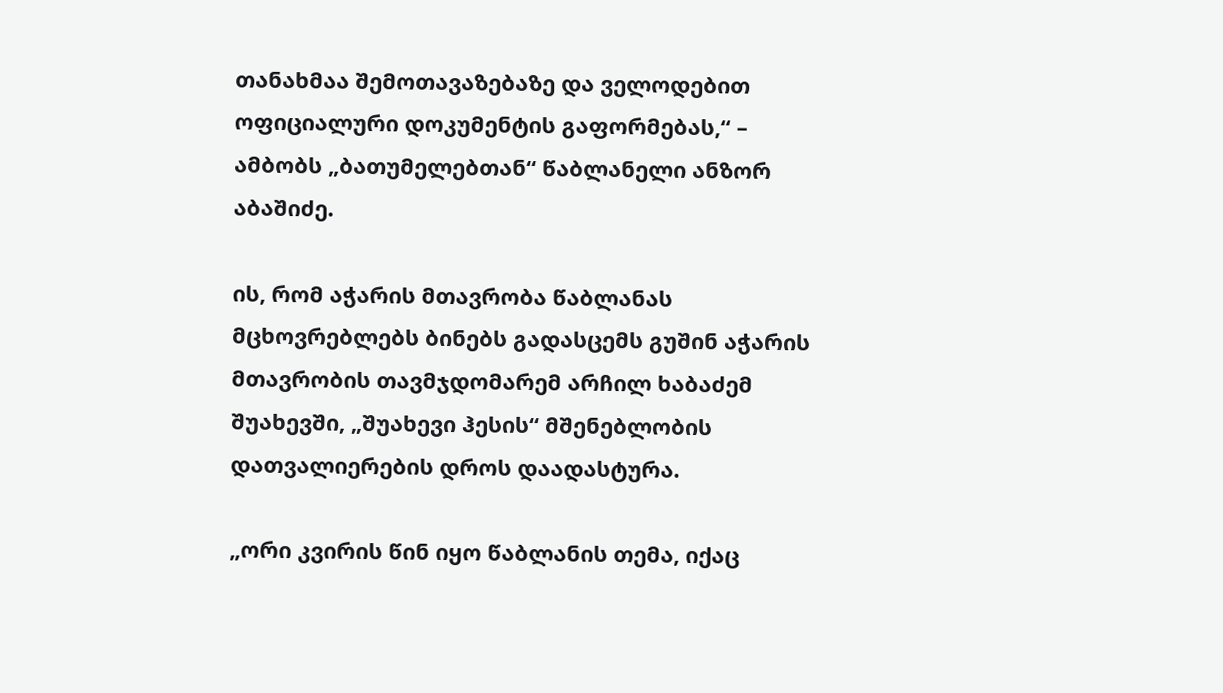თანახმაა შემოთავაზებაზე და ველოდებით ოფიციალური დოკუმენტის გაფორმებას,“ – ამბობს „ბათუმელებთან“ წაბლანელი ანზორ აბაშიძე.

ის, რომ აჭარის მთავრობა წაბლანას მცხოვრებლებს ბინებს გადასცემს გუშინ აჭარის მთავრობის თავმჯდომარემ არჩილ ხაბაძემ შუახევში, „შუახევი ჰესის“ მშენებლობის დათვალიერების დროს დაადასტურა.

„ორი კვირის წინ იყო წაბლანის თემა, იქაც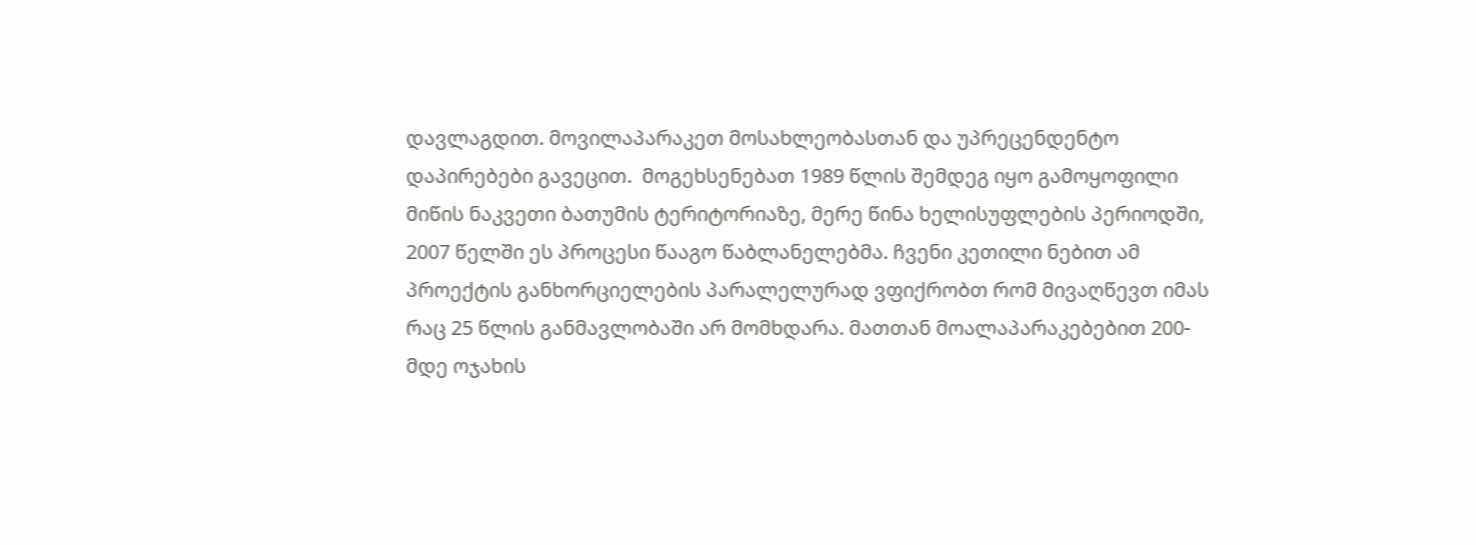დავლაგდით. მოვილაპარაკეთ მოსახლეობასთან და უპრეცენდენტო დაპირებები გავეცით.  მოგეხსენებათ 1989 წლის შემდეგ იყო გამოყოფილი მიწის ნაკვეთი ბათუმის ტერიტორიაზე, მერე წინა ხელისუფლების პერიოდში, 2007 წელში ეს პროცესი წააგო წაბლანელებმა. ჩვენი კეთილი ნებით ამ პროექტის განხორციელების პარალელურად ვფიქრობთ რომ მივაღწევთ იმას რაც 25 წლის განმავლობაში არ მომხდარა. მათთან მოალაპარაკებებით 200-მდე ოჯახის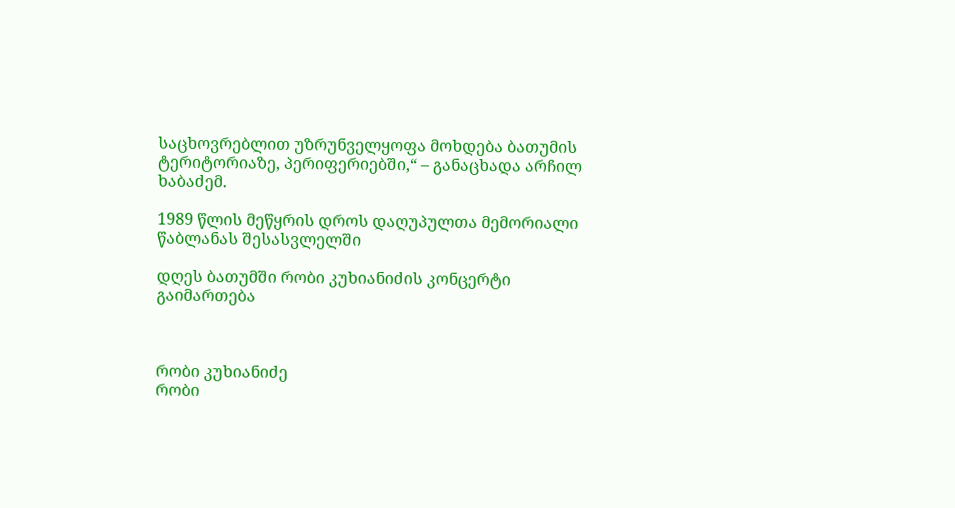საცხოვრებლით უზრუნველყოფა მოხდება ბათუმის ტერიტორიაზე, პერიფერიებში,“ – განაცხადა არჩილ ხაბაძემ.

1989 წლის მეწყრის დროს დაღუპულთა მემორიალი წაბლანას შესასვლელში

დღეს ბათუმში რობი კუხიანიძის კონცერტი გაიმართება



რობი კუხიანიძე
რობი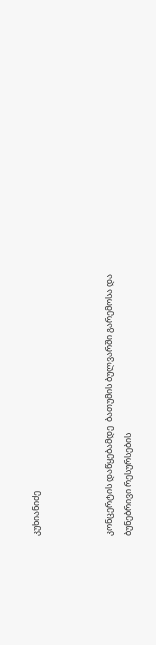კუხიანიძე



კონცერტის დაწყებამდე  ბათუმის ბულვარში გარემოსა და ბუნებრივი რესურსების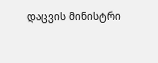დაცვის მინისტრი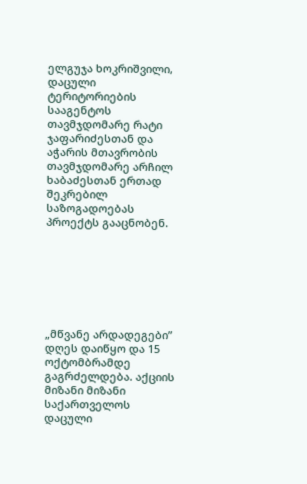ელგუჯა ხოკრიშვილი, დაცული ტერიტორიების სააგენტოს თავმჯდომარე რატი ჯაფარიძესთან და აჭარის მთავრობის თავმჯდომარე არჩილ ხაბაძესთან ერთად შეკრებილ საზოგადოებას პროექტს გააცნობენ.







„მწვანე არდადეგები”  დღეს დაიწყო და 15 ოქტომბრამდე გაგრძელდება. აქციის მიზანი მიზანი საქართველოს დაცული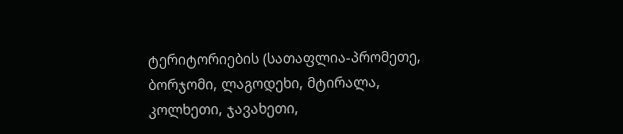ტერიტორიების (სათაფლია-პრომეთე, ბორჯომი, ლაგოდეხი, მტირალა, კოლხეთი, ჯავახეთი,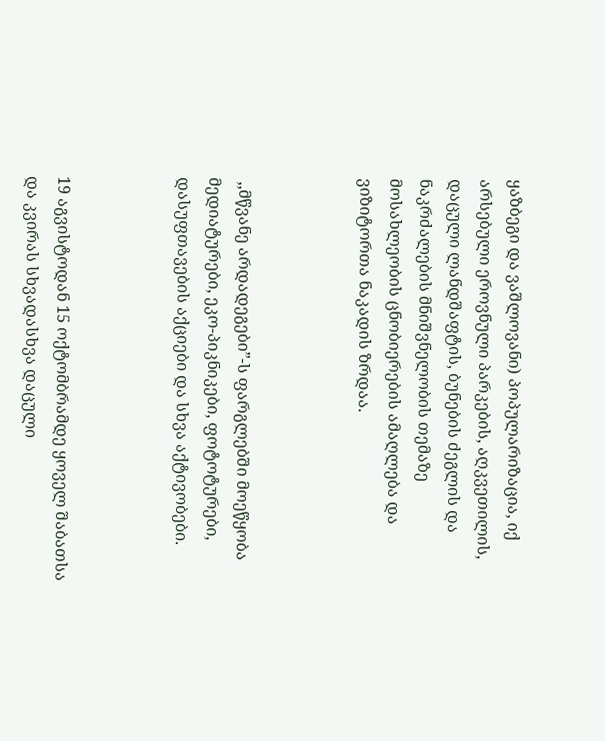ყაზბეგი და ვაშლოვანი) პოპულარიზაცია, იქ არსებული ეროვნული პარკების, აღკვეთილის, დაცული ლანდშაფტის, ბუნების ძეგლის და ნაკრძალების მნიშვნელობის თემაზე მოსახლეობის ცნობიერების ამაღლება და ვიზიტორთა ნაკადის ზრდაა.



 ,,მწვანე არდადეგები”-ს ფარგლებში მოეწყობა მედიატურები, ეკო-პიკნიკები, ფოტოტურები, დასუფთავების აქციები და სხვა აქტივობები.



19 აგვისტოდან 15 ოქტომბრამდე ყოველ შაბათსა და კვირას სხვადასხვა დაცული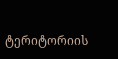ტერიტორიის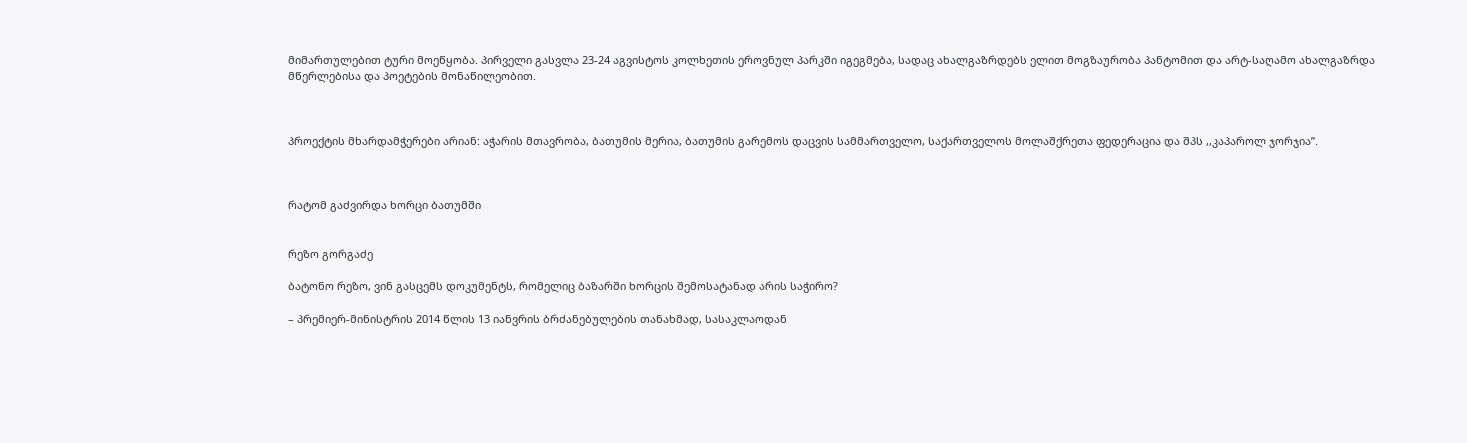მიმართულებით ტური მოეწყობა. პირველი გასვლა 23-24 აგვისტოს კოლხეთის ეროვნულ პარკში იგეგმება, სადაც ახალგაზრდებს ელით მოგზაურობა პანტომით და არტ-საღამო ახალგაზრდა მწერლებისა და პოეტების მონაწილეობით.



პროექტის მხარდამჭერები არიან: აჭარის მთავრობა, ბათუმის მერია, ბათუმის გარემოს დაცვის სამმართველო, საქართველოს მოლაშქრეთა ფედერაცია და შპს ,,კაპაროლ ჯორჯია”.



რატომ გაძვირდა ხორცი ბათუმში


რეზო გორგაძე

ბატონო რეზო, ვინ გასცემს დოკუმენტს, რომელიც ბაზარში ხორცის შემოსატანად არის საჭირო?

– პრემიერ-მინისტრის 2014 წლის 13 იანვრის ბრძანებულების თანახმად, სასაკლაოდან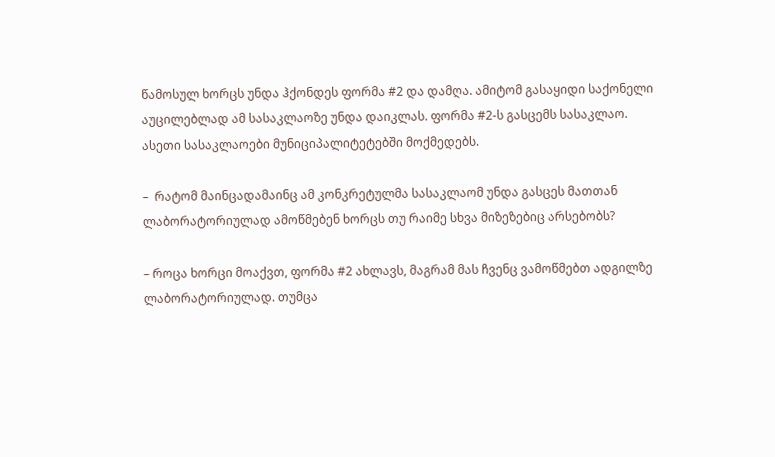წამოსულ ხორცს უნდა ჰქონდეს ფორმა #2 და დამღა. ამიტომ გასაყიდი საქონელი აუცილებლად ამ სასაკლაოზე უნდა დაიკლას. ფორმა #2-ს გასცემს სასაკლაო.  ასეთი სასაკლაოები მუნიციპალიტეტებში მოქმედებს.

–  რატომ მაინცადამაინც ამ კონკრეტულმა სასაკლაომ უნდა გასცეს მათთან ლაბორატორიულად ამოწმებენ ხორცს თუ რაიმე სხვა მიზეზებიც არსებობს?

– როცა ხორცი მოაქვთ, ფორმა #2 ახლავს, მაგრამ მას ჩვენც ვამოწმებთ ადგილზე ლაბორატორიულად. თუმცა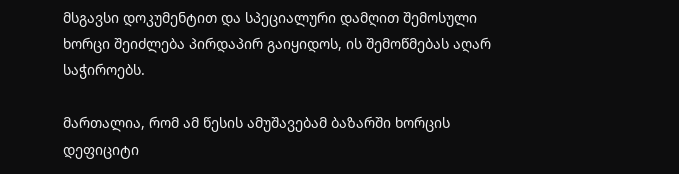მსგავსი დოკუმენტით და სპეციალური დამღით შემოსული ხორცი შეიძლება პირდაპირ გაიყიდოს, ის შემოწმებას აღარ საჭიროებს.

მართალია, რომ ამ წესის ამუშავებამ ბაზარში ხორცის დეფიციტი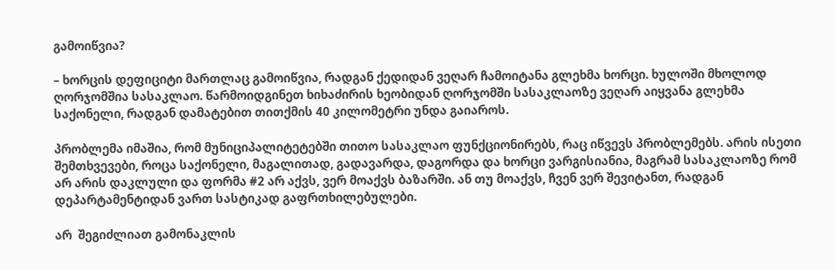გამოიწვია?

– ხორცის დეფიციტი მართლაც გამოიწვია, რადგან ქედიდან ვეღარ ჩამოიტანა გლეხმა ხორცი. ხულოში მხოლოდ ღორჯომშია სასაკლაო. წარმოიდგინეთ ხიხაძირის ხეობიდან ღორჯომში სასაკლაოზე ვეღარ აიყვანა გლეხმა საქონელი, რადგან დამატებით თითქმის 40 კილომეტრი უნდა გაიაროს.

პრობლემა იმაშია, რომ მუნიციპალიტეტებში თითო სასაკლაო ფუნქციონირებს, რაც იწვევს პრობლემებს. არის ისეთი შემთხვევები, როცა საქონელი, მაგალითად, გადავარდა, დაგორდა და ხორცი ვარგისიანია, მაგრამ სასაკლაოზე რომ არ არის დაკლული და ფორმა #2 არ აქვს, ვერ მოაქვს ბაზარში. ან თუ მოაქვს, ჩვენ ვერ შევიტანთ, რადგან დეპარტამენტიდან ვართ სასტიკად გაფრთხილებულები.

არ  შეგიძლიათ გამონაკლის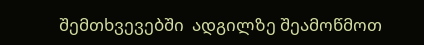შემთხვევებში  ადგილზე შეამოწმოთ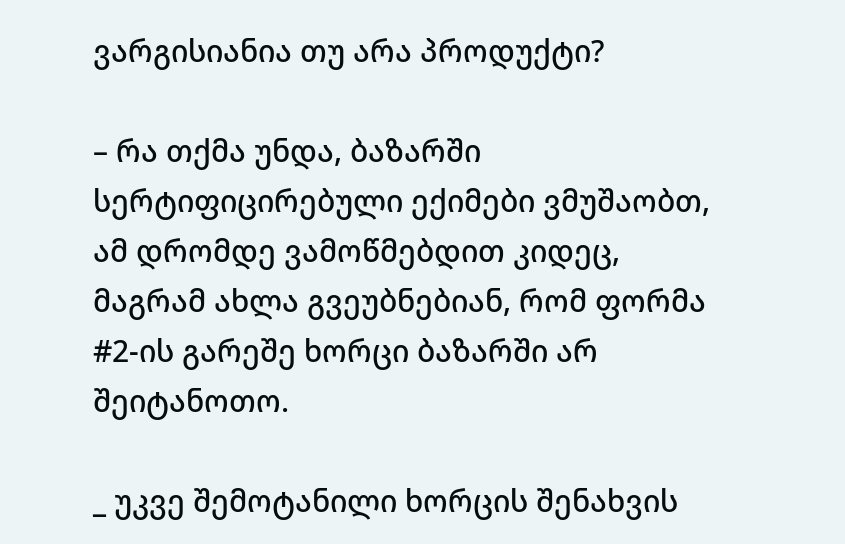ვარგისიანია თუ არა პროდუქტი?

– რა თქმა უნდა, ბაზარში სერტიფიცირებული ექიმები ვმუშაობთ, ამ დრომდე ვამოწმებდით კიდეც, მაგრამ ახლა გვეუბნებიან, რომ ფორმა #2-ის გარეშე ხორცი ბაზარში არ შეიტანოთო.

_ უკვე შემოტანილი ხორცის შენახვის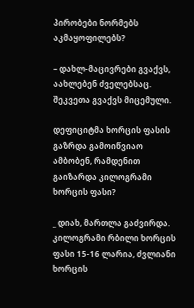პირობები ნორმებს აკმაყოფილებს?

– დახლ-მაცივრები გვაქვს, აახლებენ ძველებსაც. შეკვეთა გვაქვს მიცემული.

დეფიციტმა ხორცის ფასის გაზრდა გამოიწვიაო ამბობენ, რამდენით გაიზარდა კილოგრამი ხორცის ფასი?

_ დიახ, მართლა გაძვირდა. კილოგრამი რბილი ხორცის ფასი 15-16 ლარია, ძვლიანი ხორცის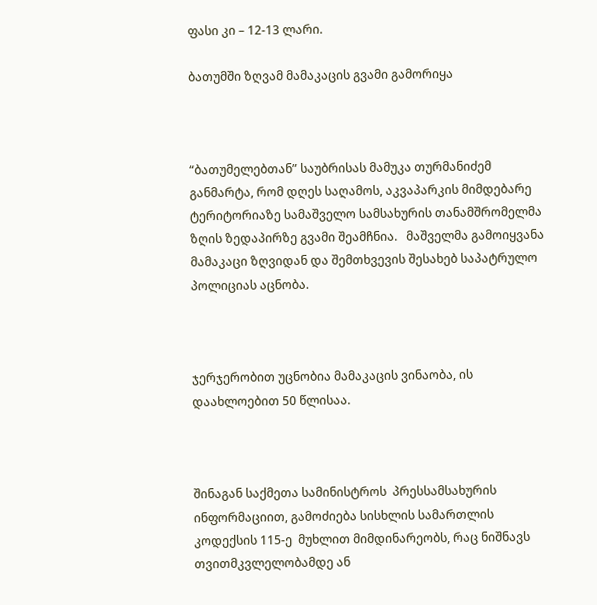ფასი კი – 12-13 ლარი.

ბათუმში ზღვამ მამაკაცის გვამი გამორიყა



“ბათუმელებთან” საუბრისას მამუკა თურმანიძემ განმარტა, რომ დღეს საღამოს, აკვაპარკის მიმდებარე ტერიტორიაზე სამაშველო სამსახურის თანამშრომელმა  ზღის ზედაპირზე გვამი შეამჩნია.   მაშველმა გამოიყვანა მამაკაცი ზღვიდან და შემთხვევის შესახებ საპატრულო პოლიციას აცნობა.



ჯერჯერობით უცნობია მამაკაცის ვინაობა, ის დაახლოებით 50 წლისაა.



შინაგან საქმეთა სამინისტროს  პრესსამსახურის ინფორმაციით, გამოძიება სისხლის სამართლის კოდექსის 115-ე  მუხლით მიმდინარეობს, რაც ნიშნავს  თვითმკვლელობამდე ან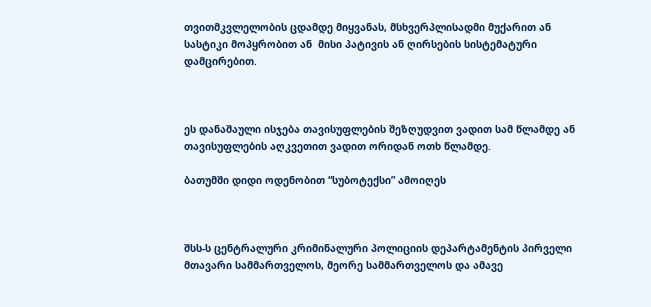თვითმკვლელობის ცდამდე მიყვანას, მსხვერპლისადმი მუქარით ან  სასტიკი მოპყრობით ან  მისი პატივის ან ღირსების სისტემატური დამცირებით.



ეს დანაშაული ისჯება თავისუფლების შეზღუდვით ვადით სამ წლამდე ან თავისუფლების აღკვეთით ვადით ორიდან ოთხ წლამდე.

ბათუმში დიდი ოდენობით “სუბოტექსი” ამოიღეს



შსს-ს ცენტრალური კრიმინალური პოლიციის დეპარტამენტის პირველი მთავარი სამმართველოს, მეორე სამმართველოს და ამავე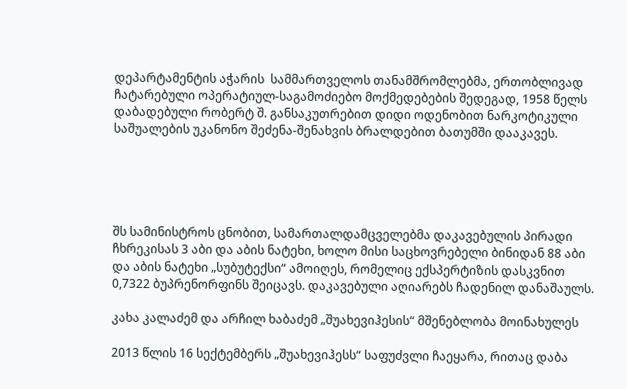დეპარტამენტის აჭარის  სამმართველოს თანამშრომლებმა, ერთობლივად ჩატარებული ოპერატიულ-საგამოძიებო მოქმედებების შედეგად, 1958 წელს დაბადებული რობერტ შ. განსაკუთრებით დიდი ოდენობით ნარკოტიკული საშუალების უკანონო შეძენა-შენახვის ბრალდებით ბათუმში დააკავეს.





შს სამინისტროს ცნობით, სამართალდამცველებმა დაკავებულის პირადი ჩხრეკისას 3 აბი და აბის ნატეხი, ხოლო მისი საცხოვრებელი ბინიდან 88 აბი და აბის ნატეხი „სუბუტექსი“ ამოიღეს, რომელიც ექსპერტიზის დასკვნით 0,7322 ბუპრენორფინს შეიცავს. დაკავებული აღიარებს ჩადენილ დანაშაულს.

კახა კალაძემ და არჩილ ხაბაძემ „შუახევიჰესის“ მშენებლობა მოინახულეს

2013 წლის 16 სექტემბერს „შუახევიჰესს“ საფუძვლი ჩაეყარა, რითაც დაბა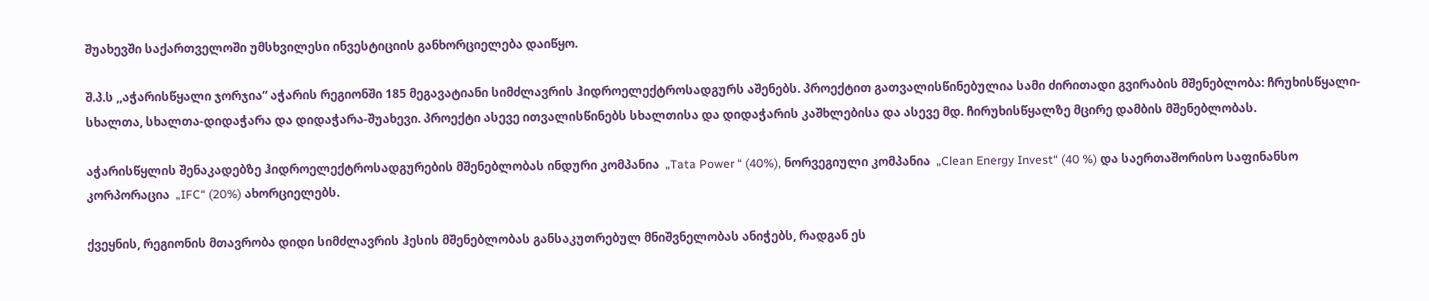შუახევში საქართველოში უმსხვილესი ინვესტიციის განხორციელება დაიწყო.

შ.პ.ს ,,აჭარისწყალი ჯორჯია“ აჭარის რეგიონში 185 მეგავატიანი სიმძლავრის ჰიდროელექტროსადგურს აშენებს. პროექტით გათვალისწინებულია სამი ძირითადი გვირაბის მშენებლობა: ჩრუხისწყალი-სხალთა, სხალთა-დიდაჭარა და დიდაჭარა-შუახევი. პროექტი ასევე ითვალისწინებს სხალთისა და დიდაჭარის კაშხლებისა და ასევე მდ. ჩირუხისწყალზე მცირე დამბის მშენებლობას.

აჭარისწყლის შენაკადებზე ჰიდროელექტროსადგურების მშენებლობას ინდური კომპანია  „Tata Power “ (40%), ნორვეგიული კომპანია  „Clean Energy Invest“ (40 %) და საერთაშორისო საფინანსო კორპორაცია  „IFC“ (20%) ახორციელებს.

ქვეყნის, რეგიონის მთავრობა დიდი სიმძლავრის ჰესის მშენებლობას განსაკუთრებულ მნიშვნელობას ანიჭებს, რადგან ეს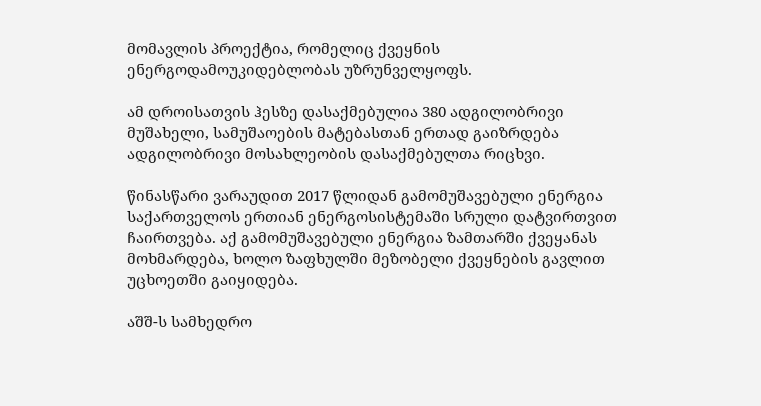მომავლის პროექტია, რომელიც ქვეყნის ენერგოდამოუკიდებლობას უზრუნველყოფს.

ამ დროისათვის ჰესზე დასაქმებულია 380 ადგილობრივი მუშახელი, სამუშაოების მატებასთან ერთად გაიზრდება ადგილობრივი მოსახლეობის დასაქმებულთა რიცხვი.

წინასწარი ვარაუდით 2017 წლიდან გამომუშავებული ენერგია საქართველოს ერთიან ენერგოსისტემაში სრული დატვირთვით ჩაირთვება. აქ გამომუშავებული ენერგია ზამთარში ქვეყანას მოხმარდება, ხოლო ზაფხულში მეზობელი ქვეყნების გავლით უცხოეთში გაიყიდება.

აშშ-ს სამხედრო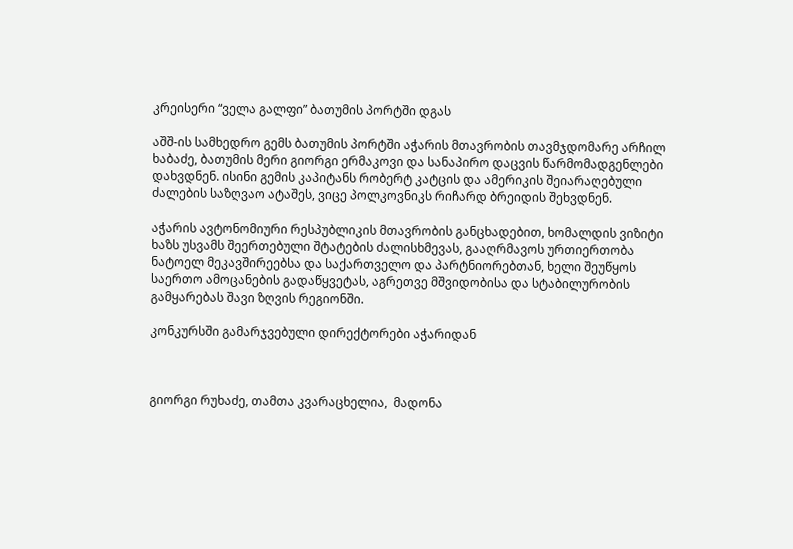კრეისერი “ველა გალფი” ბათუმის პორტში დგას

აშშ-ის სამხედრო გემს ბათუმის პორტში აჭარის მთავრობის თავმჯდომარე არჩილ ხაბაძე, ბათუმის მერი გიორგი ერმაკოვი და სანაპირო დაცვის წარმომადგენლები დახვდნენ. ისინი გემის კაპიტანს რობერტ კატცის და ამერიკის შეიარაღებული ძალების საზღვაო ატაშეს, ვიცე პოლკოვნიკს რიჩარდ ბრეიდის შეხვდნენ.

აჭარის ავტონომიური რესპუბლიკის მთავრობის განცხადებით, ხომალდის ვიზიტი ხაზს უსვამს შეერთებული შტატების ძალისხმევას, გააღრმავოს ურთიერთობა ნატოელ მეკავშირეებსა და საქართველო და პარტნიორებთან, ხელი შეუწყოს საერთო ამოცანების გადაწყვეტას, აგრეთვე მშვიდობისა და სტაბილურობის გამყარებას შავი ზღვის რეგიონში.

კონკურსში გამარჯვებული დირექტორები აჭარიდან



გიორგი რუხაძე, თამთა კვარაცხელია,  მადონა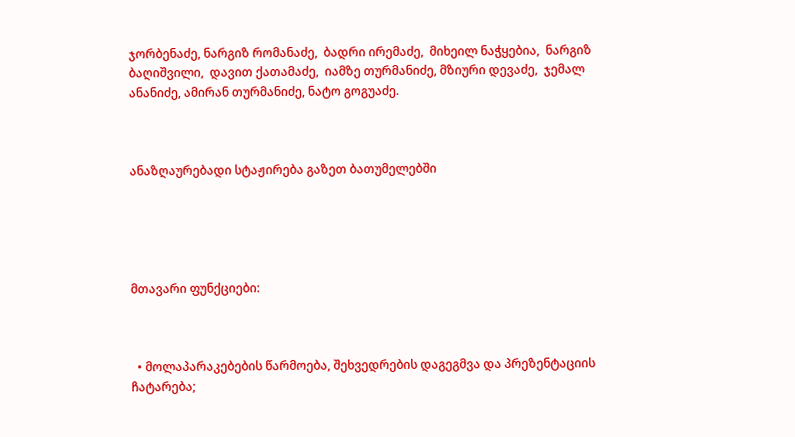ჯორბენაძე, ნარგიზ რომანაძე,  ბადრი ირემაძე,  მიხეილ ნაჭყებია,  ნარგიზ ბაღიშვილი,  დავით ქათამაძე,  იამზე თურმანიძე, მზიური დევაძე,  ჯემალ ანანიძე, ამირან თურმანიძე, ნატო გოგუაძე.



ანაზღაურებადი სტაჟირება გაზეთ ბათუმელებში





მთავარი ფუნქციები:



  • მოლაპარაკებების წარმოება, შეხვედრების დაგეგმვა და პრეზენტაციის ჩატარება;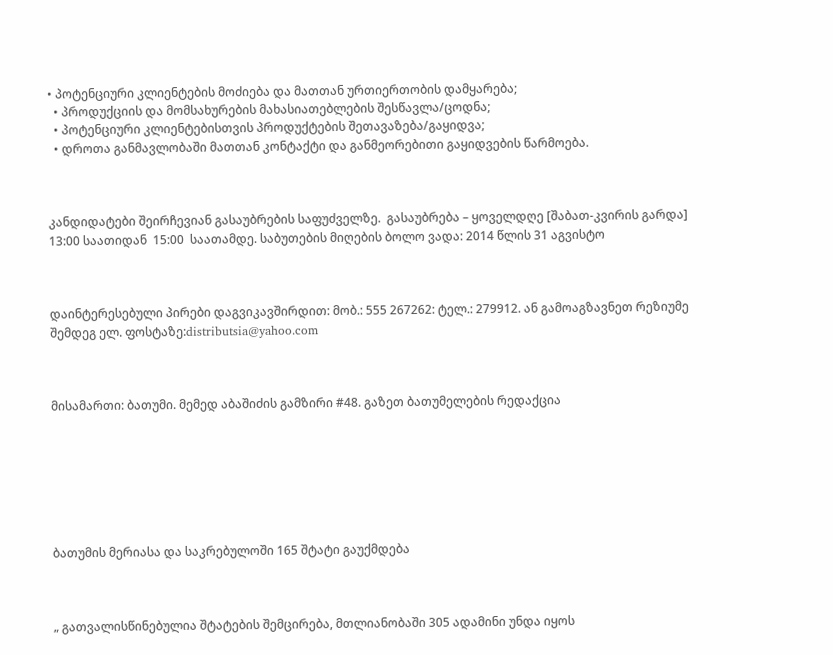• პოტენციური კლიენტების მოძიება და მათთან ურთიერთობის დამყარება;
  • პროდუქციის და მომსახურების მახასიათებლების შესწავლა/ცოდნა;
  • პოტენციური კლიენტებისთვის პროდუქტების შეთავაზება/გაყიდვა;
  • დროთა განმავლობაში მათთან კონტაქტი და განმეორებითი გაყიდვების წარმოება.



კანდიდატები შეირჩევიან გასაუბრების საფუძველზე.  გასაუბრება – ყოველდღე [შაბათ-კვირის გარდა] 13:00 საათიდან  15:00  საათამდე. საბუთების მიღების ბოლო ვადა: 2014 წლის 31 აგვისტო



დაინტერესებული პირები დაგვიკავშირდით: მობ.: 555 267262: ტელ.: 279912. ან გამოაგზავნეთ რეზიუმე შემდეგ ელ. ფოსტაზე:distributsia@yahoo.com



მისამართი: ბათუმი. მემედ აბაშიძის გამზირი #48. გაზეთ ბათუმელების რედაქცია







ბათუმის მერიასა და საკრებულოში 165 შტატი გაუქმდება



„ გათვალისწინებულია შტატების შემცირება, მთლიანობაში 305 ადამინი უნდა იყოს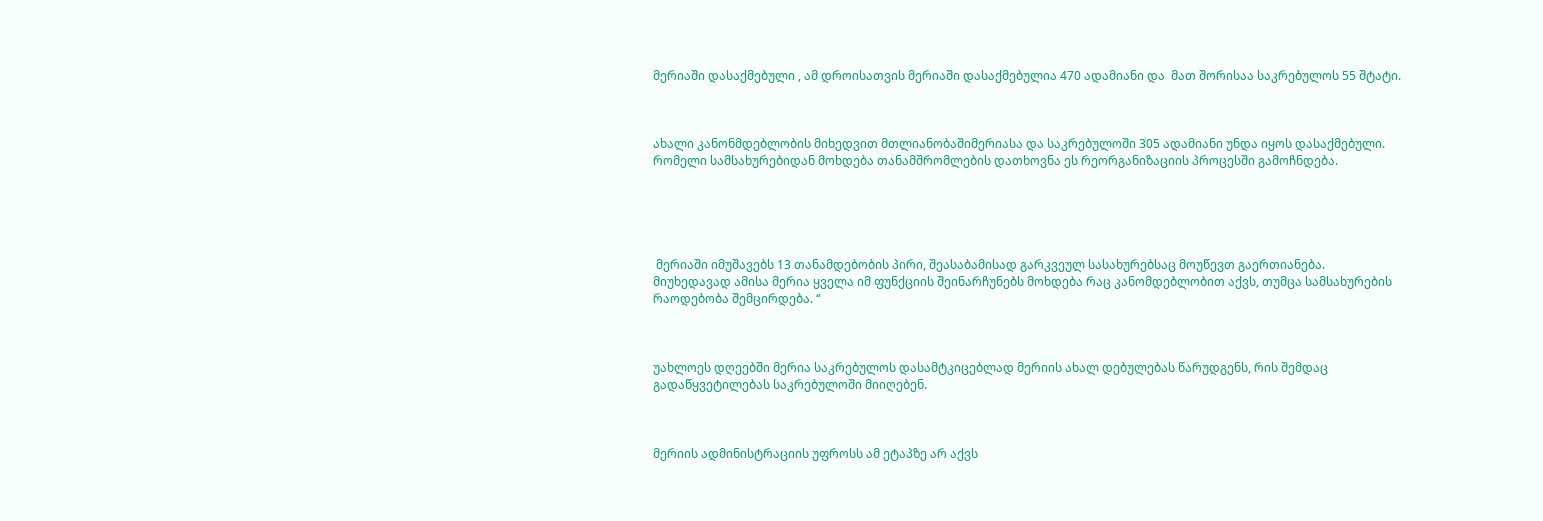მერიაში დასაქმებული , ამ დროისათვის მერიაში დასაქმებულია 470 ადამიანი და  მათ შორისაა საკრებულოს 55 შტატი.



ახალი კანონმდებლობის მიხედვით მთლიანობაშიმერიასა და საკრებულოში 305 ადამიანი უნდა იყოს დასაქმებული. რომელი სამსახურებიდან მოხდება თანამშრომლების დათხოვნა ეს რეორგანიზაციის პროცესში გამოჩნდება.





 მერიაში იმუშავებს 13 თანამდებობის პირი, შეასაბამისად გარკვეულ სასახურებსაც მოუწევთ გაერთიანება.  მიუხედავად ამისა მერია ყველა იმ ფუნქციის შეინარჩუნებს მოხდება რაც კანომდებლობით აქვს, თუმცა სამსახურების რაოდებობა შემცირდება. “



უახლოეს დღეებში მერია საკრებულოს დასამტკიცებლად მერიის ახალ დებულებას წარუდგენს, რის შემდაც გადაწყვეტილებას საკრებულოში მიიღებენ.



მერიის ადმინისტრაციის უფროსს ამ ეტაპზე არ აქვს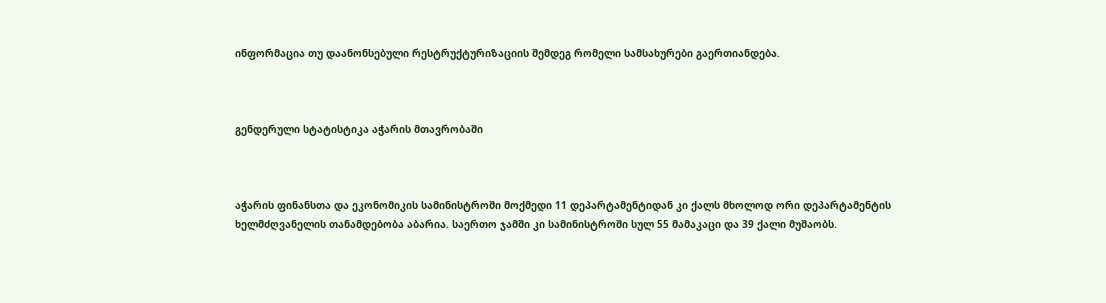ინფორმაცია თუ დაანონსებული რესტრუქტურიზაციის შემდეგ რომელი სამსახურები გაერთიანდება.



გენდერული სტატისტიკა აჭარის მთავრობაში



აჭარის ფინანსთა და ეკონომიკის სამინისტროში მოქმედი 11 დეპარტამენტიდან კი ქალს მხოლოდ ორი დეპარტამენტის ხელმძღვანელის თანამდებობა აბარია. საერთო ჯამში კი სამინისტროში სულ 55 მამაკაცი და 39 ქალი მუშაობს.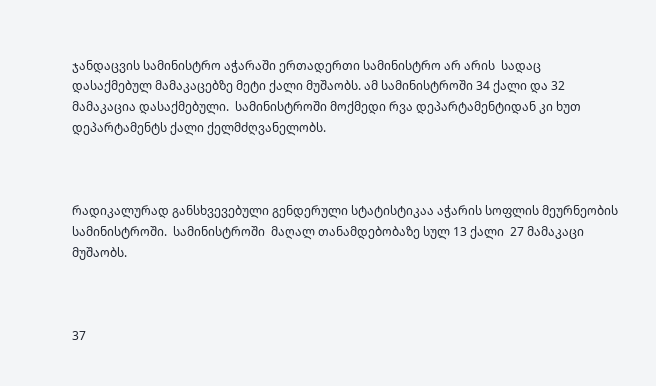ჯანდაცვის სამინისტრო აჭარაში ერთადერთი სამინისტრო არ არის  სადაც დასაქმებულ მამაკაცებზე მეტი ქალი მუშაობს. ამ სამინისტროში 34 ქალი და 32 მამაკაცია დასაქმებული.  სამინისტროში მოქმედი რვა დეპარტამენტიდან კი ხუთ დეპარტამენტს ქალი ქელმძღვანელობს.



რადიკალურად განსხვევებული გენდერული სტატისტიკაა აჭარის სოფლის მეურნეობის სამინისტროში.  სამინისტროში  მაღალ თანამდებობაზე სულ 13 ქალი  27 მამაკაცი მუშაობს.



37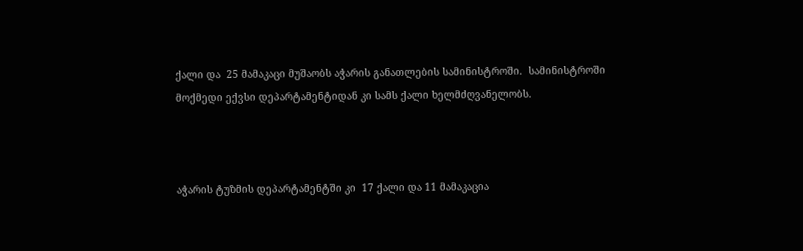ქალი და  25 მამაკაცი მუშაობს აჭარის განათლების სამინისტროში.  სამინისტროში მოქმედი ექვსი დეპარტამენტიდან კი სამს ქალი ხელმძღვანელობს.



აჭარის ტუზმის დეპარტამენტში კი  17 ქალი და 11 მამაკაცია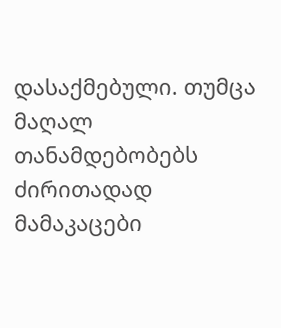დასაქმებული. თუმცა მაღალ თანამდებობებს ძირითადად  მამაკაცები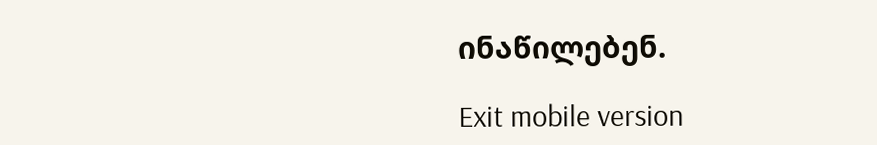ინაწილებენ.

Exit mobile version